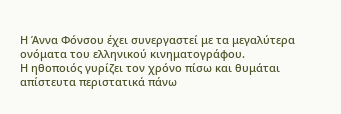Η Άννα Φόνσου έχει συνεργαστεί με τα μεγαλύτερα ονόματα του ελληνικού κινηματογράφου.
Η ηθοποιός γυρίζει τον χρόνο πίσω και θυμάται απίστευτα περιστατικά πάνω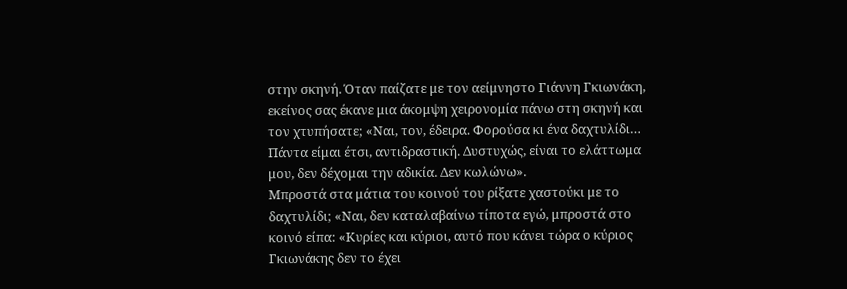στην σκηνή. Όταν παίζατε με τον αείμνηστο Γιάννη Γκιωνάκη, εκείνος σας έκανε μια άκομψη χειρονομία πάνω στη σκηνή και τον χτυπήσατε; «Ναι, τον, έδειρα. Φορούσα κι ένα δαχτυλίδι… Πάντα είμαι έτσι, αντιδραστική. Δυστυχώς, είναι το ελάττωμα μου, δεν δέχομαι την αδικία. Δεν κωλώνω».
Μπροστά στα μάτια του κοινού του ρίξατε χαστούκι με το δαχτυλίδι; «Ναι, δεν καταλαβαίνω τίποτα εγώ, μπροστά στο κοινό είπα: «Κυρίες και κύριοι, αυτό που κάνει τώρα ο κύριος Γκιωνάκης δεν το έχει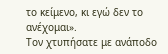το κείμενο, κι εγώ δεν το ανέχομαι».
Τον χτυπήσατε με ανάποδο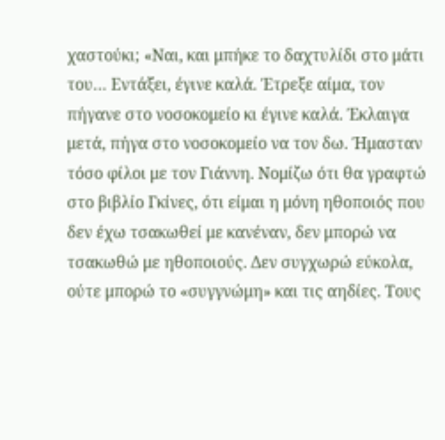χαστούκι; «Ναι, και μπήκε το δαχτυλίδι στο μάτι του… Εντάξει, έγινε καλά. Έτρεξε αίμα, τον πήγανε στο νοσοκομείο κι έγινε καλά. Έκλαιγα μετά, πήγα στο νοσοκομείο να τον δω. Ήμασταν τόσο φίλοι με τον Γιάννη. Νομίζω ότι θα γραφτώ στο βιβλίο Γκίνες, ότι είμαι η μόνη ηθοποιός που δεν έχω τσακωθεί με κανέναν, δεν μπορώ να τσακωθώ με ηθοποιούς. Δεν συγχωρώ εύκολα, ούτε μπορώ το «συγγνώμη» και τις αηδίες. Τους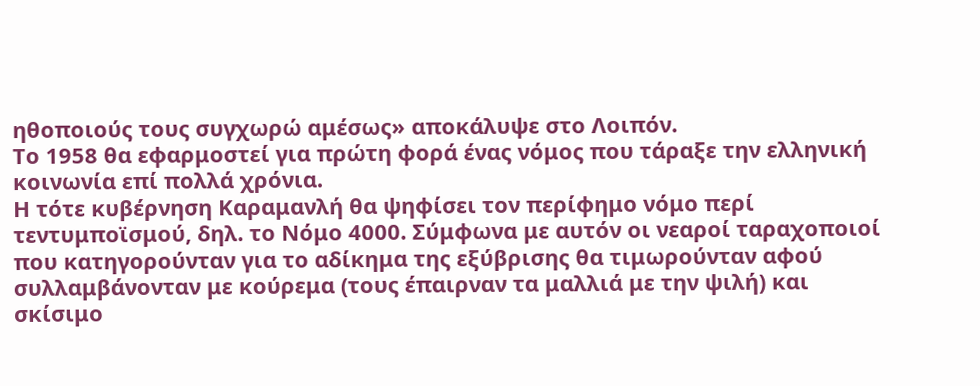ηθοποιούς τους συγχωρώ αμέσως» αποκάλυψε στο Λοιπόν.
Το 1958 θα εφαρμοστεί για πρώτη φορά ένας νόμος που τάραξε την ελληνική κοινωνία επί πολλά χρόνια.
Η τότε κυβέρνηση Καραμανλή θα ψηφίσει τον περίφημο νόμο περί τεντυμποϊσμού, δηλ. το Νόμο 4000. Σύμφωνα με αυτόν οι νεαροί ταραχοποιοί που κατηγορούνταν για το αδίκημα της εξύβρισης θα τιμωρούνταν αφού συλλαμβάνονταν με κούρεμα (τους έπαιρναν τα μαλλιά με την ψιλή) και σκίσιμο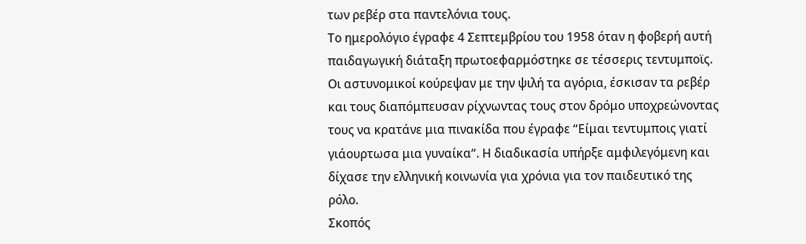των ρεβέρ στα παντελόνια τους.
Το ημερολόγιο έγραφε 4 Σεπτεμβρίου του 1958 όταν η φοβερή αυτή παιδαγωγική διάταξη πρωτοεφαρμόστηκε σε τέσσερις τεντυμποϊς. Οι αστυνομικοί κούρεψαν με την ψιλή τα αγόρια, έσκισαν τα ρεβέρ και τους διαπόμπευσαν ρίχνωντας τους στον δρόμο υποχρεώνοντας τους να κρατάνε μια πινακίδα που έγραφε “Είμαι τεντυμποις γιατί γιάουρτωσα μια γυναίκα“. Η διαδικασία υπήρξε αμφιλεγόμενη και δίχασε την ελληνική κοινωνία για χρόνια για τον παιδευτικό της ρόλο.
Σκοπός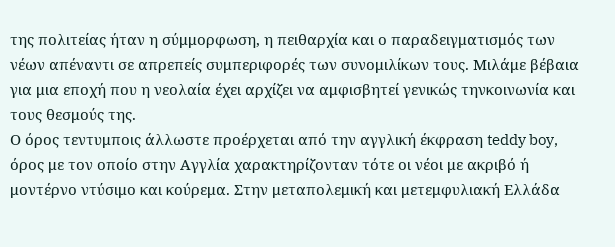της πολιτείας ήταν η σύμμορφωση, η πειθαρχία και ο παραδειγματισμός των νέων απέναντι σε απρεπείς συμπεριφορές των συνομιλίκων τους. Μιλάμε βέβαια για μια εποχή που η νεολαία έχει αρχίζει να αμφισβητεί γενικώς τηνκοινωνία και τους θεσμούς της.
Ο όρος τεντυμποις άλλωστε προέρχεται από την αγγλική έκφραση teddy boy, όρος με τον οποίο στην Αγγλία χαρακτηρίζονταν τότε οι νέοι με ακριβό ή μοντέρνο ντύσιμο και κούρεμα. Στην μεταπολεμική και μετεμφυλιακή Ελλάδα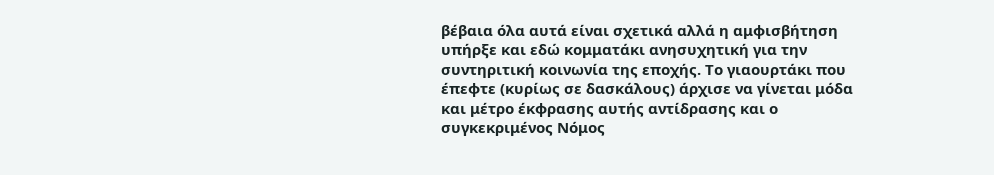βέβαια όλα αυτά είναι σχετικά αλλά η αμφισβήτηση υπήρξε και εδώ κομματάκι ανησυχητική για την συντηριτική κοινωνία της εποχής. Το γιαουρτάκι που έπεφτε (κυρίως σε δασκάλους) άρχισε να γίνεται μόδα και μέτρο έκφρασης αυτής αντίδρασης και ο συγκεκριμένος Νόμος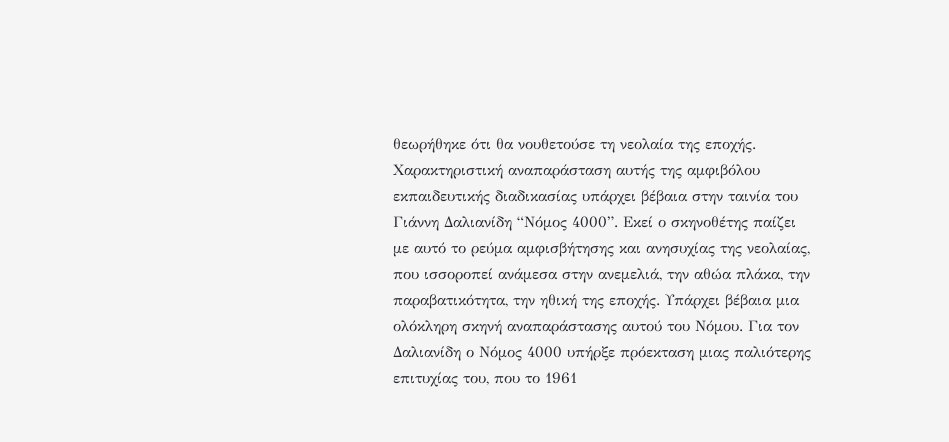θεωρήθηκε ότι θα νουθετούσε τη νεολαία της εποχής.
Χαρακτηριστική αναπαράσταση αυτής της αμφιβόλου εκπαιδευτικής διαδικασίας υπάρχει βέβαια στην ταινία του Γιάννη Δαλιανίδη “Νόμος 4000”. Εκεί ο σκηνοθέτης παίζει με αυτό το ρεύμα αμφισβήτησης και ανησυχίας της νεολαίας, που ισσοροπεί ανάμεσα στην ανεμελιά, την αθώα πλάκα, την παραβατικότητα, την ηθική της εποχής. Υπάρχει βέβαια μια ολόκληρη σκηνή αναπαράστασης αυτού του Νόμου. Για τον Δαλιανίδη ο Νόμος 4000 υπήρξε πρόεκταση μιας παλιότερης επιτυχίας του, που το 1961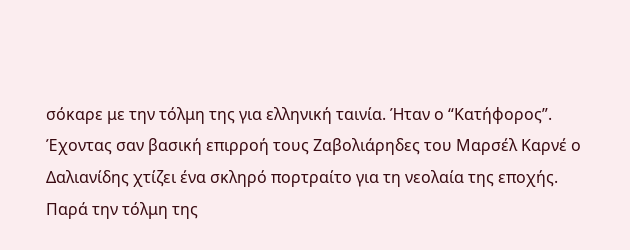σόκαρε με την τόλμη της για ελληνική ταινία. Ήταν ο “Κατήφορος”. Έχοντας σαν βασική επιρροή τους Ζαβολιάρηδες του Μαρσέλ Καρνέ ο Δαλιανίδης χτίζει ένα σκληρό πορτραίτο για τη νεολαία της εποχής.
Παρά την τόλμη της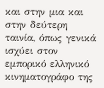και στην μια και στην δεύτερη ταινία, όπως γενικά ισχύει στον εμπορικό ελληνικό κινηματογράφο της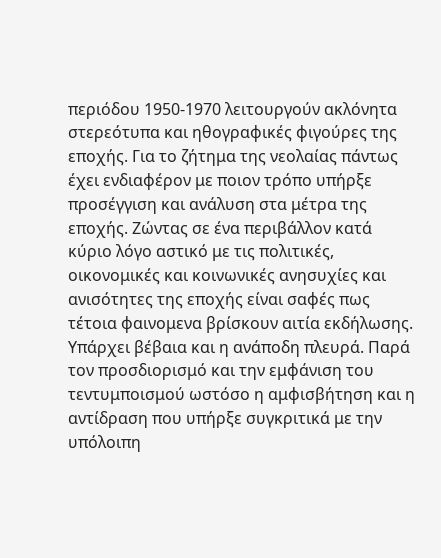περιόδου 1950-1970 λειτουργούν ακλόνητα στερεότυπα και ηθογραφικές φιγούρες της εποχής. Για το ζήτημα της νεολαίας πάντως έχει ενδιαφέρον με ποιον τρόπο υπήρξε προσέγγιση και ανάλυση στα μέτρα της εποχής. Ζώντας σε ένα περιβάλλον κατά κύριο λόγο αστικό με τις πολιτικές, οικονομικές και κοινωνικές ανησυχίες και ανισότητες της εποχής είναι σαφές πως τέτοια φαινομενα βρίσκουν αιτία εκδήλωσης.
Υπάρχει βέβαια και η ανάποδη πλευρά. Παρά τον προσδιορισμό και την εμφάνιση του τεντυμποισμού ωστόσο η αμφισβήτηση και η αντίδραση που υπήρξε συγκριτικά με την υπόλοιπη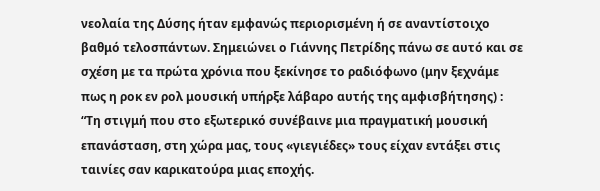νεολαία της Δύσης ήταν εμφανώς περιορισμένη ή σε αναντίστοιχο βαθμό τελοσπάντων. Σημειώνει ο Γιάννης Πετρίδης πάνω σε αυτό και σε σχέση με τα πρώτα χρόνια που ξεκίνησε το ραδιόφωνο (μην ξεχνάμε πως η ροκ εν ρολ μουσική υπήρξε λάβαρο αυτής της αμφισβήτησης) :
“Τη στιγμή που στο εξωτερικό συνέβαινε μια πραγματική μουσική επανάσταση, στη χώρα μας, τους «γιεγιέδες» τους είχαν εντάξει στις ταινίες σαν καρικατούρα μιας εποχής.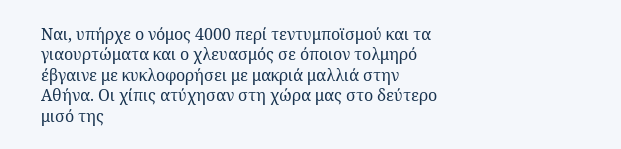Ναι, υπήρχε ο νόμος 4000 περί τεντυμποϊσμού και τα γιαουρτώματα και ο χλευασμός σε όποιον τολμηρό έβγαινε με κυκλοφορήσει με μακριά μαλλιά στην Αθήνα. Οι χίπις ατύχησαν στη χώρα μας στο δεύτερο μισό της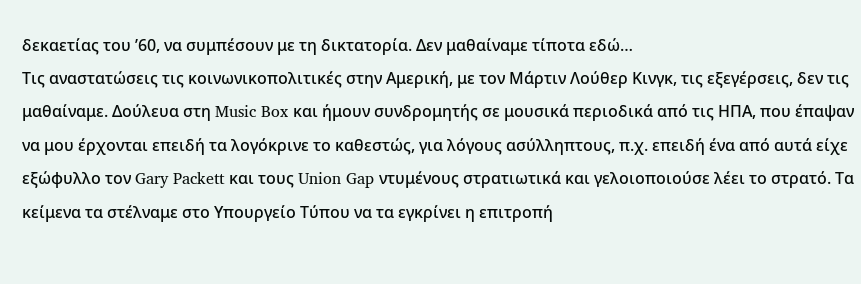δεκαετίας του ’60, να συμπέσουν με τη δικτατορία. Δεν μαθαίναμε τίποτα εδώ…
Τις αναστατώσεις τις κοινωνικοπολιτικές στην Αμερική, με τον Μάρτιν Λούθερ Κινγκ, τις εξεγέρσεις, δεν τις μαθαίναμε. Δούλευα στη Music Box και ήμουν συνδρομητής σε μουσικά περιοδικά από τις ΗΠΑ, που έπαψαν να μου έρχονται επειδή τα λογόκρινε το καθεστώς, για λόγους ασύλληπτους, π.χ. επειδή ένα από αυτά είχε εξώφυλλο τον Gary Packett και τους Union Gap ντυμένους στρατιωτικά και γελοιοποιούσε λέει το στρατό. Τα κείμενα τα στέλναμε στο Υπουργείο Τύπου να τα εγκρίνει η επιτροπή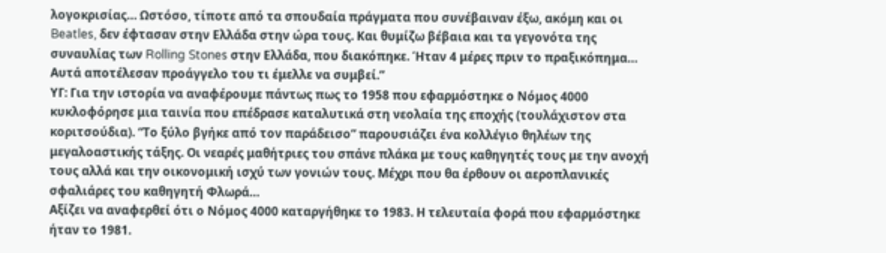λογοκρισίας… Ωστόσο, τίποτε από τα σπουδαία πράγματα που συνέβαιναν έξω, ακόμη και οι Beatles, δεν έφτασαν στην Ελλάδα στην ώρα τους. Και θυμίζω βέβαια και τα γεγονότα της συναυλίας των Rolling Stones στην Ελλάδα, που διακόπηκε. Ήταν 4 μέρες πριν το πραξικόπημα… Αυτά αποτέλεσαν προάγγελο του τι έμελλε να συμβεί.”
ΥΓ: Για την ιστορία να αναφέρουμε πάντως πως το 1958 που εφαρμόστηκε ο Νόμος 4000 κυκλοφόρησε μια ταινία που επέδρασε καταλυτικά στη νεολαία της εποχής (τουλάχιστον στα κοριτσούδια). “Το ξύλο βγήκε από τον παράδεισο” παρουσιάζει ένα κολλέγιο θηλέων της μεγαλοαστικής τάξης. Οι νεαρές μαθήτριες του σπάνε πλάκα με τους καθηγητές τους με την ανοχή τους αλλά και την οικονομική ισχύ των γονιών τους. Μέχρι που θα έρθουν οι αεροπλανικές σφαλιάρες του καθηγητή Φλωρά…
Αξίζει να αναφερθεί ότι ο Νόμος 4000 καταργήθηκε το 1983. Η τελευταία φορά που εφαρμόστηκε ήταν το 1981.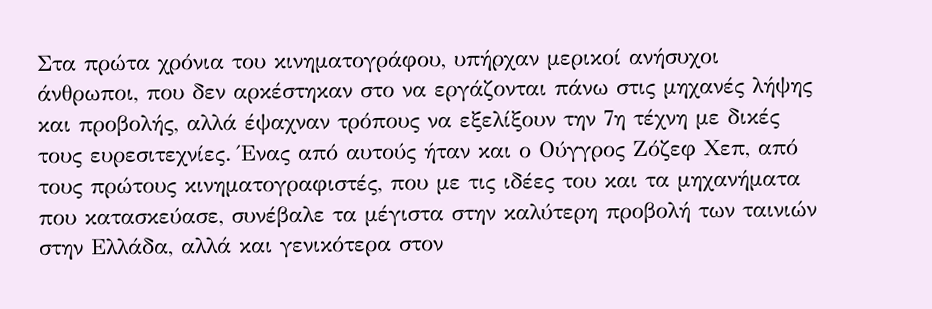Στα πρώτα χρόνια του κινηματογράφου, υπήρχαν μερικοί ανήσυχοι άνθρωποι, που δεν αρκέστηκαν στο να εργάζονται πάνω στις μηχανές λήψης και προβολής, αλλά έψαχναν τρόπους να εξελίξουν την 7η τέχνη με δικές τους ευρεσιτεχνίες. Ένας από αυτούς ήταν και ο Ούγγρος Ζόζεφ Χεπ, από τους πρώτους κινηματογραφιστές, που με τις ιδέες του και τα μηχανήματα που κατασκεύασε, συνέβαλε τα μέγιστα στην καλύτερη προβολή των ταινιών στην Ελλάδα, αλλά και γενικότερα στον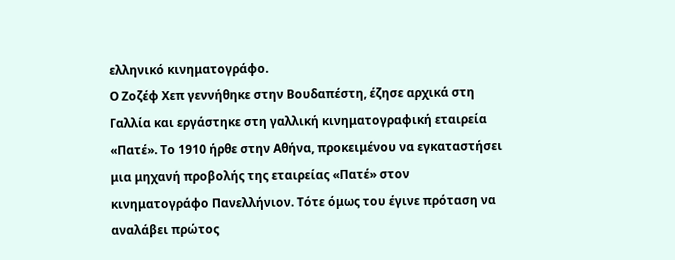ελληνικό κινηματογράφο.
Ο Ζοζέφ Χεπ γεννήθηκε στην Βουδαπέστη, έζησε αρχικά στη Γαλλία και εργάστηκε στη γαλλική κινηματογραφική εταιρεία «Πατέ». Το 1910 ήρθε στην Αθήνα, προκειμένου να εγκαταστήσει μια μηχανή προβολής της εταιρείας «Πατέ» στον κινηματογράφο Πανελλήνιον. Τότε όμως του έγινε πρόταση να αναλάβει πρώτος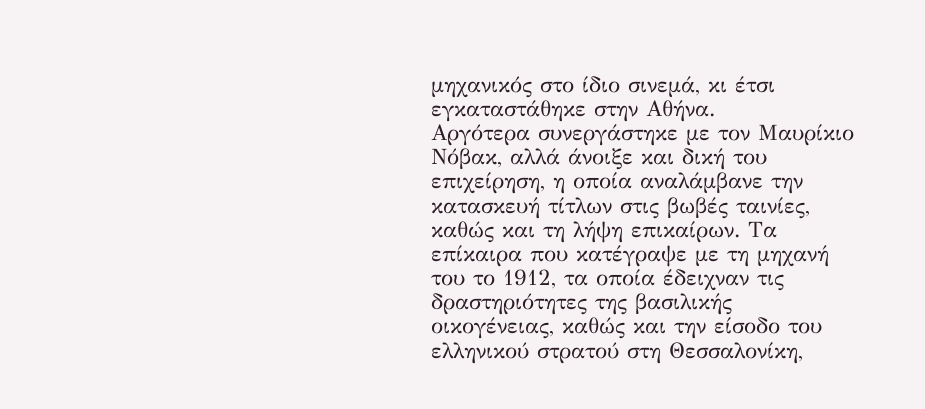μηχανικός στο ίδιο σινεμά, κι έτσι εγκαταστάθηκε στην Αθήνα.
Αργότερα συνεργάστηκε με τον Μαυρίκιο Νόβακ, αλλά άνοιξε και δική του επιχείρηση, η οποία αναλάμβανε την κατασκευή τίτλων στις βωβές ταινίες, καθώς και τη λήψη επικαίρων. Τα επίκαιρα που κατέγραψε με τη μηχανή του το 1912, τα οποία έδειχναν τις δραστηριότητες της βασιλικής οικογένειας, καθώς και την είσοδο του ελληνικού στρατού στη Θεσσαλονίκη,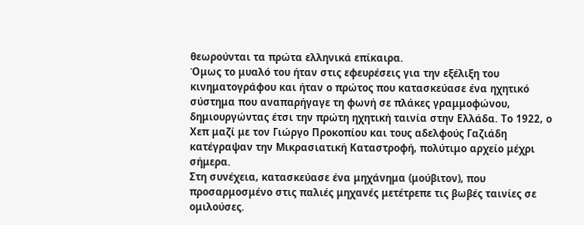θεωρούνται τα πρώτα ελληνικά επίκαιρα.
Όμως το μυαλό του ήταν στις εφευρέσεις για την εξέλιξη του κινηματογράφου και ήταν ο πρώτος που κατασκεύασε ένα ηχητικό σύστημα που αναπαρήγαγε τη φωνή σε πλάκες γραμμοφώνου, δημιουργώντας έτσι την πρώτη ηχητική ταινία στην Ελλάδα. Το 1922, ο Χεπ μαζί με τον Γιώργο Προκοπίου και τους αδελφούς Γαζιάδη κατέγραψαν την Μικρασιατική Καταστροφή, πολύτιμο αρχείο μέχρι σήμερα.
Στη συνέχεια, κατασκεύασε ένα μηχάνημα (μούβιτον), που προσαρμοσμένο στις παλιές μηχανές μετέτρεπε τις βωβές ταινίες σε ομιλούσες.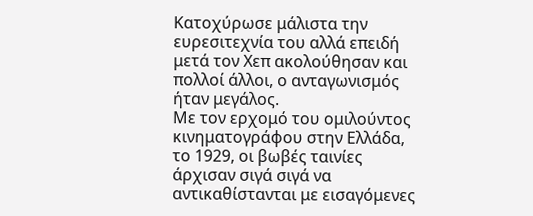Κατοχύρωσε μάλιστα την ευρεσιτεχνία του αλλά επειδή μετά τον Χεπ ακολούθησαν και πολλοί άλλοι, ο ανταγωνισμός ήταν μεγάλος.
Με τον ερχομό του ομιλούντος κινηματογράφου στην Ελλάδα, το 1929, οι βωβές ταινίες άρχισαν σιγά σιγά να αντικαθίστανται με εισαγόμενες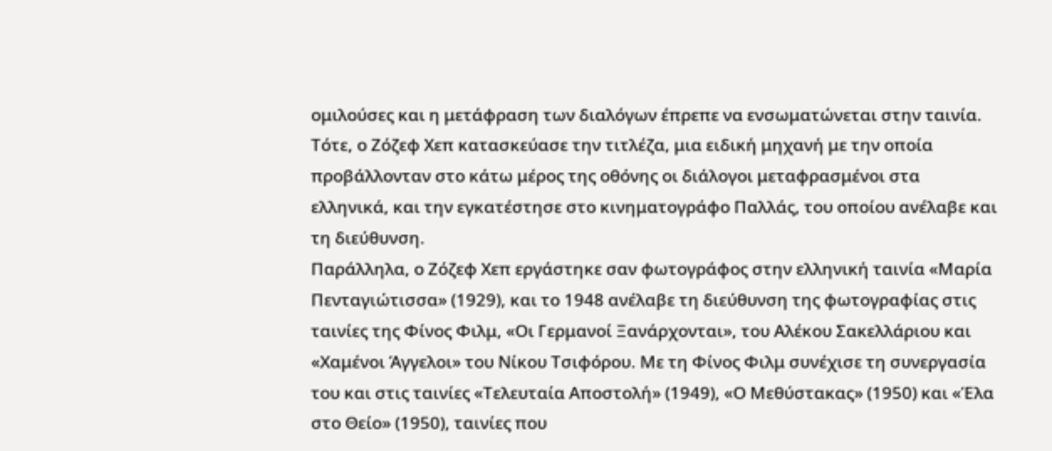ομιλούσες και η μετάφραση των διαλόγων έπρεπε να ενσωματώνεται στην ταινία. Τότε, ο Ζόζεφ Χεπ κατασκεύασε την τιτλέζα, μια ειδική μηχανή με την οποία προβάλλονταν στο κάτω μέρος της οθόνης οι διάλογοι μεταφρασμένοι στα ελληνικά, και την εγκατέστησε στο κινηματογράφο Παλλάς, του οποίου ανέλαβε και τη διεύθυνση.
Παράλληλα, ο Ζόζεφ Χεπ εργάστηκε σαν φωτογράφος στην ελληνική ταινία «Μαρία Πενταγιώτισσα» (1929), και το 1948 ανέλαβε τη διεύθυνση της φωτογραφίας στις ταινίες της Φίνος Φιλμ, «Οι Γερμανοί Ξανάρχονται», του Αλέκου Σακελλάριου και «Χαμένοι Άγγελοι» του Νίκου Τσιφόρου. Με τη Φίνος Φιλμ συνέχισε τη συνεργασία του και στις ταινίες «Τελευταία Αποστολή» (1949), «Ο Μεθύστακας» (1950) και «Έλα στο Θείο» (1950), ταινίες που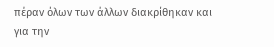πέραν όλων των άλλων διακρίθηκαν και για την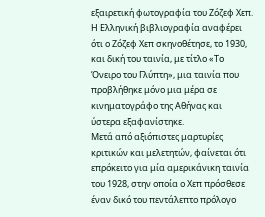εξαιρετική φωτογραφία του Ζόζεφ Χεπ.
Η Ελληνική βιβλιογραφία αναφέρει ότι ο Ζόζεφ Χεπ σκηνοθέτησε, το 1930, και δική του ταινία, με τίτλο «Το Όνειρο του Γλύπτη», μια ταινία που προβλήθηκε μόνο μια μέρα σε κινηματογράφο της Αθήνας και ύστερα εξαφανίστηκε.
Μετά από αξιόπιστες μαρτυρίες κριτικών και μελετητών, φαίνεται ότι επρόκειτο για μία αμερικάνικη ταινία του 1928, στην οποία ο Χεπ πρόσθεσε έναν δικό του πεντάλεπτο πρόλογο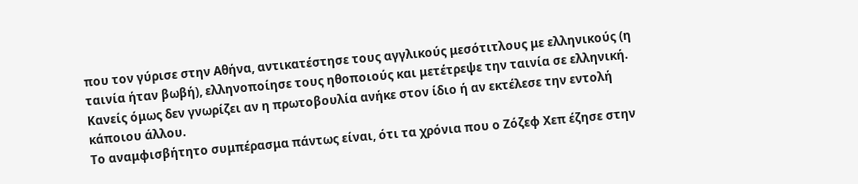που τον γύρισε στην Αθήνα, αντικατέστησε τους αγγλικούς μεσότιτλους με ελληνικούς (η ταινία ήταν βωβή), ελληνοποίησε τους ηθοποιούς και μετέτρεψε την ταινία σε ελληνική. Κανείς όμως δεν γνωρίζει αν η πρωτοβουλία ανήκε στον ίδιο ή αν εκτέλεσε την εντολή κάποιου άλλου.
Το αναμφισβήτητο συμπέρασμα πάντως είναι, ότι τα χρόνια που ο Ζόζεφ Χεπ έζησε στην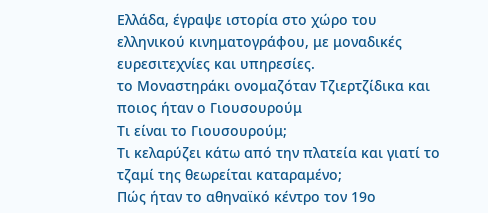Ελλάδα, έγραψε ιστορία στο χώρο του ελληνικού κινηματογράφου, με μοναδικές ευρεσιτεχνίες και υπηρεσίες.
το Μοναστηράκι ονομαζόταν Τζιερτζίδικα και ποιος ήταν ο Γιουσουρούμ
Τι είναι το Γιουσουρούμ;
Τι κελαρύζει κάτω από την πλατεία και γιατί το τζαμί της θεωρείται καταραμένο;
Πώς ήταν το αθηναϊκό κέντρο τον 19ο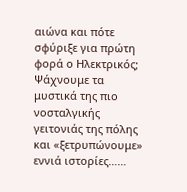αιώνα και πότε σφύριξε για πρώτη φορά ο Ηλεκτρικός;
Ψάχνουμε τα μυστικά της πιο νοσταλγικής γειτονιάς της πόλης και «ξετρυπώνουμε» εννιά ιστορίες……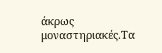άκρως μοναστηριακές.Τα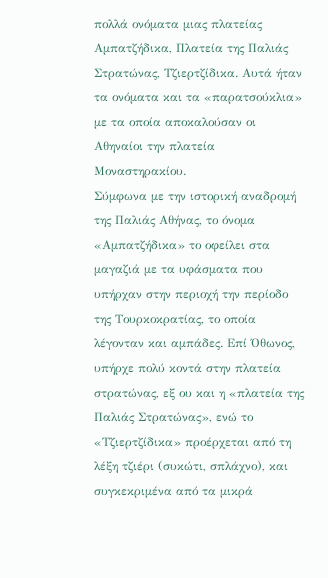πολλά ονόματα μιας πλατείας Αμπατζήδικα, Πλατεία της Παλιάς Στρατώνας, Τζιερτζίδικα. Αυτά ήταν τα ονόματα και τα «παρατσούκλια» με τα οποία αποκαλούσαν οι Αθηναίοι την πλατεία Μοναστηρακίου.
Σύμφωνα με την ιστορική αναδρομή της Παλιάς Αθήνας, το όνομα «Αμπατζήδικα» το οφείλει στα μαγαζιά με τα υφάσματα που υπήρχαν στην περιοχή την περίοδο της Τουρκοκρατίας, το οποία λέγονταν και αμπάδες. Επί Όθωνος, υπήρχε πολύ κοντά στην πλατεία στρατώνας, εξ ου και η «πλατεία της Παλιάς Στρατώνας», ενώ το «Τζιερτζίδικα» προέρχεται από τη λέξη τζιέρι (συκώτι, σπλάχνο), και συγκεκριμένα από τα μικρά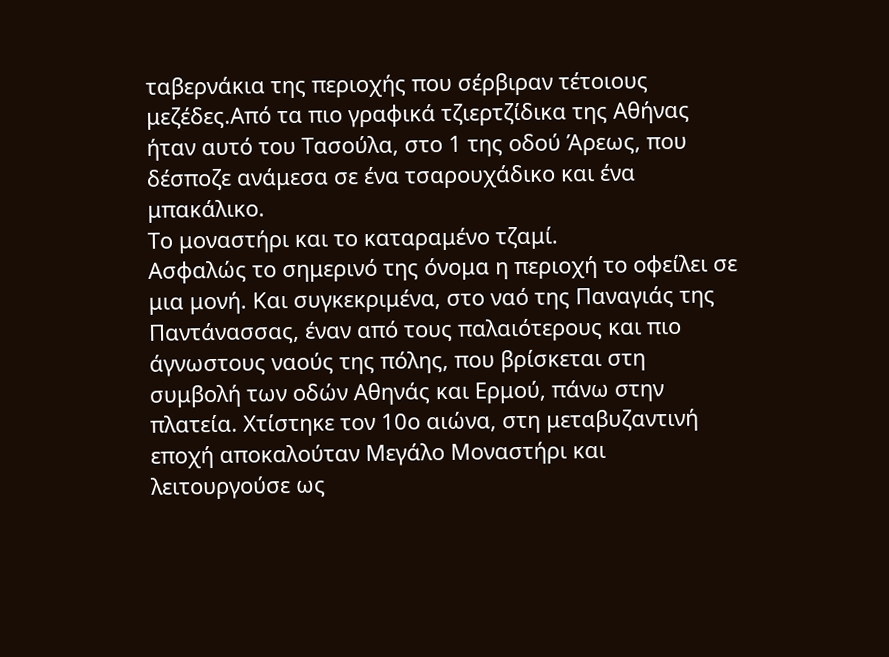ταβερνάκια της περιοχής που σέρβιραν τέτοιους μεζέδες.Από τα πιο γραφικά τζιερτζίδικα της Αθήνας ήταν αυτό του Τασούλα, στο 1 της οδού Άρεως, που δέσποζε ανάμεσα σε ένα τσαρουχάδικο και ένα μπακάλικο.
Το μοναστήρι και το καταραμένο τζαμί.
Ασφαλώς το σημερινό της όνομα η περιοχή το οφείλει σε μια μονή. Και συγκεκριμένα, στο ναό της Παναγιάς της Παντάνασσας, έναν από τους παλαιότερους και πιο άγνωστους ναούς της πόλης, που βρίσκεται στη συμβολή των οδών Αθηνάς και Ερμού, πάνω στην πλατεία. Χτίστηκε τον 10ο αιώνα, στη μεταβυζαντινή εποχή αποκαλούταν Μεγάλο Μοναστήρι και λειτουργούσε ως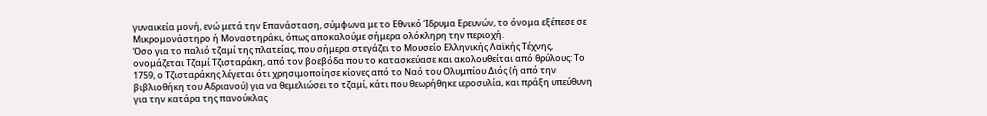γυναικεία μονή, ενώ μετά την Επανάσταση, σύμφωνα με το Εθνικό Ίδρυμα Ερευνών, το όνομα εξέπεσε σε Μικρομονάστηρο ή Μοναστηράκι, όπως αποκαλούμε σήμερα ολόκληρη την περιοχή.
Όσο για το παλιό τζαμί της πλατείας, που σήμερα στεγάζει το Μουσείο Ελληνικής Λαϊκής Τέχνης, ονομάζεται Τζαμί Τζισταράκη, από τον βοεβόδα που το κατασκεύασε και ακολουθείται από θρύλους: Το 1759, ο Τζισταράκης λέγεται ότι χρησιμοποίησε κίονες από το Ναό του Ολυμπίου Διός (ή από την βιβλιοθήκη του Αδριανού) για να θεμελιώσει το τζαμί, κάτι που θεωρήθηκε ιεροσυλία, και πράξη υπεύθυνη για την κατάρα της πανούκλας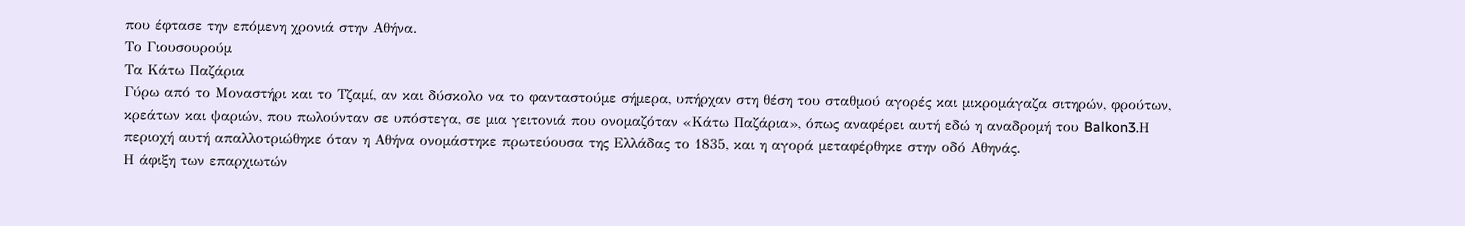που έφτασε την επόμενη χρονιά στην Αθήνα.
Το Γιουσουρούμ
Τα Κάτω Παζάρια
Γύρω από το Μοναστήρι και το Τζαμί, αν και δύσκολο να το φανταστούμε σήμερα, υπήρχαν στη θέση του σταθμού αγορές και μικρομάγαζα σιτηρών, φρούτων, κρεάτων και ψαριών, που πωλούνταν σε υπόστεγα, σε μια γειτονιά που ονομαζόταν «Κάτω Παζάρια», όπως αναφέρει αυτή εδώ η αναδρομή του Balkon3.Η περιοχή αυτή απαλλοτριώθηκε όταν η Αθήνα ονομάστηκε πρωτεύουσα της Ελλάδας το 1835, και η αγορά μεταφέρθηκε στην οδό Αθηνάς.
Η άφιξη των επαρχιωτών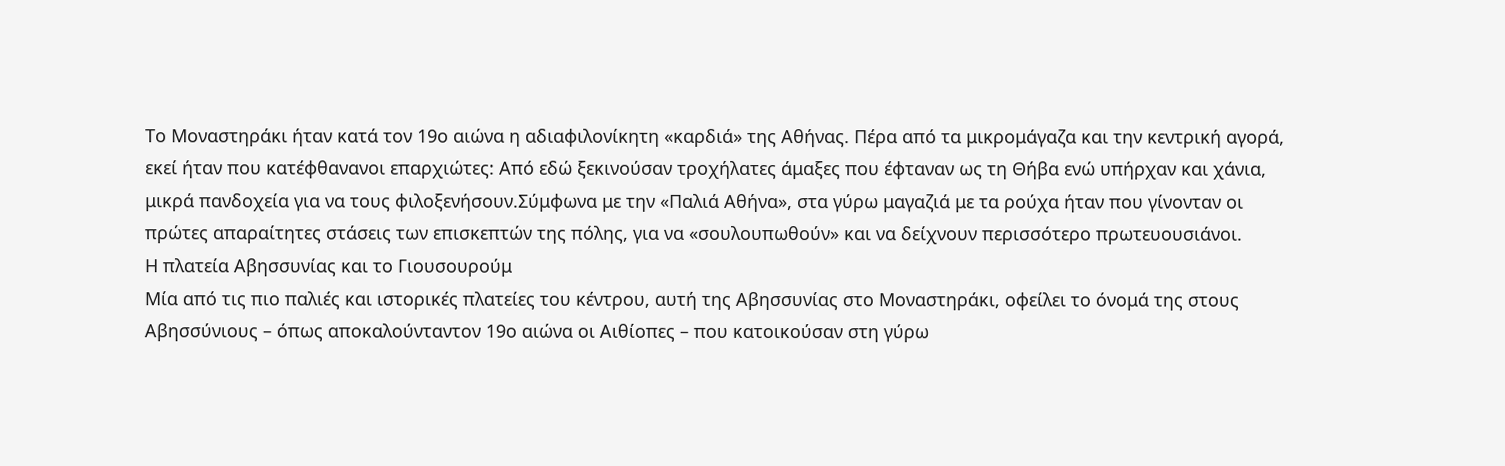Το Μοναστηράκι ήταν κατά τον 19ο αιώνα η αδιαφιλονίκητη «καρδιά» της Αθήνας. Πέρα από τα μικρομάγαζα και την κεντρική αγορά, εκεί ήταν που κατέφθανανοι επαρχιώτες: Από εδώ ξεκινούσαν τροχήλατες άμαξες που έφταναν ως τη Θήβα ενώ υπήρχαν και χάνια, μικρά πανδοχεία για να τους φιλοξενήσουν.Σύμφωνα με την «Παλιά Αθήνα», στα γύρω μαγαζιά με τα ρούχα ήταν που γίνονταν οι πρώτες απαραίτητες στάσεις των επισκεπτών της πόλης, για να «σουλουπωθούν» και να δείχνουν περισσότερο πρωτευουσιάνοι.
Η πλατεία Αβησσυνίας και το Γιουσουρούμ
Μία από τις πιο παλιές και ιστορικές πλατείες του κέντρου, αυτή της Αβησσυνίας στο Μοναστηράκι, οφείλει το όνομά της στους Αβησσύνιους – όπως αποκαλούνταντον 19ο αιώνα οι Αιθίοπες – που κατοικούσαν στη γύρω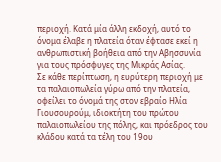περιοχή. Κατά μία άλλη εκδοχή, αυτό το όνομα έλαβε η πλατεία όταν έφτασε εκεί η ανθρωπιστική βοήθεια από την Αβησσυνία για τους πρόσφυγες της Μικράς Ασίας.
Σε κάθε περίπτωση, η ευρύτερη περιοχή με τα παλαιοπωλεία γύρω από την πλατεία, οφείλει το όνομά της στον εβραίο Ηλία Γιουσουρούμ, ιδιοκτήτη του πρώτου παλαιοπωλείου της πόλης, και πρόεδρος του κλάδου κατά τα τέλη του 19ου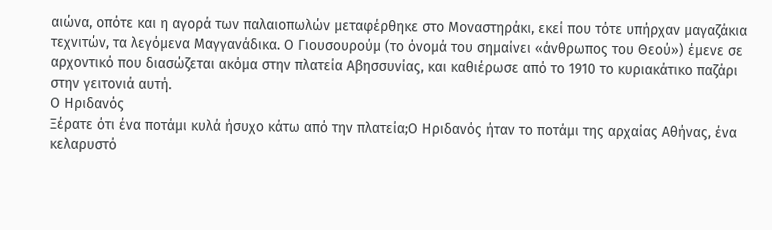αιώνα, οπότε και η αγορά των παλαιοπωλών μεταφέρθηκε στο Μοναστηράκι, εκεί που τότε υπήρχαν μαγαζάκια τεχνιτών, τα λεγόμενα Μαγγανάδικα. Ο Γιουσουρούμ (το όνομά του σημαίνει «άνθρωπος του Θεού») έμενε σε αρχοντικό που διασώζεται ακόμα στην πλατεία Αβησσυνίας, και καθιέρωσε από το 1910 το κυριακάτικο παζάρι στην γειτονιά αυτή.
Ο Ηριδανός
Ξέρατε ότι ένα ποτάμι κυλά ήσυχο κάτω από την πλατεία;Ο Ηριδανός ήταν το ποτάμι της αρχαίας Αθήνας, ένα κελαρυστό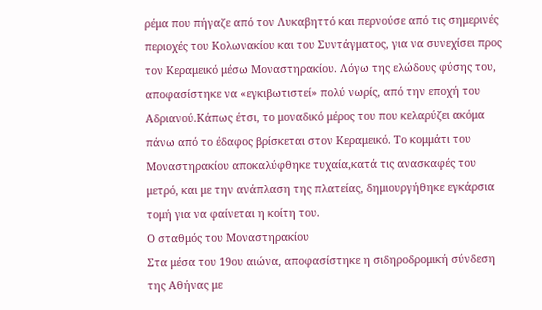ρέμα που πήγαζε από τον Λυκαβηττό και περνούσε από τις σημερινές περιοχές του Κολωνακίου και του Συντάγματος, για να συνεχίσει προς τον Κεραμεικό μέσω Μοναστηρακίου. Λόγω της ελώδους φύσης του, αποφασίστηκε να «εγκιβωτιστεί» πολύ νωρίς, από την εποχή του Αδριανού.Κάπως έτσι, το μοναδικό μέρος του που κελαρύζει ακόμα πάνω από το έδαφος βρίσκεται στον Κεραμεικό. Το κομμάτι του Μοναστηρακίου αποκαλύφθηκε τυχαία,κατά τις ανασκαφές του μετρό, και με την ανάπλαση της πλατείας, δημιουργήθηκε εγκάρσια τομή για να φαίνεται η κοίτη του.
Ο σταθμός του Μοναστηρακίου
Στα μέσα του 19ου αιώνα, αποφασίστηκε η σιδηροδρομική σύνδεση της Αθήνας με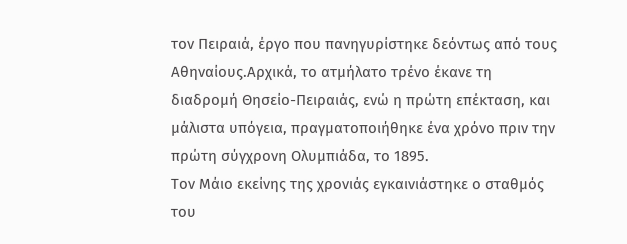τον Πειραιά, έργο που πανηγυρίστηκε δεόντως από τους Αθηναίους.Αρχικά, το ατμήλατο τρένο έκανε τη διαδρομή Θησείο-Πειραιάς, ενώ η πρώτη επέκταση, και μάλιστα υπόγεια, πραγματοποιήθηκε ένα χρόνο πριν την πρώτη σύγχρονη Ολυμπιάδα, το 1895.
Τον Μάιο εκείνης της χρονιάς εγκαινιάστηκε ο σταθμός του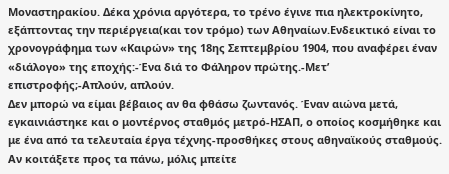Μοναστηρακίου. Δέκα χρόνια αργότερα, το τρένο έγινε πια ηλεκτροκίνητο, εξάπτοντας την περιέργεια(και τον τρόμο) των Αθηναίων.Ενδεικτικό είναι το χρονογράφημα των «Καιρών» της 18ης Σεπτεμβρίου 1904, που αναφέρει έναν «διάλογο» της εποχής:-Ένα διά το Φάληρον πρώτης.-Μετ’ επιστροφής;-Απλούν, απλούν.
Δεν μπορώ να είμαι βέβαιος αν θα φθάσω ζωντανός. Έναν αιώνα μετά, εγκαινιάστηκε και ο μοντέρνος σταθμός μετρό-ΗΣΑΠ, ο οποίος κοσμήθηκε και με ένα από τα τελευταία έργα τέχνης-προσθήκες στους αθηναϊκούς σταθμούς. Αν κοιτάξετε προς τα πάνω, μόλις μπείτε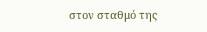στον σταθμό της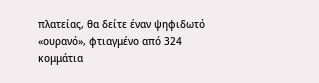πλατείας, θα δείτε έναν ψηφιδωτό «ουρανό», φτιαγμένο από 324 κομμάτια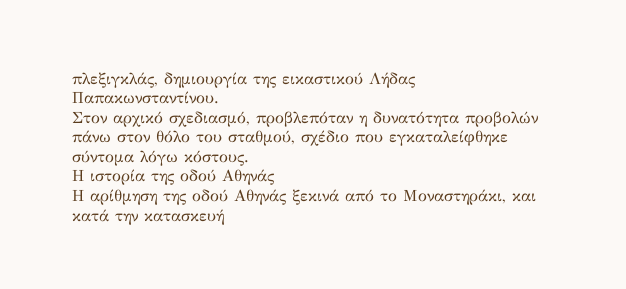πλεξιγκλάς, δημιουργία της εικαστικού Λήδας Παπακωνσταντίνου.
Στον αρχικό σχεδιασμό, προβλεπόταν η δυνατότητα προβολών πάνω στον θόλο του σταθμού, σχέδιο που εγκαταλείφθηκε σύντομα λόγω κόστους.
Η ιστορία της οδού Αθηνάς
Η αρίθμηση της οδού Αθηνάς ξεκινά από το Μοναστηράκι, και κατά την κατασκευή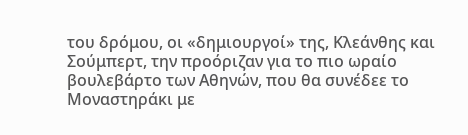του δρόμου, οι «δημιουργοί» της, Κλεάνθης και Σούμπερτ, την προόριζαν για το πιο ωραίο βουλεβάρτο των Αθηνών, που θα συνέδεε το Μοναστηράκι με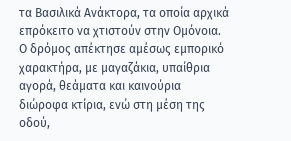τα Βασιλικά Ανάκτορα, τα οποία αρχικά επρόκειτο να χτιστούν στην Ομόνοια.
Ο δρόμος απέκτησε αμέσως εμπορικό χαρακτήρα, με μαγαζάκια, υπαίθρια αγορά, θεάματα και καινούρια διώροφα κτίρια, ενώ στη μέση της οδού,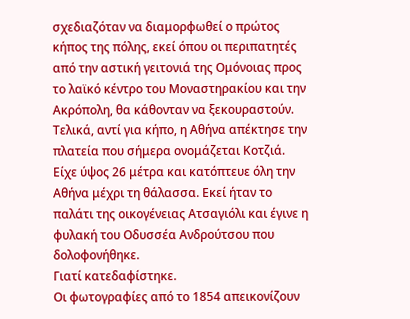σχεδιαζόταν να διαμορφωθεί ο πρώτος κήπος της πόλης, εκεί όπου οι περιπατητές από την αστική γειτονιά της Ομόνοιας προς το λαϊκό κέντρο του Μοναστηρακίου και την Ακρόπολη, θα κάθονταν να ξεκουραστούν. Τελικά, αντί για κήπο, η Αθήνα απέκτησε την πλατεία που σήμερα ονομάζεται Κοτζιά.
Είχε ύψος 26 μέτρα και κατόπτευε όλη την Αθήνα μέχρι τη θάλασσα. Εκεί ήταν το παλάτι της οικογένειας Ατσαγιόλι και έγινε η φυλακή του Οδυσσέα Ανδρούτσου που δολοφονήθηκε.
Γιατί κατεδαφίστηκε.
Οι φωτογραφίες από το 1854 απεικονίζουν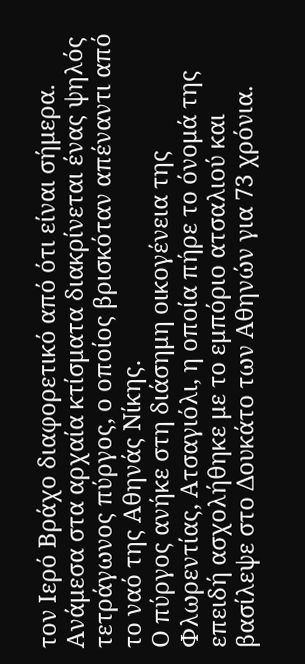τον Ιερό Βράχο διαφορετικό από ότι είναι σήμερα. Ανάμεσα στα αρχαία κτίσματα διακρίνεται ένας ψηλός τετράγωνος πύργος, ο οποίος βρισκόταν απέναντι από το ναό της Αθηνάς Νίκης.
Ο πύργος ανήκε στη διάσημη οικογένεια της Φλωρεντίας, Ατσαγιόλι, η οποία πήρε το όνομά της επειδή ασχολήθηκε με το εμπόριο ατσαλιού και βασίλεψε στο Δουκάτο των Αθηνών για 73 χρόνια.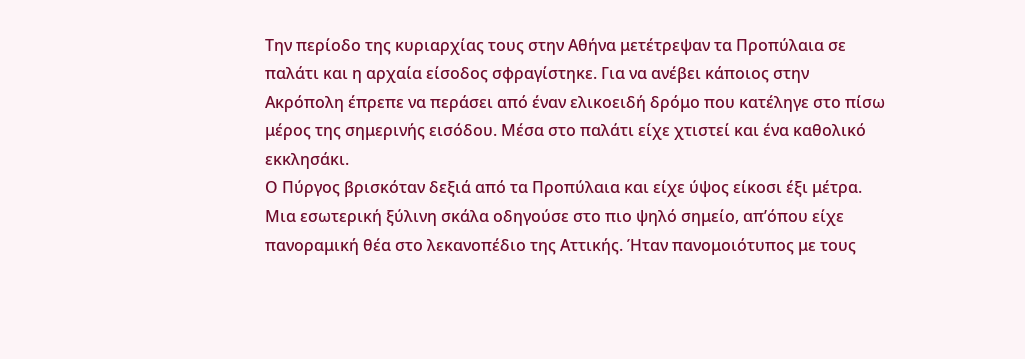Την περίοδο της κυριαρχίας τους στην Αθήνα μετέτρεψαν τα Προπύλαια σε παλάτι και η αρχαία είσοδος σφραγίστηκε. Για να ανέβει κάποιος στην Ακρόπολη έπρεπε να περάσει από έναν ελικοειδή δρόμο που κατέληγε στο πίσω μέρος της σημερινής εισόδου. Μέσα στο παλάτι είχε χτιστεί και ένα καθολικό εκκλησάκι.
Ο Πύργος βρισκόταν δεξιά από τα Προπύλαια και είχε ύψος είκοσι έξι μέτρα. Μια εσωτερική ξύλινη σκάλα οδηγούσε στο πιο ψηλό σημείο, απ’όπου είχε πανοραμική θέα στο λεκανοπέδιο της Αττικής. Ήταν πανομοιότυπος με τους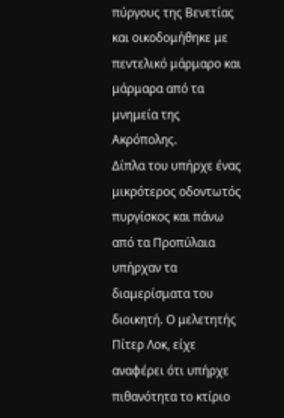πύργους της Βενετίας και οικοδομήθηκε με πεντελικό μάρμαρο και μάρμαρα από τα μνημεία της Ακρόπολης.
Δίπλα του υπήρχε ένας μικρότερος οδοντωτός πυργίσκος και πάνω από τα Προπύλαια υπήρχαν τα διαμερίσματα του διοικητή. Ο μελετητής Πίτερ Λοκ, είχε αναφέρει ότι υπήρχε πιθανότητα το κτίριο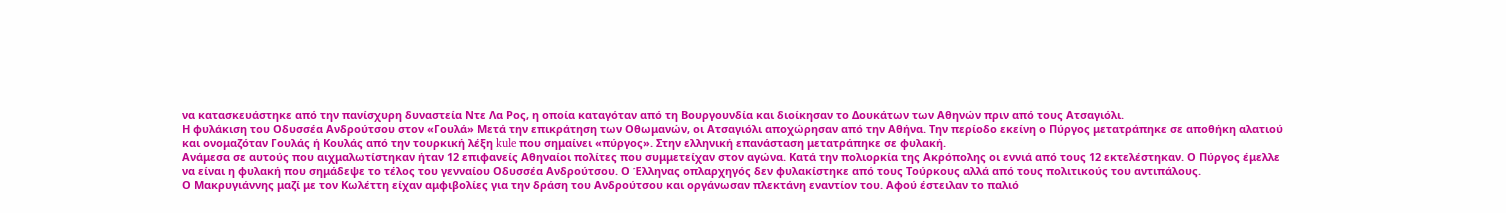να κατασκευάστηκε από την πανίσχυρη δυναστεία Ντε Λα Ρος, η οποία καταγόταν από τη Βουργουνδία και διοίκησαν το Δουκάτων των Αθηνών πριν από τους Ατσαγιόλι.
Η φυλάκιση του Οδυσσέα Ανδρούτσου στον «Γουλά» Μετά την επικράτηση των Οθωμανών, οι Ατσαγιόλι αποχώρησαν από την Αθήνα. Την περίοδο εκείνη ο Πύργος μετατράπηκε σε αποθήκη αλατιού και ονομαζόταν Γουλάς ή Κουλάς από την τουρκική λέξη kule που σημαίνει «πύργος». Στην ελληνική επανάσταση μετατράπηκε σε φυλακή.
Ανάμεσα σε αυτούς που αιχμαλωτίστηκαν ήταν 12 επιφανείς Αθηναίοι πολίτες που συμμετείχαν στον αγώνα. Κατά την πολιορκία της Ακρόπολης οι εννιά από τους 12 εκτελέστηκαν. Ο Πύργος έμελλε να είναι η φυλακή που σημάδεψε το τέλος του γενναίου Οδυσσέα Ανδρούτσου. Ο Έλληνας οπλαρχηγός δεν φυλακίστηκε από τους Τούρκους αλλά από τους πολιτικούς του αντιπάλους.
Ο Μακρυγιάννης μαζί με τον Κωλέττη είχαν αμφιβολίες για την δράση του Ανδρούτσου και οργάνωσαν πλεκτάνη εναντίον του. Αφού έστειλαν το παλιό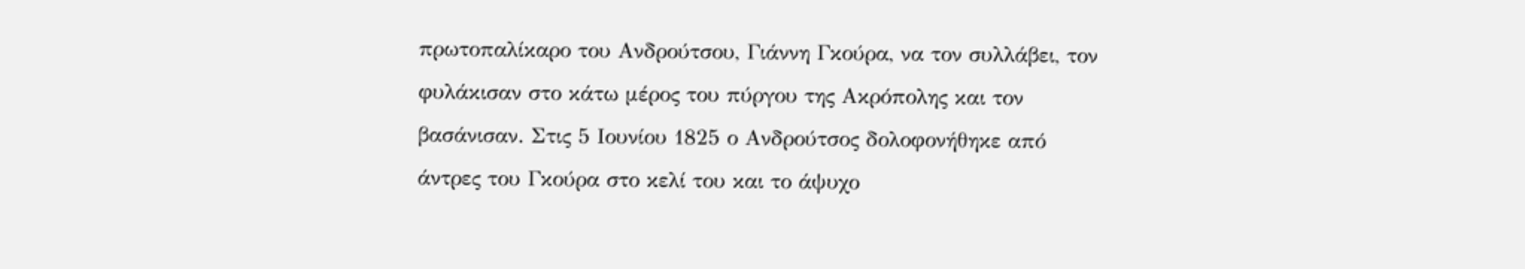πρωτοπαλίκαρο του Ανδρούτσου, Γιάννη Γκούρα, να τον συλλάβει, τον φυλάκισαν στο κάτω μέρος του πύργου της Ακρόπολης και τον βασάνισαν. Στις 5 Ιουνίου 1825 ο Ανδρούτσος δολοφονήθηκε από άντρες του Γκούρα στο κελί του και το άψυχο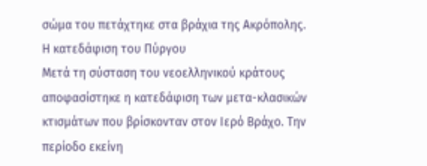σώμα του πετάχτηκε στα βράχια της Ακρόπολης.
Η κατεδάφιση του Πύργου
Μετά τη σύσταση του νεοελληνικού κράτους αποφασίστηκε η κατεδάφιση των μετα-κλασικών κτισμάτων που βρίσκονταν στον Ιερό Βράχο. Την περίοδο εκείνη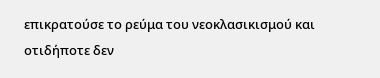επικρατούσε το ρεύμα του νεοκλασικισμού και οτιδήποτε δεν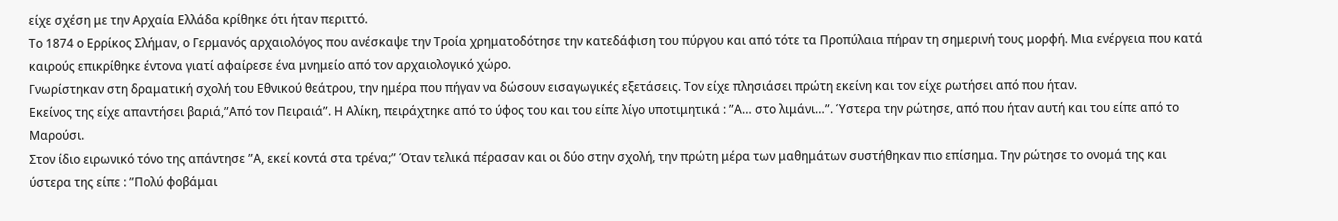είχε σχέση με την Αρχαία Ελλάδα κρίθηκε ότι ήταν περιττό.
Το 1874 ο Ερρίκος Σλήμαν, ο Γερμανός αρχαιολόγος που ανέσκαψε την Τροία χρηματοδότησε την κατεδάφιση του πύργου και από τότε τα Προπύλαια πήραν τη σημερινή τους μορφή. Μια ενέργεια που κατά καιρούς επικρίθηκε έντονα γιατί αφαίρεσε ένα μνημείο από τον αρχαιολογικό χώρο.
Γνωρίστηκαν στη δραματική σχολή του Εθνικού θεάτρου, την ημέρα που πήγαν να δώσουν εισαγωγικές εξετάσεις. Τον είχε πλησιάσει πρώτη εκείνη και τον είχε ρωτήσει από που ήταν.
Εκείνος της είχε απαντήσει βαριά,”Από τον Πειραιά”. Η Αλίκη, πειράχτηκε από το ύφος του και του είπε λίγο υποτιμητικά : ”Α… στο λιμάνι…”. Ύστερα την ρώτησε, από που ήταν αυτή και του είπε από το Μαρούσι.
Στον ίδιο ειρωνικό τόνο της απάντησε ”Α, εκεί κοντά στα τρένα;” Όταν τελικά πέρασαν και οι δύο στην σχολή, την πρώτη μέρα των μαθημάτων συστήθηκαν πιο επίσημα. Την ρώτησε το ονομά της και ύστερα της είπε : ”Πολύ φοβάμαι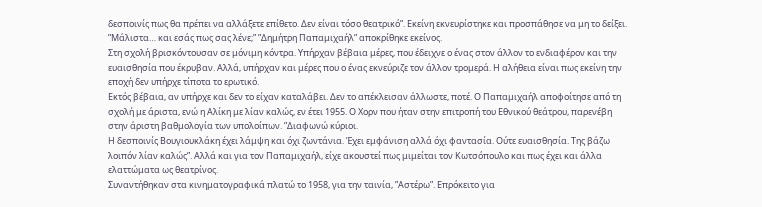δεσποινίς πως θα πρέπει να αλλάξετε επίθετο. Δεν είναι τόσο θεατρικό”. Εκείνη εκνευρίστηκε και προσπάθησε να μη το δείξει. ”Μάλιστα… και εσάς πως σας λένε;” ”Δημήτρη Παπαμιχαήλ” αποκρίθηκε εκείνος.
Στη σχολή βρισκόντουσαν σε μόνιμη κόντρα. Υπήρχαν βέβαια μέρες, που έδειχνε ο ένας στον άλλον το ενδιαφέρον και την ευαισθησία που έκρυβαν. Αλλά, υπήρχαν και μέρες που ο ένας εκνεύριζε τον άλλον τρομερά. Η αλήθεια είναι πως εκείνη την εποχή δεν υπήρχε τίποτα το ερωτικό.
Εκτός βέβαια, αν υπήρχε και δεν το είχαν καταλάβει. Δεν το απέκλεισαν άλλωστε, ποτέ. Ο Παπαμιχαήλ αποφοίτησε από τη σχολή με άριστα, ενώ η Αλίκη με λίαν καλώς, εν έτει 1955. Ο Χορν που ήταν στην επιτροπή του Εθνικού θεάτρου, παρενέβη στην άριστη βαθμολογία των υπολοίπων. ”Διαφωνώ κύριοι.
Η δεσποινίς Βουγιουκλάκη έχει λάμψη και όχι ζωντάνια. Έχει εμφάνιση αλλά όχι φαντασία. Ούτε ευαισθησία. Της βάζω λοιπόν λίαν καλώς”. Αλλά και για τον Παπαμιχαήλ, είχε ακουστεί πως μιμείται τον Κωτσόπουλο και πως έχει και άλλα ελαττώματα ως θεατρίνος.
Συναντήθηκαν στα κινηματογραφικά πλατώ το 1958, για την ταινία, ”Αστέρω”. Επρόκειτο για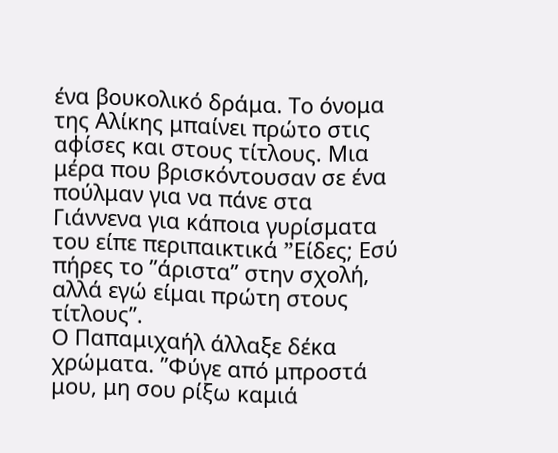ένα βουκολικό δράμα. Το όνομα της Αλίκης μπαίνει πρώτο στις αφίσες και στους τίτλους. Μια μέρα που βρισκόντουσαν σε ένα πούλμαν για να πάνε στα Γιάννενα για κάποια γυρίσματα του είπε περιπαικτικά ”Eίδες; Εσύ πήρες το ”άριστα” στην σχολή, αλλά εγώ είμαι πρώτη στους τίτλους”.
Ο Παπαμιχαήλ άλλαξε δέκα χρώματα. ”Φύγε από μπροστά μου, μη σου ρίξω καμιά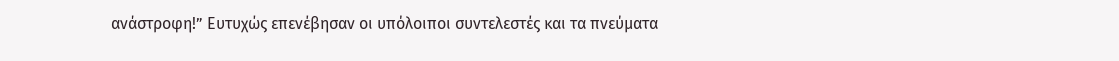ανάστροφη!” Ευτυχώς επενέβησαν οι υπόλοιποι συντελεστές και τα πνεύματα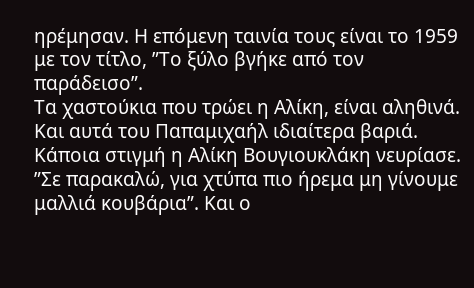ηρέμησαν. Η επόμενη ταινία τους είναι το 1959 με τον τίτλο, ”Το ξύλο βγήκε από τον παράδεισο”.
Τα χαστούκια που τρώει η Αλίκη, είναι αληθινά. Και αυτά του Παπαμιχαήλ ιδιαίτερα βαριά. Κάποια στιγμή η Αλίκη Βουγιουκλάκη νευρίασε. ”Σε παρακαλώ, για χτύπα πιο ήρεμα μη γίνουμε μαλλιά κουβάρια”. Και ο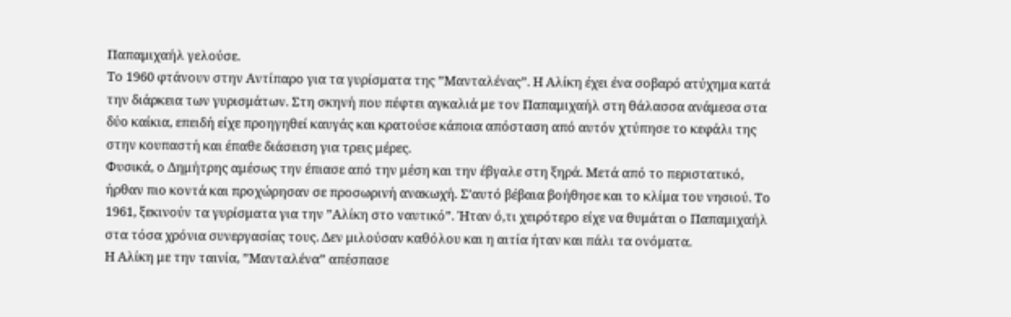Παπαμιχαήλ γελούσε.
Το 1960 φτάνουν στην Αντίπαρο για τα γυρίσματα της ”Μανταλένας”. Η Αλίκη έχει ένα σοβαρό ατύχημα κατά την διάρκεια των γυρισμάτων. Στη σκηνή που πέφτει αγκαλιά με τον Παπαμιχαήλ στη θάλασσα ανάμεσα στα δύο καίκια, επειδή είχε προηγηθεί καυγάς και κρατούσε κάποια απόσταση από αυτόν χτύπησε το κεφάλι της στην κουπαστή και έπαθε διάσειση για τρεις μέρες.
Φυσικά, ο Δημήτρης αμέσως την έπιασε από την μέση και την έβγαλε στη ξηρά. Μετά από το περιστατικό, ήρθαν πιο κοντά και προχώρησαν σε προσωρινή ανακωχή. Σ’αυτό βέβαια βοήθησε και το κλίμα του νησιού. Το 1961, ξεκινούν τα γυρίσματα για την ”Αλίκη στο ναυτικό”. Ήταν ό,τι χειρότερο είχε να θυμάται ο Παπαμιχαήλ στα τόσα χρόνια συνεργασίας τους. Δεν μιλούσαν καθόλου και η αιτία ήταν και πάλι τα ονόματα.
Η Αλίκη με την ταινία, ”Μανταλένα” απέσπασε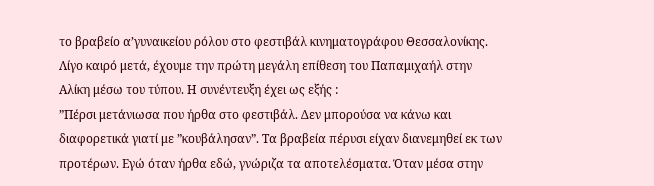το βραβείο α’γυναικείου ρόλου στο φεστιβάλ κινηματογράφου Θεσσαλονίκης. Λίγο καιρό μετά, έχουμε την πρώτη μεγάλη επίθεση του Παπαμιχαήλ στην Αλίκη μέσω του τύπου. Η συνέντευξη έχει ως εξής :
”Πέρσι μετάνιωσα που ήρθα στο φεστιβάλ. Δεν μπορούσα να κάνω και διαφορετικά γιατί με ”κουβάλησαν”. Τα βραβεία πέρυσι είχαν διανεμηθεί εκ των προτέρων. Εγώ όταν ήρθα εδώ, γνώριζα τα αποτελέσματα. Όταν μέσα στην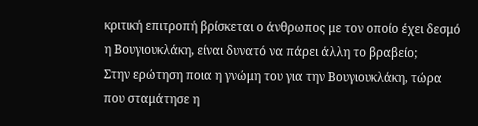κριτική επιτροπή βρίσκεται ο άνθρωπος με τον οποίο έχει δεσμό η Βουγιουκλάκη, είναι δυνατό να πάρει άλλη το βραβείο;
Στην ερώτηση ποια η γνώμη του για την Βουγιουκλάκη, τώρα που σταμάτησε η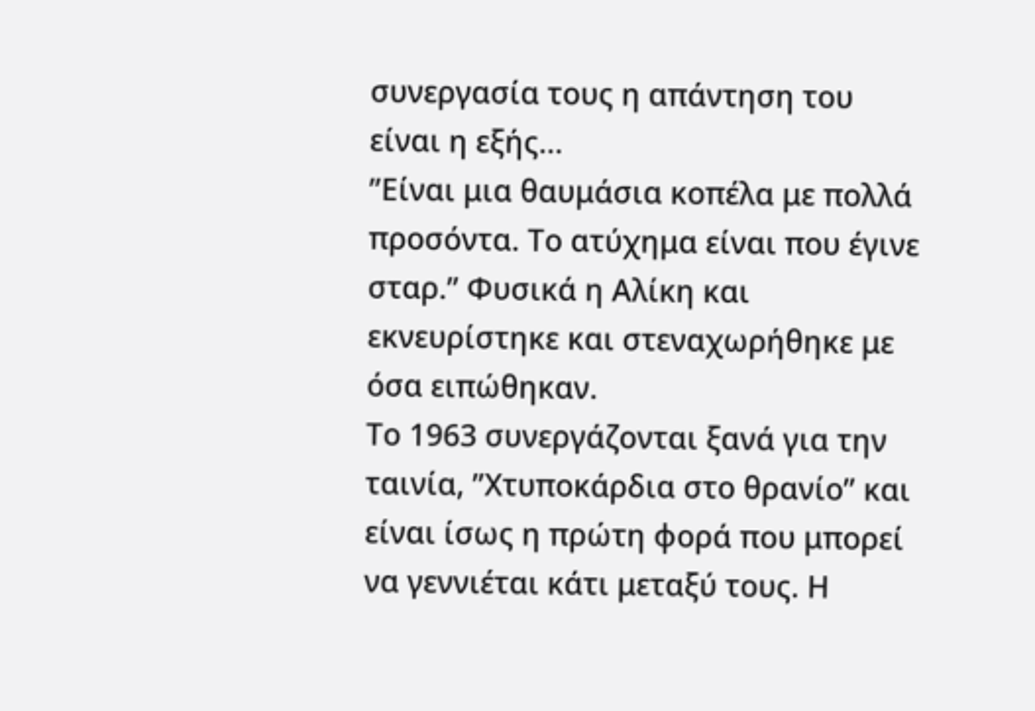συνεργασία τους η απάντηση του είναι η εξής…
”Είναι μια θαυμάσια κοπέλα με πολλά προσόντα. Το ατύχημα είναι που έγινε σταρ.” Φυσικά η Αλίκη και εκνευρίστηκε και στεναχωρήθηκε με όσα ειπώθηκαν.
Το 1963 συνεργάζονται ξανά για την ταινία, ”Χτυποκάρδια στο θρανίο” και είναι ίσως η πρώτη φορά που μπορεί να γεννιέται κάτι μεταξύ τους. Η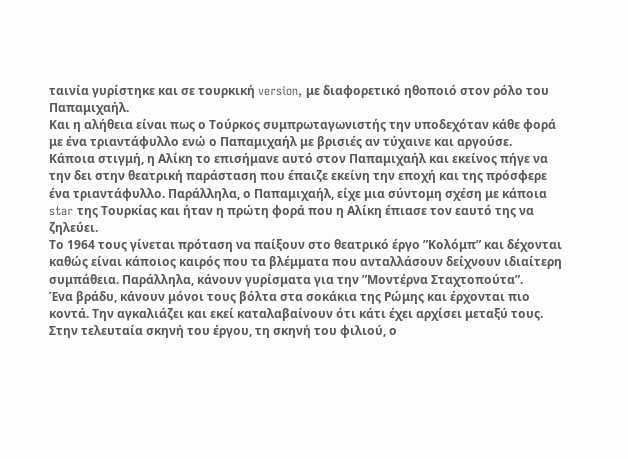ταινία γυρίστηκε και σε τουρκική version, με διαφορετικό ηθοποιό στον ρόλο του Παπαμιχαήλ.
Και η αλήθεια είναι πως ο Τούρκος συμπρωταγωνιστής την υποδεχόταν κάθε φορά με ένα τριαντάφυλλο ενώ ο Παπαμιχαήλ με βρισιές αν τύχαινε και αργούσε.
Κάποια στιγμή, η Αλίκη το επισήμανε αυτό στον Παπαμιχαήλ και εκείνος πήγε να την δει στην θεατρική παράσταση που έπαιζε εκείνη την εποχή και της πρόσφερε ένα τριαντάφυλλο. Παράλληλα, ο Παπαμιχαήλ, είχε μια σύντομη σχέση με κάποια star της Τουρκίας και ήταν η πρώτη φορά που η Αλίκη έπιασε τον εαυτό της να ζηλεύει.
Το 1964 τους γίνεται πρόταση να παίξουν στο θεατρικό έργο ”Κολόμπ” και δέχονται καθώς είναι κάποιος καιρός που τα βλέμματα που ανταλλάσουν δείχνουν ιδιαίτερη συμπάθεια. Παράλληλα, κάνουν γυρίσματα για την ”Μοντέρνα Σταχτοπούτα”.
Ένα βράδυ, κάνουν μόνοι τους βόλτα στα σοκάκια της Ρώμης και έρχονται πιο κοντά. Την αγκαλιάζει και εκεί καταλαβαίνουν ότι κάτι έχει αρχίσει μεταξύ τους. Στην τελευταία σκηνή του έργου, τη σκηνή του φιλιού, ο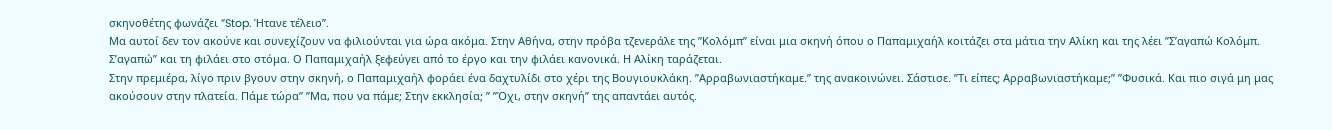σκηνοθέτης φωνάζει ”Stop. Ήτανε τέλειο”.
Μα αυτοί δεν τον ακούνε και συνεχίζουν να φιλιούνται για ώρα ακόμα. Στην Αθήνα, στην πρόβα τζενεράλε της ”Κολόμπ” είναι μια σκηνή όπου ο Παπαμιχαήλ κοιτάζει στα μάτια την Αλίκη και της λέει ”Σ’αγαπώ Κολόμπ. Σ’αγαπώ” και τη φιλάει στο στόμα. Ο Παπαμιχαήλ ξεφεύγει από το έργο και την φιλάει κανονικά. Η Αλίκη ταράζεται.
Στην πρεμιέρα, λίγο πριν βγουν στην σκηνή, ο Παπαμιχαήλ φοράει ένα δαχτυλίδι στο χέρι της Βουγιουκλάκη. ”Αρραβωνιαστήκαμε.” της ανακοινώνει. Σάστισε. ”Τι είπες; Αρραβωνιαστήκαμε;” ”Φυσικά. Και πιο σιγά μη μας ακούσουν στην πλατεία. Πάμε τώρα” ”Μα, που να πάμε; Στην εκκλησία; ” ”Όχι, στην σκηνή” της απαντάει αυτός.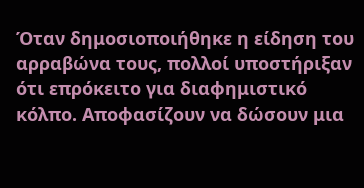Όταν δημοσιοποιήθηκε η είδηση του αρραβώνα τους, πολλοί υποστήριξαν ότι επρόκειτο για διαφημιστικό κόλπο. Αποφασίζουν να δώσουν μια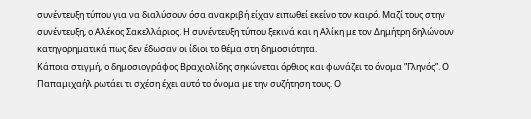συνέντευξη τύπου για να διαλύσουν όσα ανακριβή είχαν ειπωθεί εκείνο τον καιρό. Μαζί τους στην συνέντευξη, ο Αλέκος Σακελλάριος. Η συνέντευξη τύπου ξεκινά και η Αλίκη με τον Δημήτρη δηλώνουν κατηγορηματικά πως δεν έδωσαν οι ίδιοι το θέμα στη δημοσιότητα.
Κάποια στιγμή, ο δημοσιογράφος Βραχιολίδης σηκώνεται όρθιος και φωνάζει το όνομα ”Γληνός”. Ο Παπαμιχαήλ ρωτάει τι σχέση έχει αυτό το όνομα με την συζήτηση τους. Ο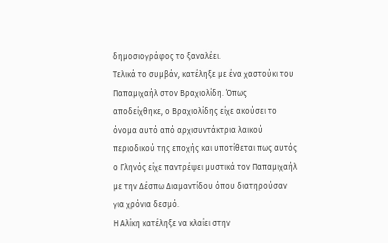δημοσιογράφος το ξαναλέει.
Τελικά το συμβάν, κατέληξε με ένα χαστούκι του Παπαμιχαήλ στον Βραχιολίδη. Όπως αποδείχθηκε, ο Βραχιολίδης είχε ακούσει το όνομα αυτό από αρχισυντάκτρια λαικού περιοδικού της εποχής και υποτίθεται πως αυτός ο Γληνός είχε παντρέψει μυστικά τον Παπαμιχαήλ με την Δέσπω Διαμαντίδου όπου διατηρούσαν για χρόνια δεσμό.
Η Αλίκη κατέληξε να κλαίει στην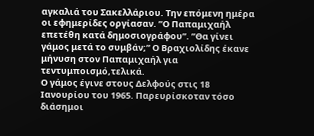αγκαλιά του Σακελλάριου. Την επόμενη ημέρα οι εφημερίδες οργίασαν. ”Ο Παπαμιχαήλ επετέθη κατά δημοσιογράφου”. ”Θα γίνει γάμος μετά το συμβάν;” Ο Βραχιολίδης έκανε μήνυση στον Παπαμιχαήλ για τεντυμποισμό,τελικά.
Ο γάμος έγινε στους Δελφούς στις 18 Ιανουρίου του 1965. Παρευρίσκοταν τόσο διάσημοι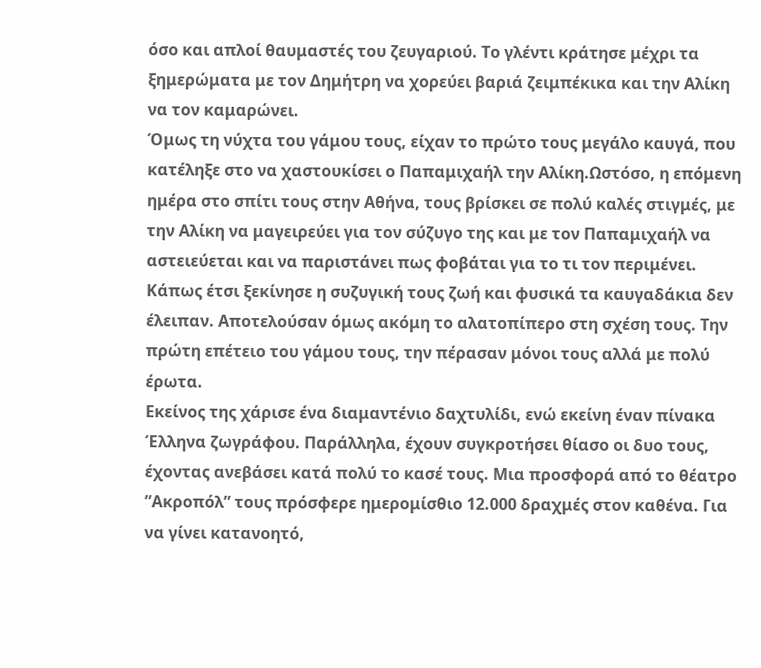όσο και απλοί θαυμαστές του ζευγαριού. Το γλέντι κράτησε μέχρι τα ξημερώματα με τον Δημήτρη να χορεύει βαριά ζειμπέκικα και την Αλίκη να τον καμαρώνει.
Όμως τη νύχτα του γάμου τους, είχαν το πρώτο τους μεγάλο καυγά, που κατέληξε στο να χαστουκίσει ο Παπαμιχαήλ την Αλίκη.Ωστόσο, η επόμενη ημέρα στο σπίτι τους στην Αθήνα, τους βρίσκει σε πολύ καλές στιγμές, με την Αλίκη να μαγειρεύει για τον σύζυγο της και με τον Παπαμιχαήλ να αστειεύεται και να παριστάνει πως φοβάται για το τι τον περιμένει.
Κάπως έτσι ξεκίνησε η συζυγική τους ζωή και φυσικά τα καυγαδάκια δεν έλειπαν. Αποτελούσαν όμως ακόμη το αλατοπίπερο στη σχέση τους. Την πρώτη επέτειο του γάμου τους, την πέρασαν μόνοι τους αλλά με πολύ έρωτα.
Εκείνος της χάρισε ένα διαμαντένιο δαχτυλίδι, ενώ εκείνη έναν πίνακα Έλληνα ζωγράφου. Παράλληλα, έχουν συγκροτήσει θίασο οι δυο τους, έχοντας ανεβάσει κατά πολύ το κασέ τους. Μια προσφορά από το θέατρο ”Ακροπόλ” τους πρόσφερε ημερομίσθιο 12.000 δραχμές στον καθένα. Για να γίνει κατανοητό,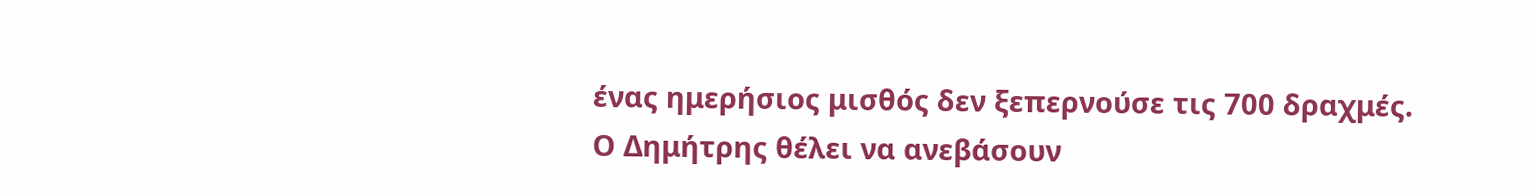ένας ημερήσιος μισθός δεν ξεπερνούσε τις 700 δραχμές.
Ο Δημήτρης θέλει να ανεβάσουν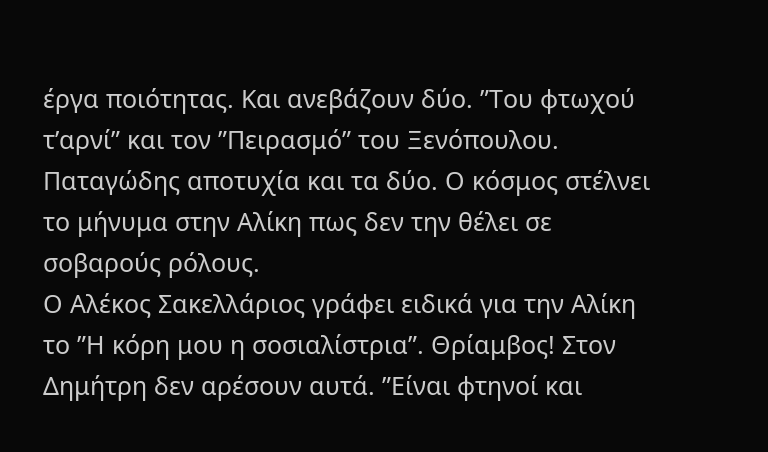έργα ποιότητας. Και ανεβάζουν δύο. ”Του φτωχού τ’αρνί” και τον ”Πειρασμό” του Ξενόπουλου. Παταγώδης αποτυχία και τα δύο. Ο κόσμος στέλνει το μήνυμα στην Αλίκη πως δεν την θέλει σε σοβαρούς ρόλους.
Ο Αλέκος Σακελλάριος γράφει ειδικά για την Αλίκη το ”Η κόρη μου η σοσιαλίστρια”. Θρίαμβος! Στον Δημήτρη δεν αρέσουν αυτά. ”Είναι φτηνοί και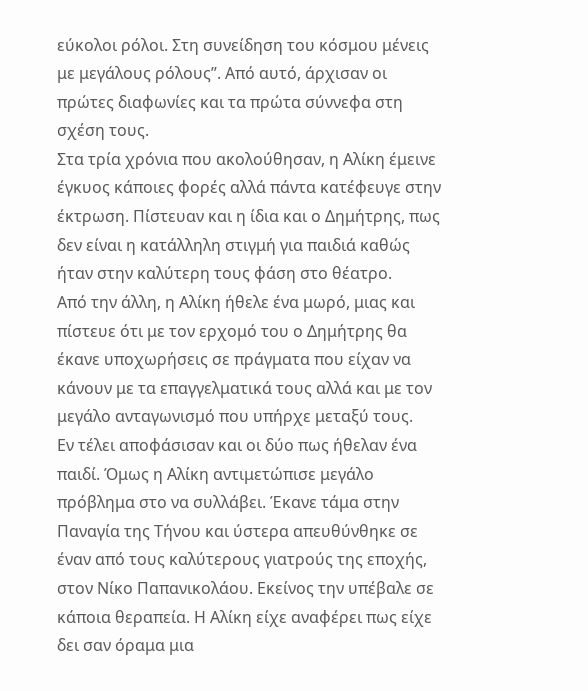εύκολοι ρόλοι. Στη συνείδηση του κόσμου μένεις με μεγάλους ρόλους”. Από αυτό, άρχισαν οι πρώτες διαφωνίες και τα πρώτα σύννεφα στη σχέση τους.
Στα τρία χρόνια που ακολούθησαν, η Αλίκη έμεινε έγκυος κάποιες φορές αλλά πάντα κατέφευγε στην έκτρωση. Πίστευαν και η ίδια και ο Δημήτρης, πως δεν είναι η κατάλληλη στιγμή για παιδιά καθώς ήταν στην καλύτερη τους φάση στο θέατρο.
Από την άλλη, η Αλίκη ήθελε ένα μωρό, μιας και πίστευε ότι με τον ερχομό του ο Δημήτρης θα έκανε υποχωρήσεις σε πράγματα που είχαν να κάνουν με τα επαγγελματικά τους αλλά και με τον μεγάλο ανταγωνισμό που υπήρχε μεταξύ τους.
Εν τέλει αποφάσισαν και οι δύο πως ήθελαν ένα παιδί. Όμως η Αλίκη αντιμετώπισε μεγάλο πρόβλημα στο να συλλάβει. Έκανε τάμα στην Παναγία της Τήνου και ύστερα απευθύνθηκε σε έναν από τους καλύτερους γιατρούς της εποχής, στον Νίκο Παπανικολάου. Εκείνος την υπέβαλε σε κάποια θεραπεία. Η Αλίκη είχε αναφέρει πως είχε δει σαν όραμα μια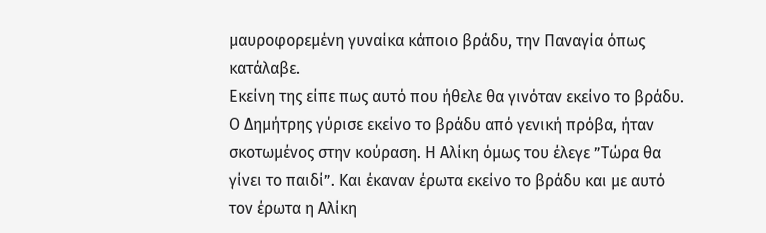μαυροφορεμένη γυναίκα κάποιο βράδυ, την Παναγία όπως κατάλαβε.
Εκείνη της είπε πως αυτό που ήθελε θα γινόταν εκείνο το βράδυ. Ο Δημήτρης γύρισε εκείνο το βράδυ από γενική πρόβα, ήταν σκοτωμένος στην κούραση. Η Αλίκη όμως του έλεγε ”Τώρα θα γίνει το παιδί”. Και έκαναν έρωτα εκείνο το βράδυ και με αυτό τον έρωτα η Αλίκη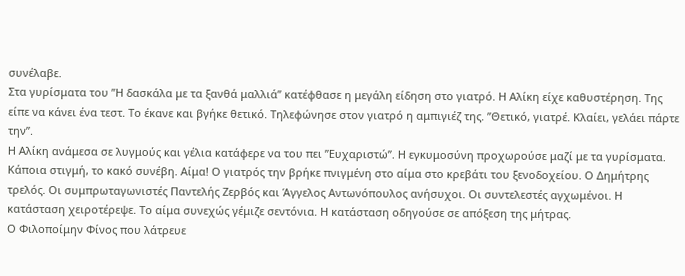συνέλαβε.
Στα γυρίσματα του ”Η δασκάλα με τα ξανθά μαλλιά” κατέφθασε η μεγάλη είδηση στο γιατρό. Η Αλίκη είχε καθυστέρηση. Της είπε να κάνει ένα τεστ. Το έκανε και βγήκε θετικό. Τηλεφώνησε στον γιατρό η αμπιγιέζ της. ”Θετικό, γιατρέ. Κλαίει, γελάει πάρτε την”.
Η Αλίκη ανάμεσα σε λυγμούς και γέλια κατάφερε να του πει ”Ευχαριστώ”. Η εγκυμοσύνη προχωρούσε μαζί με τα γυρίσματα.
Κάποια στιγμή, το κακό συνέβη. Αίμα! Ο γιατρός την βρήκε πνιγμένη στο αίμα στο κρεβάτι του ξενοδοχείου. Ο Δημήτρης τρελός. Οι συμπρωταγωνιστές Παντελής Ζερβός και Άγγελος Αντωνόπουλος ανήσυχοι. Οι συντελεστές αγχωμένοι. Η κατάσταση χειροτέρεψε. Το αίμα συνεχώς γέμιζε σεντόνια. Η κατάσταση οδηγούσε σε απόξεση της μήτρας.
Ο Φιλοποίμην Φίνος που λάτρευε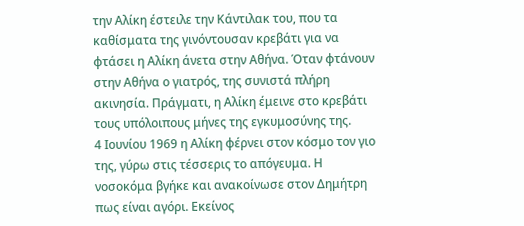την Αλίκη έστειλε την Κάντιλακ του, που τα καθίσματα της γινόντουσαν κρεβάτι για να φτάσει η Αλίκη άνετα στην Αθήνα. Όταν φτάνουν στην Αθήνα ο γιατρός, της συνιστά πλήρη ακινησία. Πράγματι, η Αλίκη έμεινε στο κρεβάτι τους υπόλοιπους μήνες της εγκυμοσύνης της.
4 Ιουνίου 1969 η Αλίκη φέρνει στον κόσμο τον γιο της, γύρω στις τέσσερις το απόγευμα. Η νοσοκόμα βγήκε και ανακοίνωσε στον Δημήτρη πως είναι αγόρι. Εκείνος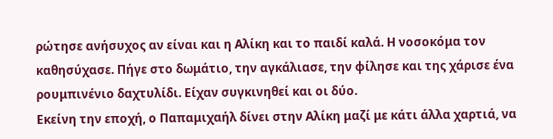ρώτησε ανήσυχος αν είναι και η Αλίκη και το παιδί καλά. Η νοσοκόμα τον καθησύχασε. Πήγε στο δωμάτιο, την αγκάλιασε, την φίλησε και της χάρισε ένα ρουμπινένιο δαχτυλίδι. Είχαν συγκινηθεί και οι δύο.
Εκείνη την εποχή, ο Παπαμιχαήλ δίνει στην Αλίκη μαζί με κάτι άλλα χαρτιά, να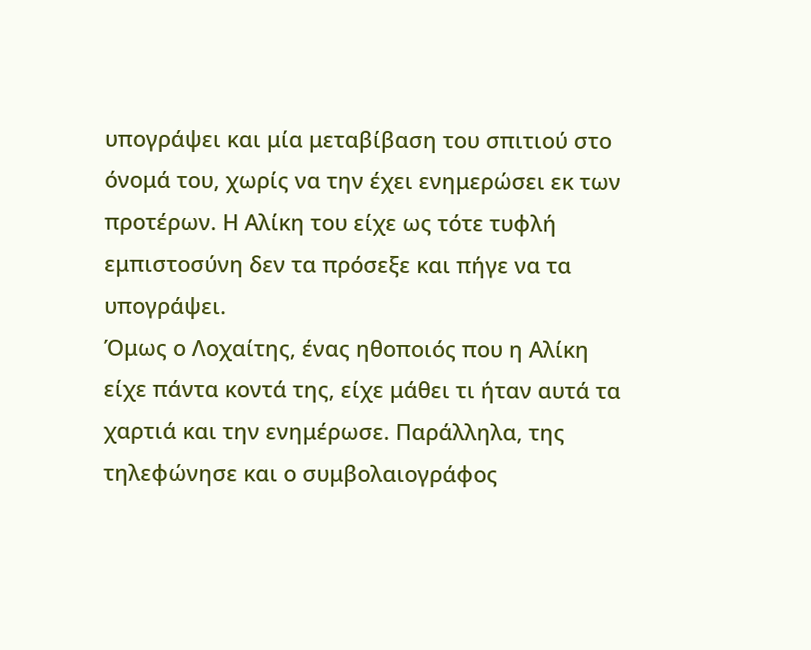υπογράψει και μία μεταβίβαση του σπιτιού στο όνομά του, χωρίς να την έχει ενημερώσει εκ των προτέρων. Η Αλίκη του είχε ως τότε τυφλή εμπιστοσύνη δεν τα πρόσεξε και πήγε να τα υπογράψει.
Όμως ο Λοχαίτης, ένας ηθοποιός που η Αλίκη είχε πάντα κοντά της, είχε μάθει τι ήταν αυτά τα χαρτιά και την ενημέρωσε. Παράλληλα, της τηλεφώνησε και ο συμβολαιογράφος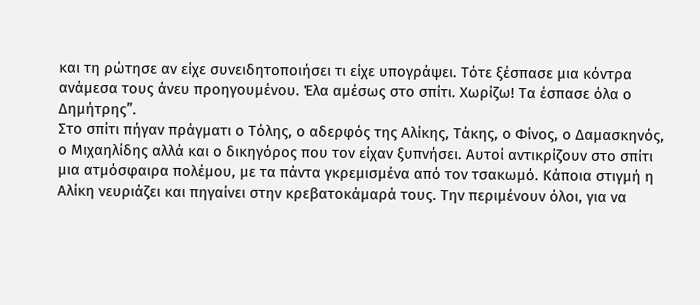και τη ρώτησε αν είχε συνειδητοποιήσει τι είχε υπογράψει. Τότε ξέσπασε μια κόντρα ανάμεσα τους άνευ προηγουμένου. Έλα αμέσως στο σπίτι. Χωρίζω! Τα έσπασε όλα ο Δημήτρης”.
Στο σπίτι πήγαν πράγματι ο Τόλης, ο αδερφός της Αλίκης, Τάκης, ο Φίνος, ο Δαμασκηνός, ο Μιχαηλίδης αλλά και ο δικηγόρος που τον είχαν ξυπνήσει. Αυτοί αντικρίζουν στο σπίτι μια ατμόσφαιρα πολέμου, με τα πάντα γκρεμισμένα από τον τσακωμό. Κάποια στιγμή η Αλίκη νευριάζει και πηγαίνει στην κρεβατοκάμαρά τους. Την περιμένουν όλοι, για να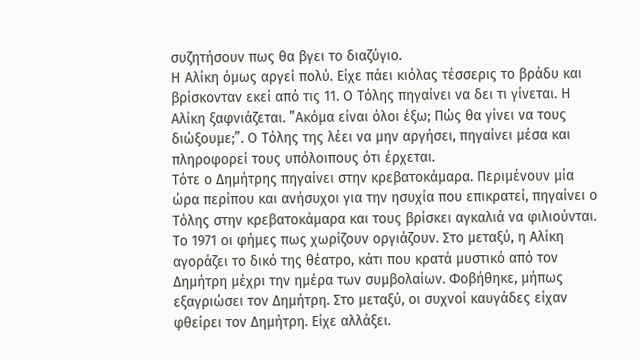συζητήσουν πως θα βγει το διαζύγιο.
Η Αλίκη όμως αργεί πολύ. Είχε πάει κιόλας τέσσερις το βράδυ και βρίσκονταν εκεί από τις 11. Ο Τόλης πηγαίνει να δει τι γίνεται. Η Αλίκη ξαφνιάζεται. ”Ακόμα είναι όλοι έξω; Πώς θα γίνει να τους διώξουμε;”. Ο Τόλης της λέει να μην αργήσει, πηγαίνει μέσα και πληροφορεί τους υπόλοιπους ότι έρχεται.
Τότε ο Δημήτρης πηγαίνει στην κρεβατοκάμαρα. Περιμένουν μία ώρα περίπου και ανήσυχοι για την ησυχία που επικρατεί, πηγαίνει ο Τόλης στην κρεβατοκάμαρα και τους βρίσκει αγκαλιά να φιλιούνται.
Το 1971 οι φήμες πως χωρίζουν οργιάζουν. Στο μεταξύ, η Αλίκη αγοράζει το δικό της θέατρο, κάτι που κρατά μυστικό από τον Δημήτρη μέχρι την ημέρα των συμβολαίων. Φοβήθηκε, μήπως εξαγριώσει τον Δημήτρη. Στο μεταξύ, οι συχνοί καυγάδες είχαν φθείρει τον Δημήτρη. Είχε αλλάξει.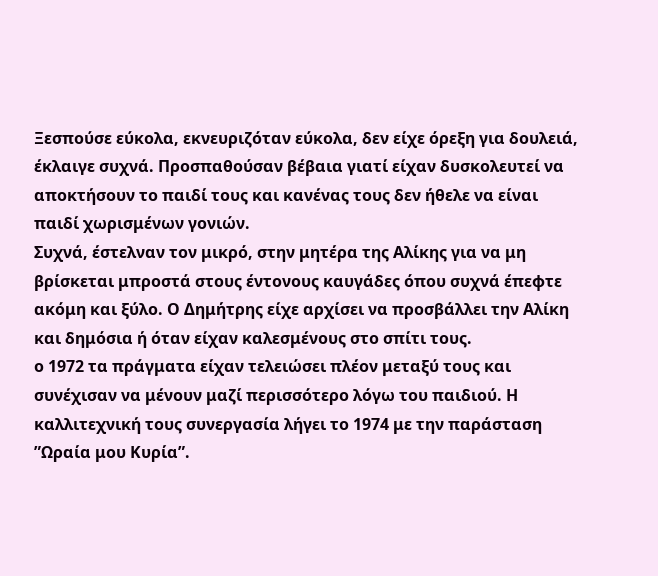Ξεσπούσε εύκολα, εκνευριζόταν εύκολα, δεν είχε όρεξη για δουλειά, έκλαιγε συχνά. Προσπαθούσαν βέβαια γιατί είχαν δυσκολευτεί να αποκτήσουν το παιδί τους και κανένας τους δεν ήθελε να είναι παιδί χωρισμένων γονιών.
Συχνά, έστελναν τον μικρό, στην μητέρα της Αλίκης για να μη βρίσκεται μπροστά στους έντονους καυγάδες όπου συχνά έπεφτε ακόμη και ξύλο. Ο Δημήτρης είχε αρχίσει να προσβάλλει την Αλίκη και δημόσια ή όταν είχαν καλεσμένους στο σπίτι τους.
ο 1972 τα πράγματα είχαν τελειώσει πλέον μεταξύ τους και συνέχισαν να μένουν μαζί περισσότερο λόγω του παιδιού. Η καλλιτεχνική τους συνεργασία λήγει το 1974 με την παράσταση ”Ωραία μου Κυρία”.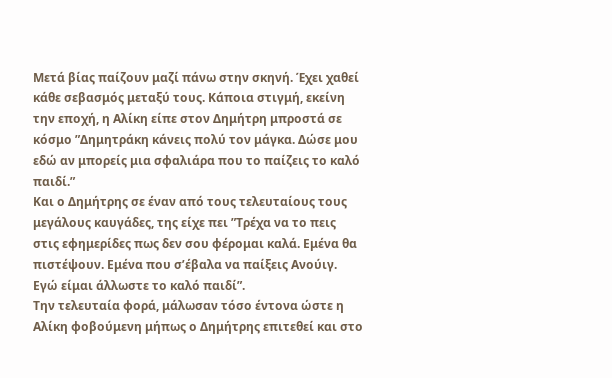Μετά βίας παίζουν μαζί πάνω στην σκηνή. Έχει χαθεί κάθε σεβασμός μεταξύ τους. Κάποια στιγμή, εκείνη την εποχή, η Αλίκη είπε στον Δημήτρη μπροστά σε κόσμο ”Δημητράκη κάνεις πολύ τον μάγκα. Δώσε μου εδώ αν μπορείς μια σφαλιάρα που το παίζεις το καλό παιδί.”
Και ο Δημήτρης σε έναν από τους τελευταίους τους μεγάλους καυγάδες, της είχε πει ”Τρέχα να το πεις στις εφημερίδες πως δεν σου φέρομαι καλά. Εμένα θα πιστέψουν. Εμένα που σ’έβαλα να παίξεις Ανούιγ. Εγώ είμαι άλλωστε το καλό παιδί”.
Την τελευταία φορά, μάλωσαν τόσο έντονα ώστε η Αλίκη φοβούμενη μήπως ο Δημήτρης επιτεθεί και στο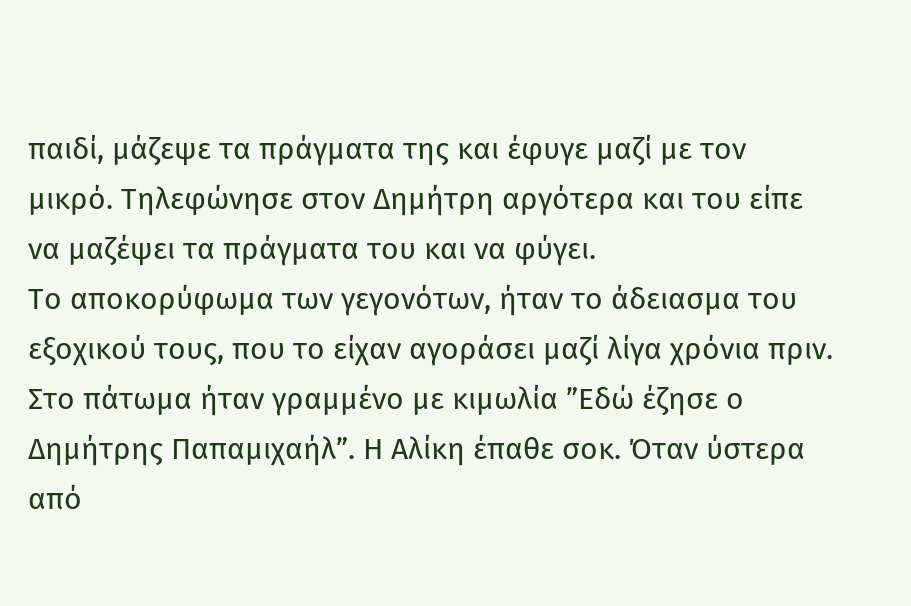παιδί, μάζεψε τα πράγματα της και έφυγε μαζί με τον μικρό. Τηλεφώνησε στον Δημήτρη αργότερα και του είπε να μαζέψει τα πράγματα του και να φύγει.
Το αποκορύφωμα των γεγονότων, ήταν το άδειασμα του εξοχικού τους, που το είχαν αγοράσει μαζί λίγα χρόνια πριν. Στο πάτωμα ήταν γραμμένο με κιμωλία ”Εδώ έζησε ο Δημήτρης Παπαμιχαήλ”. Η Αλίκη έπαθε σοκ. Όταν ύστερα από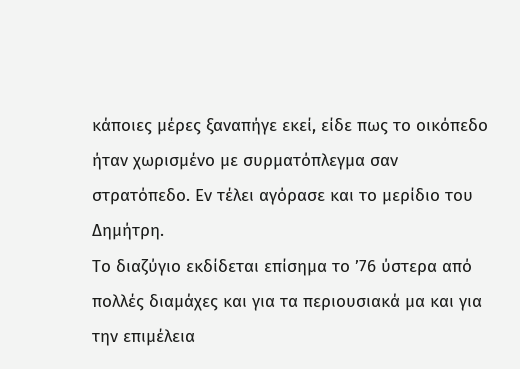κάποιες μέρες ξαναπήγε εκεί, είδε πως το οικόπεδο ήταν χωρισμένο με συρματόπλεγμα σαν στρατόπεδο. Εν τέλει αγόρασε και το μερίδιο του Δημήτρη.
Το διαζύγιο εκδίδεται επίσημα το ’76 ύστερα από πολλές διαμάχες και για τα περιουσιακά μα και για την επιμέλεια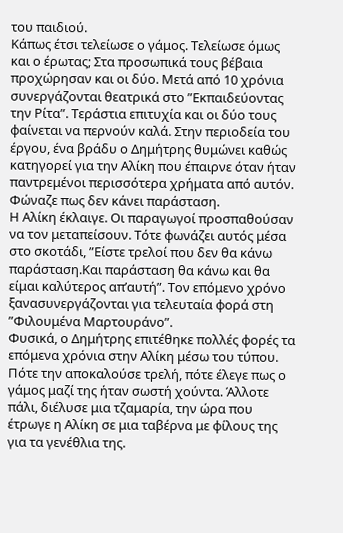του παιδιού.
Κάπως έτσι τελείωσε ο γάμος. Τελείωσε όμως και ο έρωτας; Στα προσωπικά τους βέβαια προχώρησαν και οι δύο. Μετά από 10 χρόνια συνεργάζονται θεατρικά στο ”Εκπαιδεύοντας την Ρίτα”. Τεράστια επιτυχία και οι δύο τους φαίνεται να περνούν καλά. Στην περιοδεία του έργου, ένα βράδυ ο Δημήτρης θυμώνει καθώς κατηγορεί για την Αλίκη που έπαιρνε όταν ήταν παντρεμένοι περισσότερα χρήματα από αυτόν. Φώναζε πως δεν κάνει παράσταση.
Η Αλίκη έκλαιγε. Οι παραγωγοί προσπαθούσαν να τον μεταπείσουν. Τότε φωνάζει αυτός μέσα στο σκοτάδι, ”Είστε τρελοί που δεν θα κάνω παράσταση.Και παράσταση θα κάνω και θα είμαι καλύτερος απ’αυτή”. Τον επόμενο χρόνο ξανασυνεργάζονται για τελευταία φορά στη ”Φιλουμένα Μαρτουράνο”.
Φυσικά, ο Δημήτρης επιτέθηκε πολλές φορές τα επόμενα χρόνια στην Αλίκη μέσω του τύπου. Πότε την αποκαλούσε τρελή, πότε έλεγε πως ο γάμος μαζί της ήταν σωστή χούντα. Άλλοτε πάλι, διέλυσε μια τζαμαρία, την ώρα που έτρωγε η Αλίκη σε μια ταβέρνα με φίλους της για τα γενέθλια της.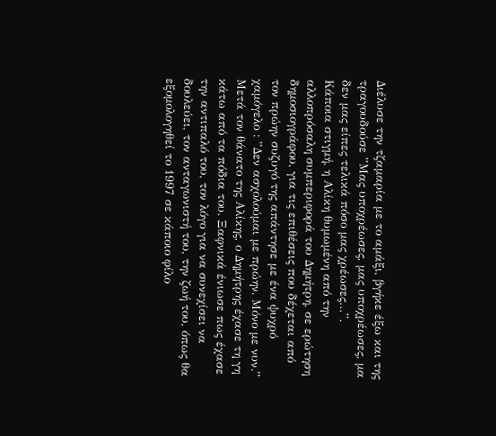Διέλυσε την τζαμαρία με το αμάξι, βγήκε έξω και της τραγουδούσε ”Μας υποχρέωσες, μας υποχρέωσες, μα δεν μας είπες τελικά πόσο μας χρέωσες…”.
Κάποια στιγμή, η Αλίκη θυμωμένη από την αλλοπρόσαλη συμπεριφορά του Δημήτρη, σε ερώτηση δημοσιογράφου, για τις επιθέσεις που δέχεται από τον πρώην συζυγό της απάντησε με ένα ψυχρό χαμόγελο : ”Δεν ασχολούμαι με πρώην. Μόνο με νυν.”
Μετά τον θάνατο της Αλίκης, ο Δημήτρης έχασε τη γη κάτω από τα πόδια του. Ξαφνικά ένιωσε πως έχασε την αντιπαλό του, τον λόγο για να συνεχίσει να δουλεύει, τον ανταγωνιστή του, την ζωή του, όπως θα εξομολογηθεί το 1997 σε κάποιο φίλο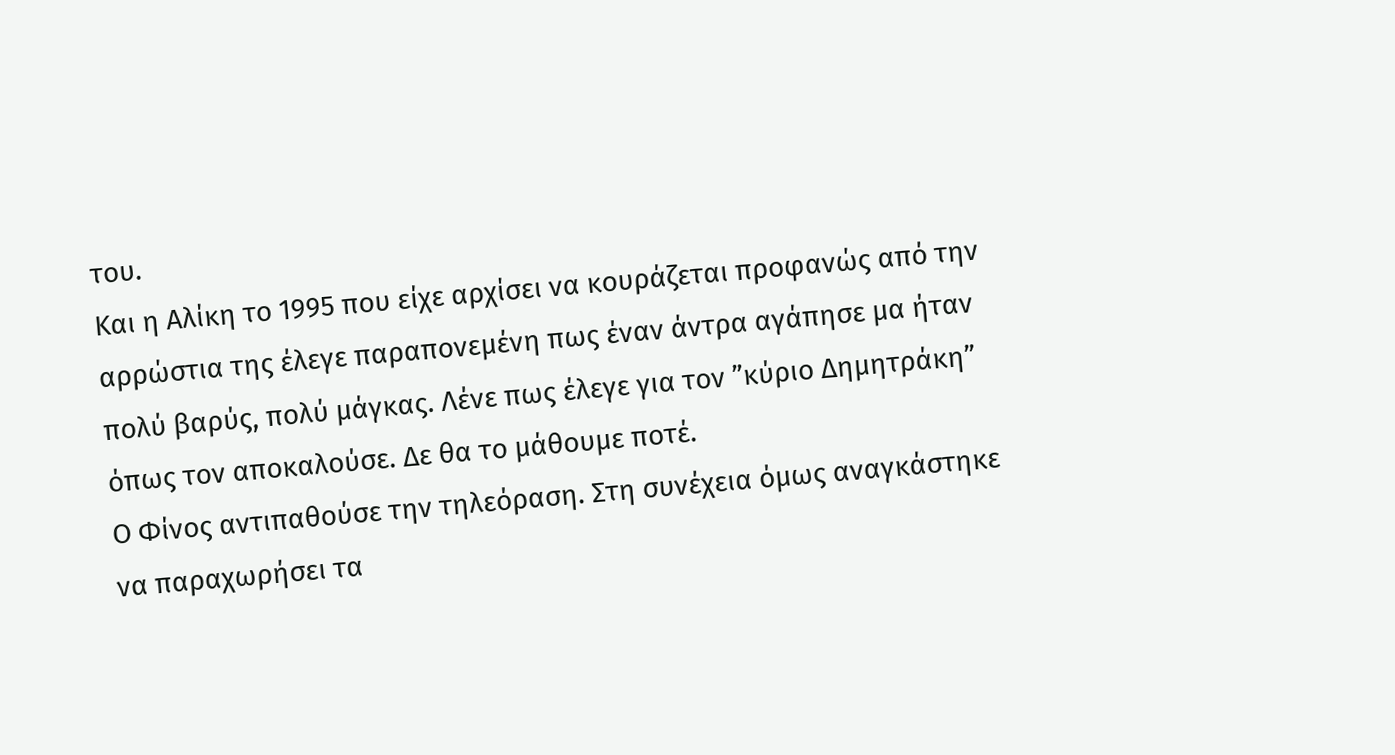του.
Και η Αλίκη το 1995 που είχε αρχίσει να κουράζεται προφανώς από την αρρώστια της έλεγε παραπονεμένη πως έναν άντρα αγάπησε μα ήταν πολύ βαρύς, πολύ μάγκας. Λένε πως έλεγε για τον ”κύριο Δημητράκη” όπως τον αποκαλούσε. Δε θα το μάθουμε ποτέ.
Ο Φίνος αντιπαθούσε την τηλεόραση. Στη συνέχεια όμως αναγκάστηκε να παραχωρήσει τα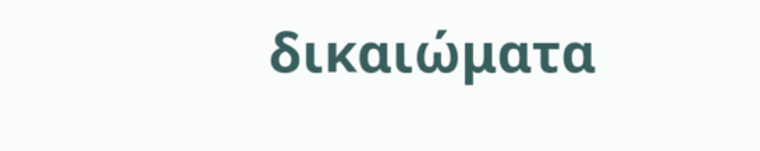δικαιώματα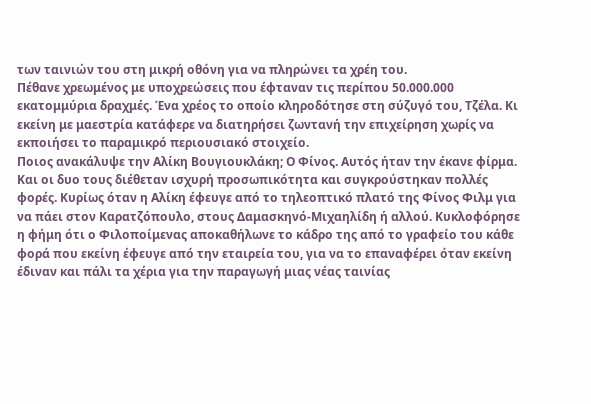των ταινιών του στη μικρή οθόνη για να πληρώνει τα χρέη του.
Πέθανε χρεωμένος με υποχρεώσεις που έφταναν τις περίπου 50.000.000 εκατομμύρια δραχμές. Ένα χρέος το οποίο κληροδότησε στη σύζυγό του, Τζέλα. Κι εκείνη με μαεστρία κατάφερε να διατηρήσει ζωντανή την επιχείρηση χωρίς να εκποιήσει το παραμικρό περιουσιακό στοιχείο.
Ποιος ανακάλυψε την Αλίκη Βουγιουκλάκη; Ο Φίνος. Αυτός ήταν την έκανε φίρμα. Και οι δυο τους διέθεταν ισχυρή προσωπικότητα και συγκρούστηκαν πολλές φορές. Κυρίως όταν η Αλίκη έφευγε από το τηλεοπτικό πλατό της Φίνος Φιλμ για να πάει στον Καρατζόπουλο, στους Δαμασκηνό-Μιχαηλίδη ή αλλού. Κυκλοφόρησε η φήμη ότι ο Φιλοποίμενας αποκαθήλωνε το κάδρο της από το γραφείο του κάθε φορά που εκείνη έφευγε από την εταιρεία του, για να το επαναφέρει όταν εκείνη έδιναν και πάλι τα χέρια για την παραγωγή μιας νέας ταινίας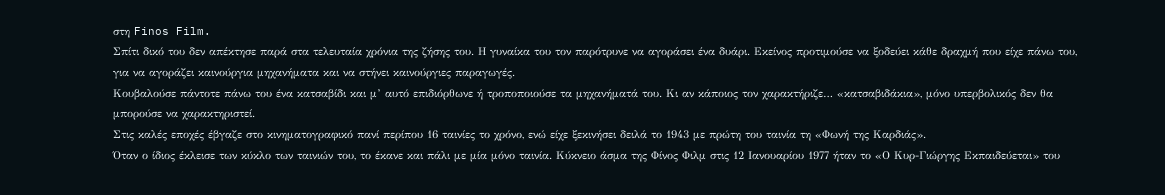στη Finos Film.
Σπίτι δικό του δεν απέκτησε παρά στα τελευταία χρόνια της ζήσης του. Η γυναίκα του τον παρότρυνε να αγοράσει ένα δυάρι. Εκείνος προτιμούσε να ξοδεύει κάθε δραχμή που είχε πάνω του, για να αγοράζει καινούργια μηχανήματα και να στήνει καινούργιες παραγωγές.
Κουβαλούσε πάντοτε πάνω του ένα κατσαβίδι και μ’ αυτό επιδιόρθωνε ή τροποποιούσε τα μηχανήματά του. Κι αν κάποιος τον χαρακτήριζε… «κατσαβιδάκια», μόνο υπερβολικός δεν θα μπορούσε να χαρακτηριστεί.
Στις καλές εποχές έβγαζε στο κινηματογραφικό πανί περίπου 16 ταινίες το χρόνο, ενώ είχε ξεκινήσει δειλά το 1943 με πρώτη του ταινία τη «Φωνή της Καρδιάς».
Όταν ο ίδιος έκλεισε των κύκλο των ταινιών του, το έκανε και πάλι με μία μόνο ταινία. Κύκνειο άσμα της Φίνος Φιλμ στις 12 Ιανουαρίου 1977 ήταν το «Ο Κυρ-Γιώργης Εκπαιδεύεται» του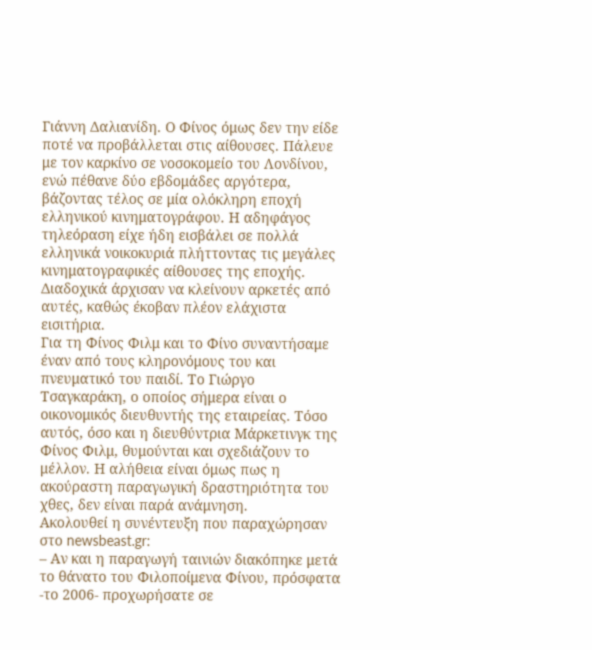Γιάννη Δαλιανίδη. Ο Φίνος όμως δεν την είδε ποτέ να προβάλλεται στις αίθουσες. Πάλευε με τον καρκίνο σε νοσοκομείο του Λονδίνου, ενώ πέθανε δύο εβδομάδες αργότερα, βάζοντας τέλος σε μία ολόκληρη εποχή ελληνικού κινηματογράφου. Η αδηφάγος τηλεόραση είχε ήδη εισβάλει σε πολλά ελληνικά νοικοκυριά πλήττοντας τις μεγάλες κινηματογραφικές αίθουσες της εποχής. Διαδοχικά άρχισαν να κλείνουν αρκετές από αυτές, καθώς έκοβαν πλέον ελάχιστα εισιτήρια.
Για τη Φίνος Φιλμ και το Φίνο συναντήσαμε έναν από τους κληρονόμους του και πνευματικό του παιδί. Το Γιώργο Τσαγκαράκη, ο οποίος σήμερα είναι ο οικονομικός διευθυντής της εταιρείας. Τόσο αυτός, όσο και η διευθύντρια Μάρκετινγκ της Φίνος Φιλμ, θυμούνται και σχεδιάζουν το μέλλον. Η αλήθεια είναι όμως πως η ακούραστη παραγωγική δραστηριότητα του χθες, δεν είναι παρά ανάμνηση.
Ακολουθεί η συνέντευξη που παραχώρησαν στο newsbeast.gr:
– Αν και η παραγωγή ταινιών διακόπηκε μετά το θάνατο του Φιλοποίμενα Φίνου, πρόσφατα -το 2006- προχωρήσατε σε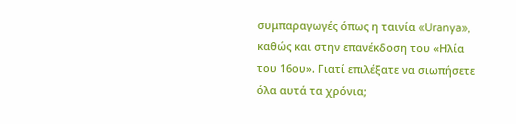συμπαραγωγές όπως η ταινία «Uranya», καθώς και στην επανέκδοση του «Ηλία του 16ου». Γιατί επιλέξατε να σιωπήσετε όλα αυτά τα χρόνια;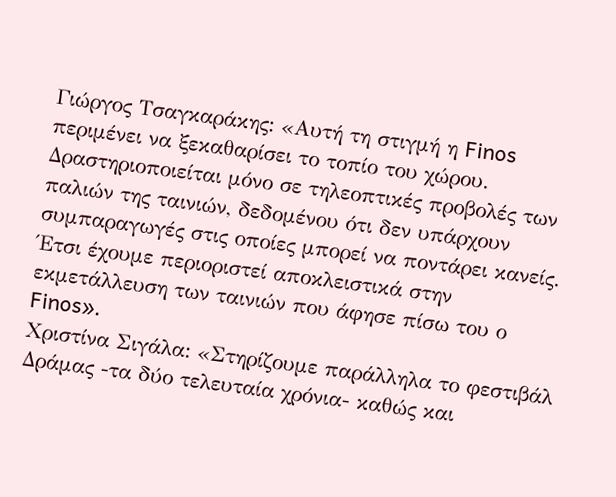Γιώργος Τσαγκαράκης: «Αυτή τη στιγμή η Finos περιμένει να ξεκαθαρίσει το τοπίο του χώρου. Δραστηριοποιείται μόνο σε τηλεοπτικές προβολές των παλιών της ταινιών, δεδομένου ότι δεν υπάρχουν συμπαραγωγές στις οποίες μπορεί να ποντάρει κανείς.
Έτσι έχουμε περιοριστεί αποκλειστικά στην εκμετάλλευση των ταινιών που άφησε πίσω του ο Finos».
Χριστίνα Σιγάλα: «Στηρίζουμε παράλληλα το φεστιβάλ Δράμας -τα δύο τελευταία χρόνια- καθώς και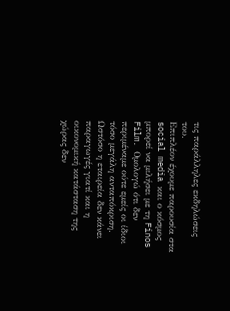τις παράλληλες εκδηλώσεις του.
Επιπλέον έχουμε παρουσία στα social media και ο κόσμος μπορεί να μιλήσει με τη Finos Film. Ομολογώ ότι δεν περιμέναμε ούτε εμείς οι ίδιοι τόσο μεγάλη ανταπόκριση.
Ωστόσο η εταιρεία δεν κάνει παραγωγές γιατί και η οικονομική κατάσταση της χώρας δεν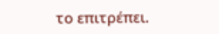το επιτρέπει.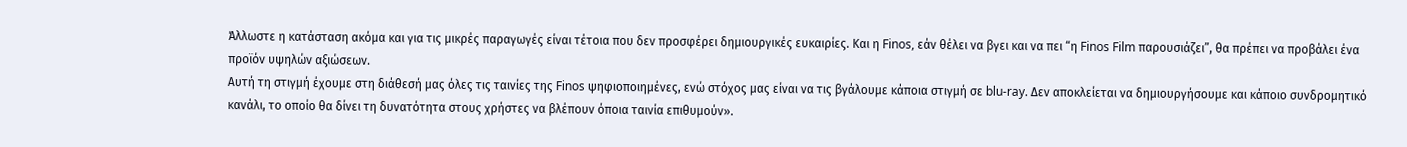Άλλωστε η κατάσταση ακόμα και για τις μικρές παραγωγές είναι τέτοια που δεν προσφέρει δημιουργικές ευκαιρίες. Και η Finos, εάν θέλει να βγει και να πει “η Finos Film παρουσιάζει”, θα πρέπει να προβάλει ένα προϊόν υψηλών αξιώσεων.
Αυτή τη στιγμή έχουμε στη διάθεσή μας όλες τις ταινίες της Finos ψηφιοποιημένες, ενώ στόχος μας είναι να τις βγάλουμε κάποια στιγμή σε blu-ray. Δεν αποκλείεται να δημιουργήσουμε και κάποιο συνδρομητικό κανάλι, το οποίο θα δίνει τη δυνατότητα στους χρήστες να βλέπουν όποια ταινία επιθυμούν».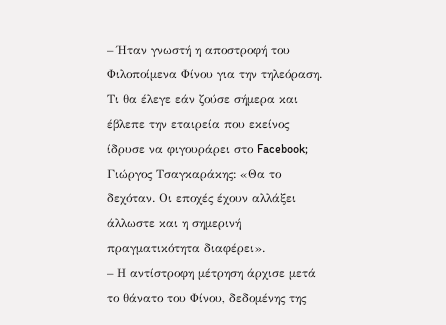– Ήταν γνωστή η αποστροφή του Φιλοποίμενα Φίνου για την τηλεόραση. Τι θα έλεγε εάν ζούσε σήμερα και έβλεπε την εταιρεία που εκείνος ίδρυσε να φιγουράρει στο Facebook;
Γιώργος Τσαγκαράκης: «Θα το δεχόταν. Οι εποχές έχουν αλλάξει άλλωστε και η σημερινή πραγματικότητα διαφέρει».
– Η αντίστροφη μέτρηση άρχισε μετά το θάνατο του Φίνου, δεδομένης της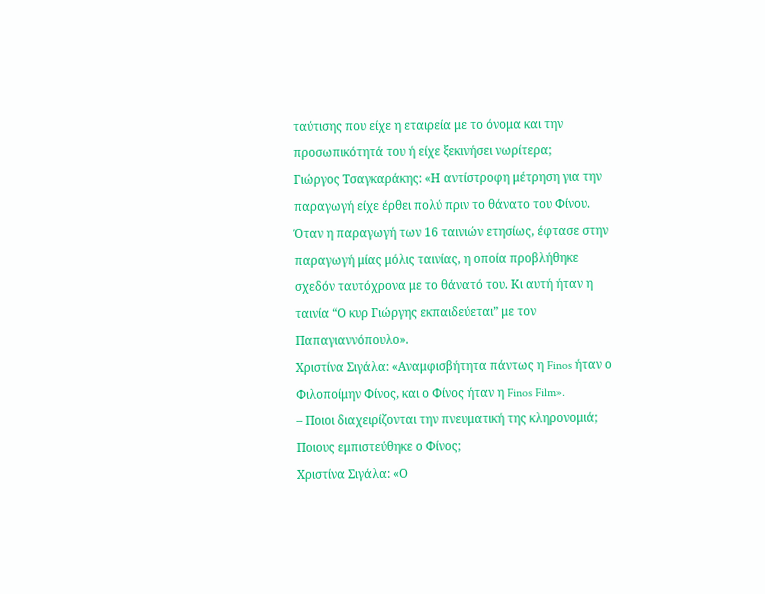ταύτισης που είχε η εταιρεία με το όνομα και την προσωπικότητά του ή είχε ξεκινήσει νωρίτερα;
Γιώργος Τσαγκαράκης: «Η αντίστροφη μέτρηση για την παραγωγή είχε έρθει πολύ πριν το θάνατο του Φίνου. Όταν η παραγωγή των 16 ταινιών ετησίως, έφτασε στην παραγωγή μίας μόλις ταινίας, η οποία προβλήθηκε σχεδόν ταυτόχρονα με το θάνατό του. Κι αυτή ήταν η ταινία “Ο κυρ Γιώργης εκπαιδεύεται” με τον Παπαγιαννόπουλο».
Χριστίνα Σιγάλα: «Αναμφισβήτητα πάντως η Finos ήταν ο Φιλοποίμην Φίνος, και ο Φίνος ήταν η Finos Film».
– Ποιοι διαχειρίζονται την πνευματική της κληρονομιά; Ποιους εμπιστεύθηκε ο Φίνος;
Χριστίνα Σιγάλα: «Ο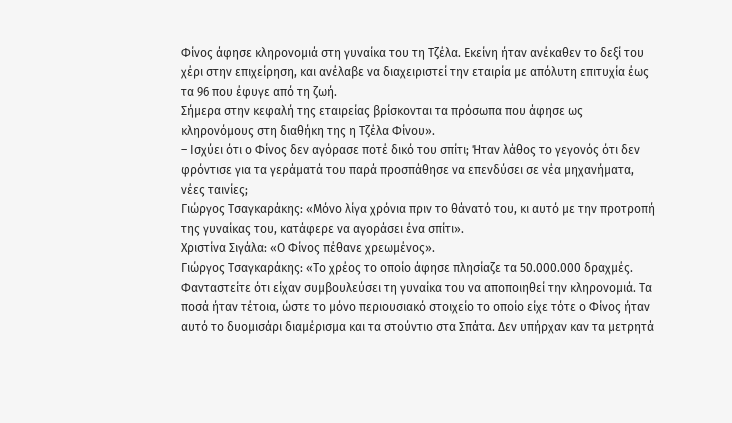Φίνος άφησε κληρονομιά στη γυναίκα του τη Τζέλα. Εκείνη ήταν ανέκαθεν το δεξί του χέρι στην επιχείρηση, και ανέλαβε να διαχειριστεί την εταιρία με απόλυτη επιτυχία έως τα 96 που έφυγε από τη ζωή.
Σήμερα στην κεφαλή της εταιρείας βρίσκονται τα πρόσωπα που άφησε ως κληρονόμους στη διαθήκη της η Τζέλα Φίνου».
– Ισχύει ότι ο Φίνος δεν αγόρασε ποτέ δικό του σπίτι; Ήταν λάθος το γεγονός ότι δεν φρόντισε για τα γεράματά του παρά προσπάθησε να επενδύσει σε νέα μηχανήματα, νέες ταινίες;
Γιώργος Τσαγκαράκης: «Μόνο λίγα χρόνια πριν το θάνατό του, κι αυτό με την προτροπή της γυναίκας του, κατάφερε να αγοράσει ένα σπίτι».
Χριστίνα Σιγάλα: «Ο Φίνος πέθανε χρεωμένος».
Γιώργος Τσαγκαράκης: «Το χρέος το οποίο άφησε πλησίαζε τα 50.000.000 δραχμές. Φανταστείτε ότι είχαν συμβουλεύσει τη γυναίκα του να αποποιηθεί την κληρονομιά. Τα ποσά ήταν τέτοια, ώστε το μόνο περιουσιακό στοιχείο το οποίο είχε τότε ο Φίνος ήταν αυτό το δυομισάρι διαμέρισμα και τα στούντιο στα Σπάτα. Δεν υπήρχαν καν τα μετρητά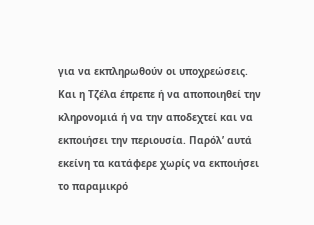για να εκπληρωθούν οι υποχρεώσεις.
Και η Τζέλα έπρεπε ή να αποποιηθεί την κληρονομιά ή να την αποδεχτεί και να εκποιήσει την περιουσία. Παρόλ’ αυτά εκείνη τα κατάφερε χωρίς να εκποιήσει το παραμικρό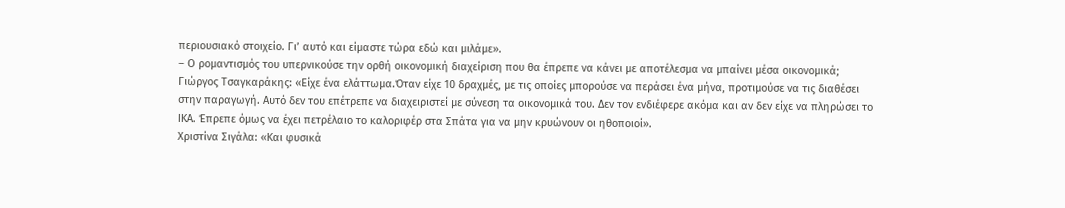περιουσιακό στοιχείο. Γι’ αυτό και είμαστε τώρα εδώ και μιλάμε».
– Ο ρομαντισμός του υπερνικούσε την ορθή οικονομική διαχείριση που θα έπρεπε να κάνει με αποτέλεσμα να μπαίνει μέσα οικονομικά;
Γιώργος Τσαγκαράκης: «Είχε ένα ελάττωμα.Όταν είχε 10 δραχμές, με τις οποίες μπορούσε να περάσει ένα μήνα, προτιμούσε να τις διαθέσει στην παραγωγή. Αυτό δεν του επέτρεπε να διαχειριστεί με σύνεση τα οικονομικά του. Δεν τον ενδιέφερε ακόμα και αν δεν είχε να πληρώσει το ΙΚΑ. Έπρεπε όμως να έχει πετρέλαιο το καλοριφέρ στα Σπάτα για να μην κρυώνουν οι ηθοποιοί».
Χριστίνα Σιγάλα: «Και φυσικά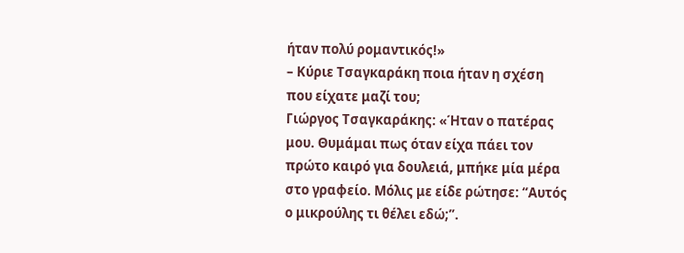ήταν πολύ ρομαντικός!»
– Κύριε Τσαγκαράκη ποια ήταν η σχέση που είχατε μαζί του;
Γιώργος Τσαγκαράκης: «Ήταν ο πατέρας μου. Θυμάμαι πως όταν είχα πάει τον πρώτο καιρό για δουλειά, μπήκε μία μέρα στο γραφείο. Μόλις με είδε ρώτησε: “Αυτός ο μικρούλης τι θέλει εδώ;”.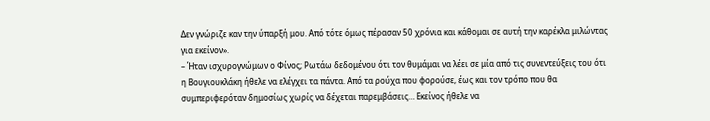Δεν γνώριζε καν την ύπαρξή μου. Από τότε όμως πέρασαν 50 χρόνια και κάθομαι σε αυτή την καρέκλα μιλώντας για εκείνον».
– Ήταν ισχυρογνώμων ο Φίνος; Ρωτάω δεδομένου ότι τον θυμάμαι να λέει σε μία από τις συνεντεύξεις του ότι η Βουγιουκλάκη ήθελε να ελέγχει τα πάντα. Από τα ρούχα που φορούσε, έως και τον τρόπο που θα συμπεριφερόταν δημοσίως χωρίς να δέχεται παρεμβάσεις… Εκείνος ήθελε να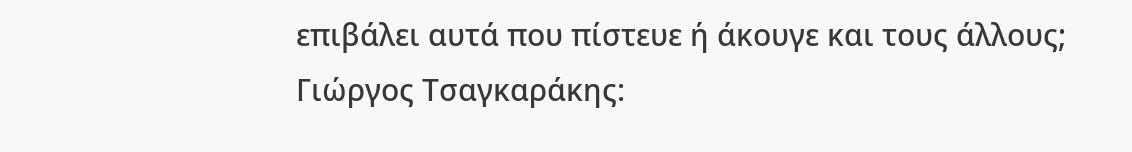επιβάλει αυτά που πίστευε ή άκουγε και τους άλλους;
Γιώργος Τσαγκαράκης: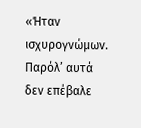«Ήταν ισχυρογνώμων. Παρόλ’ αυτά δεν επέβαλε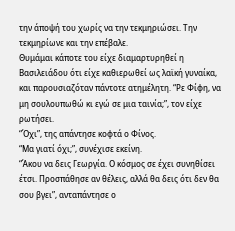την άποψή του χωρίς να την τεκμηριώσει. Την τεκμηρίωνε και την επέβαλε.
Θυμάμαι κάποτε του είχε διαμαρτυρηθεί η Βασιλειάδου ότι είχε καθιερωθεί ως λαϊκή γυναίκα, και παρουσιαζόταν πάντοτε ατημέλητη. “Ρε Φίφη, να μη σουλουπωθώ κι εγώ σε μια ταινία;”, τον είχε ρωτήσει.
“Όχι”, της απάντησε κοφτά ο Φίνος.
“Μα γιατί όχι;”, συνέχισε εκείνη.
“Άκου να δεις Γεωργία. Ο κόσμος σε έχει συνηθίσει έτσι. Προσπάθησε αν θέλεις, αλλά θα δεις ότι δεν θα σου βγει”, ανταπάντησε ο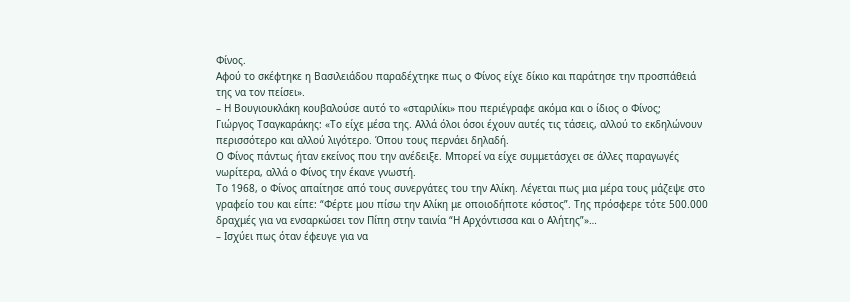Φίνος.
Αφού το σκέφτηκε η Βασιλειάδου παραδέχτηκε πως ο Φίνος είχε δίκιο και παράτησε την προσπάθειά της να τον πείσει».
– Η Βουγιουκλάκη κουβαλούσε αυτό το «σταριλίκι» που περιέγραφε ακόμα και ο ίδιος ο Φίνος;
Γιώργος Τσαγκαράκης: «Το είχε μέσα της. Αλλά όλοι όσοι έχουν αυτές τις τάσεις, αλλού το εκδηλώνουν περισσότερο και αλλού λιγότερο. Όπου τους περνάει δηλαδή.
Ο Φίνος πάντως ήταν εκείνος που την ανέδειξε. Μπορεί να είχε συμμετάσχει σε άλλες παραγωγές νωρίτερα, αλλά ο Φίνος την έκανε γνωστή.
Το 1968, ο Φίνος απαίτησε από τους συνεργάτες του την Αλίκη. Λέγεται πως μια μέρα τους μάζεψε στο γραφείο του και είπε: “Φέρτε μου πίσω την Αλίκη με οποιοδήποτε κόστος”. Της πρόσφερε τότε 500.000 δραχμές για να ενσαρκώσει τον Πίπη στην ταινία “Η Αρχόντισσα και ο Αλήτης”»…
– Ισχύει πως όταν έφευγε για να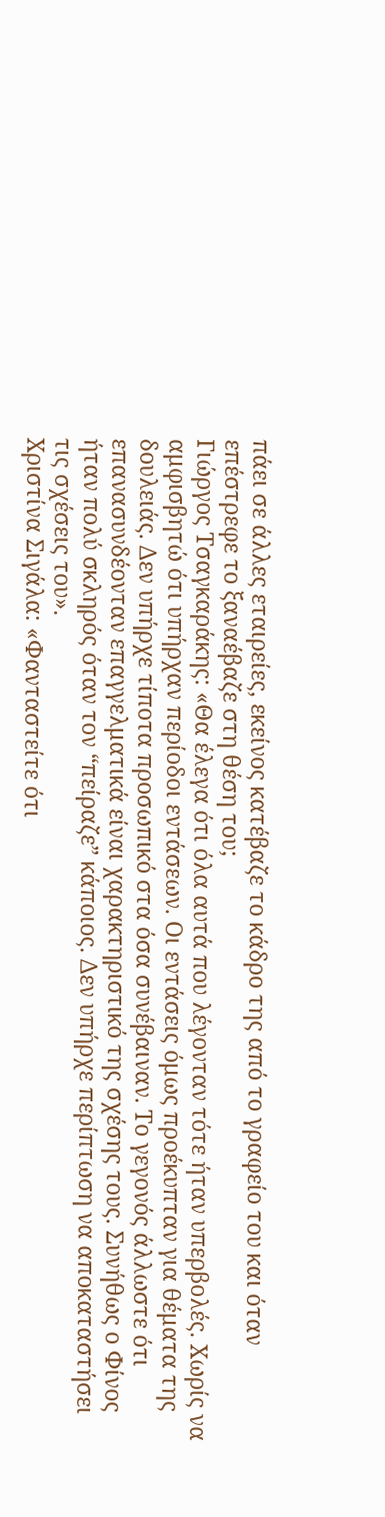πάει σε άλλες εταιρείες, εκείνος κατέβαζε το κάδρο της από το γραφείο του και όταν επέστρεφε το ξαναέβαζε στη θέση του;
Γιώργος Τσαγκαράκης: «Θα έλεγα ότι όλα αυτά που λέγονταν τότε ήταν υπερβολές. Χωρίς να αμφισβητώ ότι υπήρχαν περίοδοι εντάσεων. Οι εντάσεις όμως προέκυπταν για θέματα της δουλειάς. Δεν υπήρχε τίποτα προσωπικό στα όσα συνέβαιναν. Το γεγονός άλλωστε ότι επανασυνδέονταν επαγγελματικά είναι χαρακτηριστικό της σχέσης τους. Συνήθως ο Φίνος ήταν πολύ σκληρός όταν τον “πείραζε” κάποιος. Δεν υπήρχε περίπτωση να αποκαταστήσει τις σχέσεις του».
Χριστίνα Σιγάλα: «Φανταστείτε ότι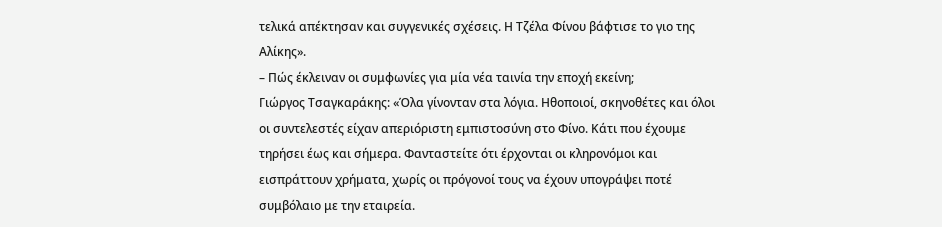τελικά απέκτησαν και συγγενικές σχέσεις. Η Τζέλα Φίνου βάφτισε το γιο της Αλίκης».
– Πώς έκλειναν οι συμφωνίες για μία νέα ταινία την εποχή εκείνη;
Γιώργος Τσαγκαράκης: «Όλα γίνονταν στα λόγια. Ηθοποιοί, σκηνοθέτες και όλοι οι συντελεστές είχαν απεριόριστη εμπιστοσύνη στο Φίνο. Κάτι που έχουμε τηρήσει έως και σήμερα. Φανταστείτε ότι έρχονται οι κληρονόμοι και εισπράττουν χρήματα, χωρίς οι πρόγονοί τους να έχουν υπογράψει ποτέ συμβόλαιο με την εταιρεία.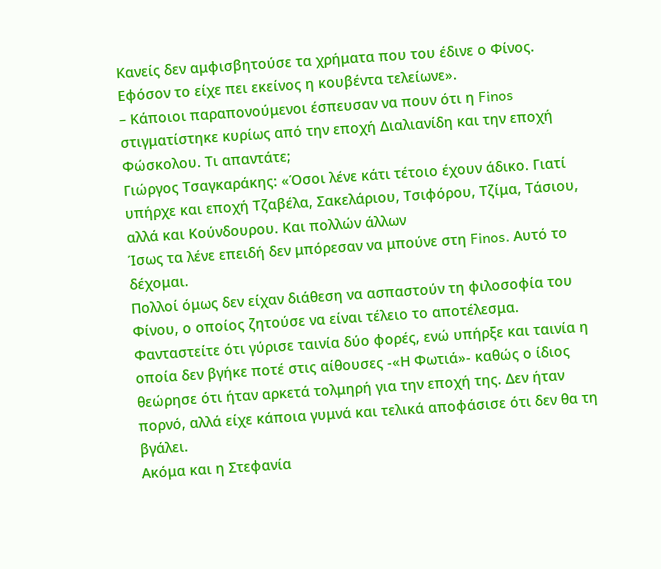Κανείς δεν αμφισβητούσε τα χρήματα που του έδινε ο Φίνος. Εφόσον το είχε πει εκείνος η κουβέντα τελείωνε».
– Κάποιοι παραπονούμενοι έσπευσαν να πουν ότι η Finos στιγματίστηκε κυρίως από την εποχή Διαλιανίδη και την εποχή Φώσκολου. Τι απαντάτε;
Γιώργος Τσαγκαράκης: «Όσοι λένε κάτι τέτοιο έχουν άδικο. Γιατί υπήρχε και εποχή Τζαβέλα, Σακελάριου, Τσιφόρου, Τζίμα, Τάσιου, αλλά και Κούνδουρου. Και πολλών άλλων
Ίσως τα λένε επειδή δεν μπόρεσαν να μπούνε στη Finos. Αυτό το δέχομαι.
Πολλοί όμως δεν είχαν διάθεση να ασπαστούν τη φιλοσοφία του Φίνου, ο οποίος ζητούσε να είναι τέλειο το αποτέλεσμα.
Φανταστείτε ότι γύρισε ταινία δύο φορές, ενώ υπήρξε και ταινία η οποία δεν βγήκε ποτέ στις αίθουσες -«Η Φωτιά»- καθώς ο ίδιος θεώρησε ότι ήταν αρκετά τολμηρή για την εποχή της. Δεν ήταν πορνό, αλλά είχε κάποια γυμνά και τελικά αποφάσισε ότι δεν θα τη βγάλει.
Ακόμα και η Στεφανία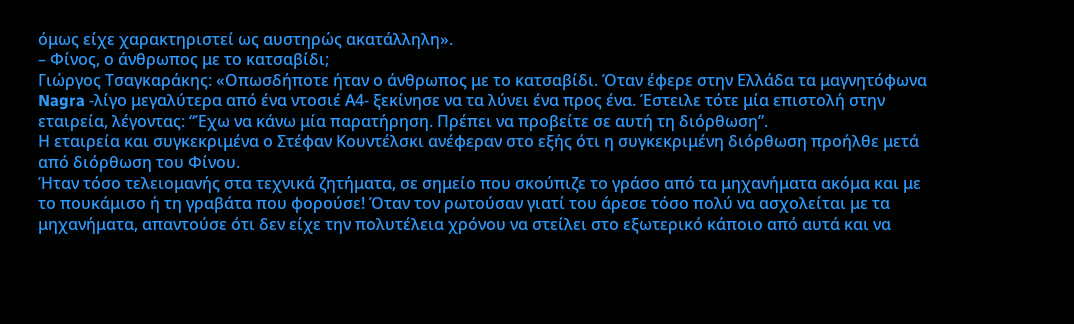όμως είχε χαρακτηριστεί ως αυστηρώς ακατάλληλη».
– Φίνος, ο άνθρωπος με το κατσαβίδι;
Γιώργος Τσαγκαράκης: «Οπωσδήποτε ήταν ο άνθρωπος με το κατσαβίδι. Όταν έφερε στην Ελλάδα τα μαγνητόφωνα Nagra -λίγο μεγαλύτερα από ένα ντοσιέ Α4- ξεκίνησε να τα λύνει ένα προς ένα. Έστειλε τότε μία επιστολή στην εταιρεία, λέγοντας: “Έχω να κάνω μία παρατήρηση. Πρέπει να προβείτε σε αυτή τη διόρθωση”.
Η εταιρεία και συγκεκριμένα ο Στέφαν Κουντέλσκι ανέφεραν στο εξής ότι η συγκεκριμένη διόρθωση προήλθε μετά από διόρθωση του Φίνου.
Ήταν τόσο τελειομανής στα τεχνικά ζητήματα, σε σημείο που σκούπιζε το γράσο από τα μηχανήματα ακόμα και με το πουκάμισο ή τη γραβάτα που φορούσε! Όταν τον ρωτούσαν γιατί του άρεσε τόσο πολύ να ασχολείται με τα μηχανήματα, απαντούσε ότι δεν είχε την πολυτέλεια χρόνου να στείλει στο εξωτερικό κάποιο από αυτά και να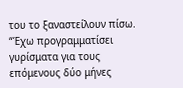του το ξαναστείλουν πίσω.
“Έχω προγραμματίσει γυρίσματα για τους επόμενους δύο μήνες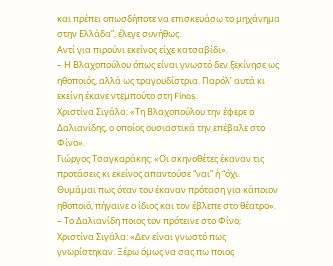και πρέπει οπωσδήποτε να επισκευάσω το μηχάνημα στην Ελλάδα”, έλεγε συνήθως.
Αντί για πιρούνι εκείνος είχε κατσαβίδι».
– Η Βλαχοπούλου όπως είναι γνωστό δεν ξεκίνησε ως ηθοποιός, αλλά ως τραγουδίστρια. Παρόλ’ αυτά κι εκείνη έκανε ντεμπούτο στη Finos.
Χριστίνα Σιγάλα: «Τη Βλαχοπούλου την έφερε ο Δαλιανίδης, ο οποίος ουσιαστικά την επέβαλε στο Φίνο».
Γιώργος Τσαγκαράκης: «Οι σκηνοθέτες έκαναν τις προτάσεις κι εκείνος απαντούσε “ναι” ή “όχι.
Θυμάμαι πως όταν του έκαναν πρόταση για κάποιον ηθοποιό, πήγαινε ο ίδιος και τον έβλεπε στο θέατρο».
– Το Δαλιανίδη ποιος τον πρότεινε στο Φίνο;
Χριστίνα Σιγάλα: «Δεν είναι γνωστό πως γνωρίστηκαν. Ξέρω όμως να σας πω ποιος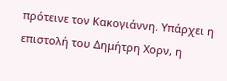πρότεινε τον Κακογιάννη. Υπάρχει η επιστολή του Δημήτρη Χορν, η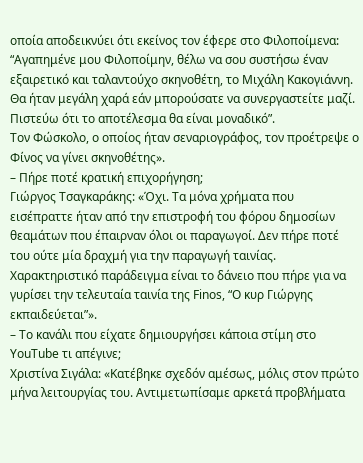οποία αποδεικνύει ότι εκείνος τον έφερε στο Φιλοποίμενα: “Αγαπημένε μου Φιλοποίμην, θέλω να σου συστήσω έναν εξαιρετικό και ταλαντούχο σκηνοθέτη, το Μιχάλη Κακογιάννη. Θα ήταν μεγάλη χαρά εάν μπορούσατε να συνεργαστείτε μαζί. Πιστεύω ότι το αποτέλεσμα θα είναι μοναδικό”.
Τον Φώσκολο, ο οποίος ήταν σεναριογράφος, τον προέτρεψε ο Φίνος να γίνει σκηνοθέτης».
– Πήρε ποτέ κρατική επιχορήγηση;
Γιώργος Τσαγκαράκης: «Όχι. Τα μόνα χρήματα που εισέπραττε ήταν από την επιστροφή του φόρου δημοσίων θεαμάτων που έπαιρναν όλοι οι παραγωγοί. Δεν πήρε ποτέ του ούτε μία δραχμή για την παραγωγή ταινίας.
Χαρακτηριστικό παράδειγμα είναι το δάνειο που πήρε για να γυρίσει την τελευταία ταινία της Finos, “Ο κυρ Γιώργης εκπαιδεύεται”».
– Το κανάλι που είχατε δημιουργήσει κάποια στίμη στο ΥouΤube τι απέγινε;
Χριστίνα Σιγάλα: «Κατέβηκε σχεδόν αμέσως, μόλις στον πρώτο μήνα λειτουργίας του. Αντιμετωπίσαμε αρκετά προβλήματα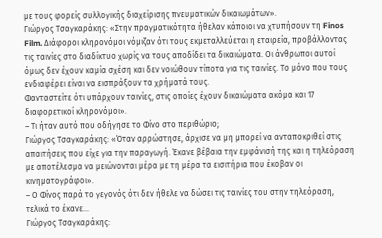με τους φορείς συλλογικής διαχείρισης πνευματικών δικαιωμάτων».
Γιώργος Τσαγκαράκης: «Στην πραγματικότητα ήθελαν κάποιοι να χτυπήσουν τη Finos Film. Διάφοροι κληρονόμοι νόμιζαν ότι τους εκμεταλλεύεται η εταιρεία, προβάλλοντας τις ταινίες στο διαδίκτυο χωρίς να τους αποδίδει τα δικαιώματα. Οι άνθρωποι αυτοί όμως δεν έχουν καμία σχέση και δεν νοιώθουν τίποτα για τις ταινίες. Το μόνο που τους ενδιαφέρει είναι να εισπράξουν τα χρήματά τους.
Φανταστείτε ότι υπάρχουν ταινίες, στις οποίες έχουν δικαιώματα ακόμα και 17 διαφορετικοί κληρονόμοι».
– Τι ήταν αυτό που οδήγησε το Φίνο στο περιθώριο;
Γιώργος Τσαγκαράκης: «Όταν αρρώστησε, άρχισε να μη μπορεί να ανταποκριθεί στις απαιτήσεις που είχε για την παραγωγή. Έκανε βέβαια την εμφάνισή της και η τηλεόραση με αποτέλεσμα να μειώνονται μέρα με τη μέρα τα εισιτήρια που έκοβαν οι κινηματογράφοι».
– Ο Φίνος παρά το γεγονός ότι δεν ήθελε να δώσει τις ταινίες του στην τηλεόραση, τελικά το έκανε…
Γιώργος Τσαγκαράκης: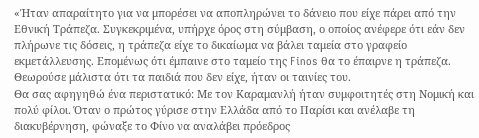«Ήταν απαραίτητο για να μπορέσει να αποπληρώνει το δάνειο που είχε πάρει από την Εθνική Τράπεζα. Συγκεκριμένα, υπήρχε όρος στη σύμβαση, ο οποίος ανέφερε ότι εάν δεν πλήρωνε τις δόσεις, η τράπεζα είχε το δικαίωμα να βάλει ταμεία στο γραφείο εκμετάλλευσης. Επομένως ότι έμπαινε στο ταμείο της Finos θα το έπαιρνε η τράπεζα.
Θεωρούσε μάλιστα ότι τα παιδιά που δεν είχε, ήταν οι ταινίες του.
Θα σας αφηγηθώ ένα περιστατικό: Με τον Καραμανλή ήταν συμφοιτητές στη Νομική και πολύ φίλοι. Όταν ο πρώτος γύρισε στην Ελλάδα από το Παρίσι και ανέλαβε τη διακυβέρνηση, φώναξε το Φίνο να αναλάβει πρόεδρος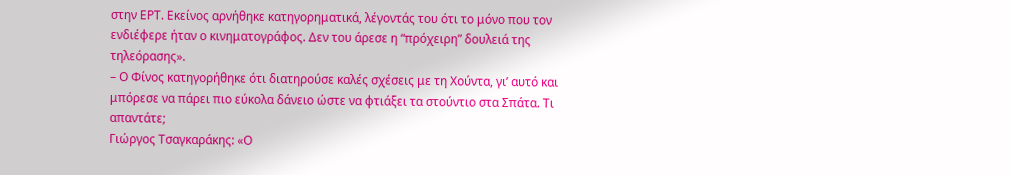στην ΕΡΤ. Εκείνος αρνήθηκε κατηγορηματικά, λέγοντάς του ότι το μόνο που τον ενδιέφερε ήταν ο κινηματογράφος. Δεν του άρεσε η “πρόχειρη” δουλειά της τηλεόρασης».
– Ο Φίνος κατηγορήθηκε ότι διατηρούσε καλές σχέσεις με τη Χούντα, γι’ αυτό και μπόρεσε να πάρει πιο εύκολα δάνειο ώστε να φτιάξει τα στούντιο στα Σπάτα. Τι απαντάτε;
Γιώργος Τσαγκαράκης: «Ο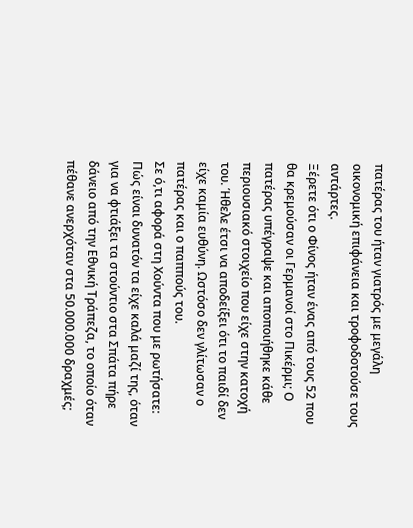πατέρας του ήταν γιατρός με μεγάλη οικονομική επιφάνεια και τροφοδοτούσε τους αντάρτες.
Ξέρετε ότι ο Φίνος ήταν ένας από τους 52 που θα κρεμούσαν οι Γερμανοί στο Πικέρμι; Ο πατέρας υπέγραψε και αποποιήθηκε κάθε περιουσιακό στοιχείο που είχε στην κατοχή του. Ήθελε έτσι να αποδείξει ότι το παιδί δεν είχε καμία ευθύνη. Ωστόσο δεν γλίτωσαν ο πατέρας και ο παππούς του.
Σε ό,τι αφορά στη Χούντα που με ρωτήσατε: Πώς είναι δυνατόν τα είχε καλά μαζί της, όταν για να φτιάξει τα στούντιο στα Σπάτα πήρε δάνειο από την Εθνική Τράπεζα, το οποίο όταν πέθανε ανερχόταν στα 50.000.000 δραχμές;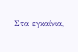Στα εγκαίνια,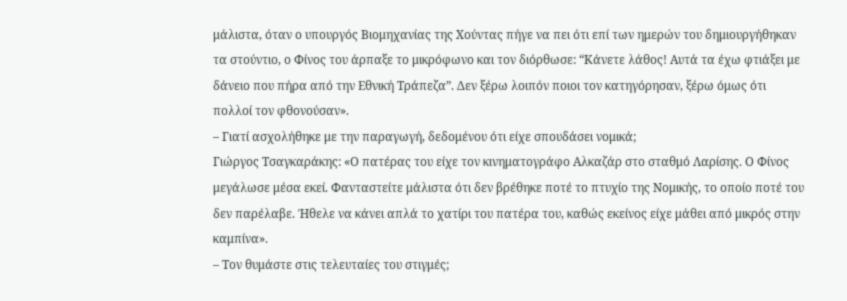μάλιστα, όταν ο υπουργός Βιομηχανίας της Χούντας πήγε να πει ότι επί των ημερών του δημιουργήθηκαν τα στούντιο, ο Φίνος του άρπαξε το μικρόφωνο και τον διόρθωσε: “Κάνετε λάθος! Αυτά τα έχω φτιάξει με δάνειο που πήρα από την Εθνική Τράπεζα”. Δεν ξέρω λοιπόν ποιοι τον κατηγόρησαν, ξέρω όμως ότι πολλοί τον φθονούσαν».
– Γιατί ασχολήθηκε με την παραγωγή, δεδομένου ότι είχε σπουδάσει νομικά;
Γιώργος Τσαγκαράκης: «Ο πατέρας του είχε τον κινηματογράφο Αλκαζάρ στο σταθμό Λαρίσης. Ο Φίνος μεγάλωσε μέσα εκεί. Φανταστείτε μάλιστα ότι δεν βρέθηκε ποτέ το πτυχίο της Νομικής, το οποίο ποτέ του δεν παρέλαβε. Ήθελε να κάνει απλά το χατίρι του πατέρα του, καθώς εκείνος είχε μάθει από μικρός στην καμπίνα».
– Τον θυμάστε στις τελευταίες του στιγμές;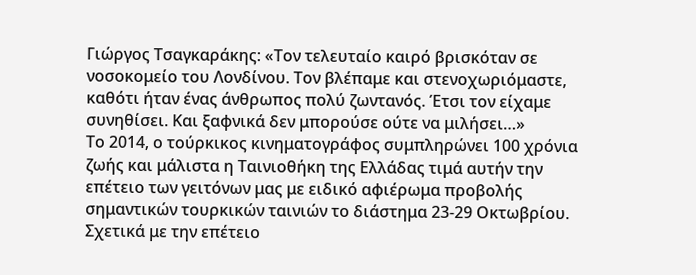Γιώργος Τσαγκαράκης: «Τον τελευταίο καιρό βρισκόταν σε νοσοκομείο του Λονδίνου. Τον βλέπαμε και στενοχωριόμαστε, καθότι ήταν ένας άνθρωπος πολύ ζωντανός. Έτσι τον είχαμε συνηθίσει. Και ξαφνικά δεν μπορούσε ούτε να μιλήσει…»
Το 2014, ο τούρκικος κινηματογράφος συμπληρώνει 100 χρόνια ζωής και μάλιστα η Ταινιοθήκη της Ελλάδας τιμά αυτήν την επέτειο των γειτόνων μας με ειδικό αφιέρωμα προβολής σημαντικών τουρκικών ταινιών το διάστημα 23-29 Οκτωβρίου.
Σχετικά με την επέτειο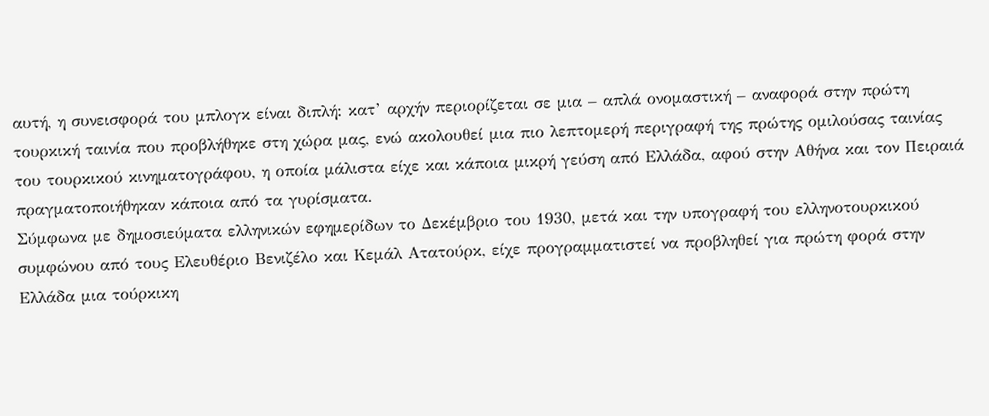αυτή, η συνεισφορά του μπλογκ είναι διπλή: κατ’ αρχήν περιορίζεται σε μια – απλά ονομαστική – αναφορά στην πρώτη τουρκική ταινία που προβλήθηκε στη χώρα μας, ενώ ακολουθεί μια πιο λεπτομερή περιγραφή της πρώτης ομιλούσας ταινίας του τουρκικού κινηματογράφου, η οποία μάλιστα είχε και κάποια μικρή γεύση από Ελλάδα, αφού στην Αθήνα και τον Πειραιά πραγματοποιήθηκαν κάποια από τα γυρίσματα.
Σύμφωνα με δημοσιεύματα ελληνικών εφημερίδων το Δεκέμβριο του 1930, μετά και την υπογραφή του ελληνοτουρκικού συμφώνου από τους Ελευθέριο Βενιζέλο και Κεμάλ Ατατούρκ, είχε προγραμματιστεί να προβληθεί για πρώτη φορά στην Ελλάδα μια τούρκικη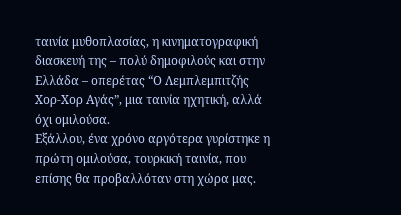ταινία μυθοπλασίας, η κινηματογραφική διασκευή της – πολύ δημοφιλούς και στην Ελλάδα – οπερέτας “Ο Λεμπλεμπιτζής Χορ-Χορ Αγάς”, μια ταινία ηχητική, αλλά όχι ομιλούσα.
Εξάλλου, ένα χρόνο αργότερα γυρίστηκε η πρώτη ομιλούσα, τουρκική ταινία, που επίσης θα προβαλλόταν στη χώρα μας.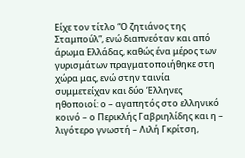Είχε τον τίτλο “Ο ζητιάνος της Σταμπούλ”, ενώ διαπνεόταν και από άρωμα Ελλάδας, καθώς ένα μέρος των γυρισμάτων πραγματοποιήθηκε στη χώρα μας, ενώ στην ταινία συμμετείχαν και δύο Έλληνες ηθοποιοί: ο – αγαπητός στο ελληνικό κοινό – ο Περικλής Γαβριηλίδης και η – λιγότερο γνωστή – Λιλή Γκρίτση,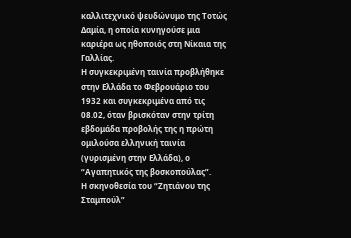καλλιτεχνικό ψευδώνυμο της Τοτώς Δαμία, η οποία κυνηγούσε μια καριέρα ως ηθοποιός στη Νίκαια της Γαλλίας.
Η συγκεκριμένη ταινία προβλήθηκε στην Ελλάδα το Φεβρουάριο του 1932 και συγκεκριμένα από τις 08.02, όταν βρισκόταν στην τρίτη εβδομάδα προβολής της η πρώτη ομιλούσα ελληνική ταινία (γυρισμένη στην Ελλάδα), ο “Αγαπητικός της βοσκοπούλας”.
Η σκηνοθεσία του “Ζητιάνου της Σταμπούλ”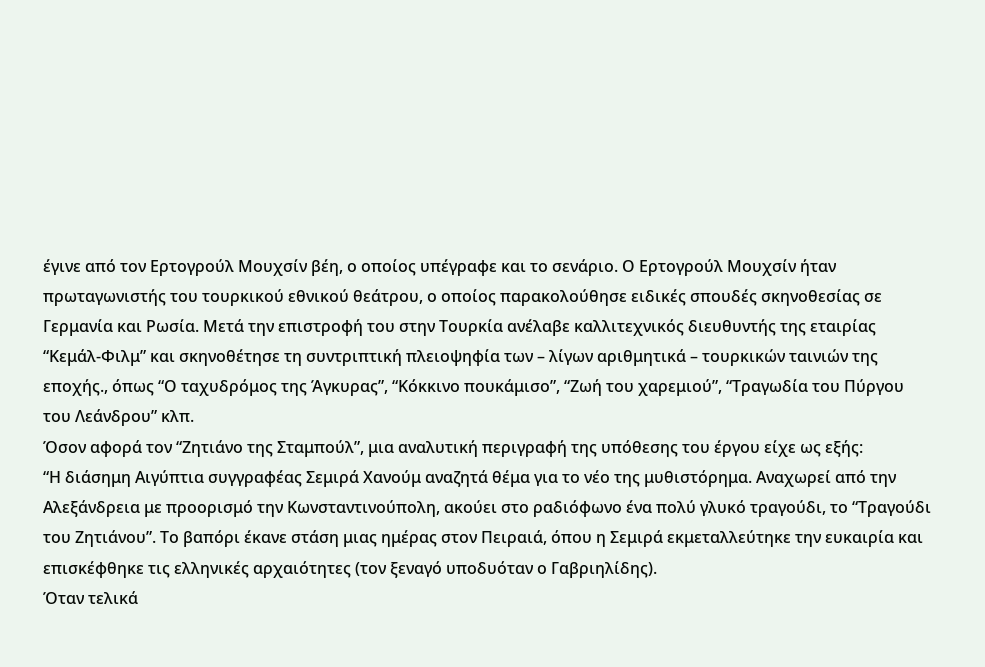έγινε από τον Ερτογρούλ Μουχσίν βέη, ο οποίος υπέγραφε και το σενάριο. Ο Ερτογρούλ Μουχσίν ήταν πρωταγωνιστής του τουρκικού εθνικού θεάτρου, ο οποίος παρακολούθησε ειδικές σπουδές σκηνοθεσίας σε Γερμανία και Ρωσία. Μετά την επιστροφή του στην Τουρκία ανέλαβε καλλιτεχνικός διευθυντής της εταιρίας “Κεμάλ-Φιλμ” και σκηνοθέτησε τη συντριπτική πλειοψηφία των – λίγων αριθμητικά – τουρκικών ταινιών της εποχής., όπως “Ο ταχυδρόμος της Άγκυρας”, “Κόκκινο πουκάμισο”, “Ζωή του χαρεμιού”, “Τραγωδία του Πύργου του Λεάνδρου” κλπ.
Όσον αφορά τον “Ζητιάνο της Σταμπούλ”, μια αναλυτική περιγραφή της υπόθεσης του έργου είχε ως εξής:
“Η διάσημη Αιγύπτια συγγραφέας Σεμιρά Χανούμ αναζητά θέμα για το νέο της μυθιστόρημα. Αναχωρεί από την Αλεξάνδρεια με προορισμό την Κωνσταντινούπολη, ακούει στο ραδιόφωνο ένα πολύ γλυκό τραγούδι, το “Τραγούδι του Ζητιάνου”. Το βαπόρι έκανε στάση μιας ημέρας στον Πειραιά, όπου η Σεμιρά εκμεταλλεύτηκε την ευκαιρία και επισκέφθηκε τις ελληνικές αρχαιότητες (τον ξεναγό υποδυόταν ο Γαβριηλίδης).
Όταν τελικά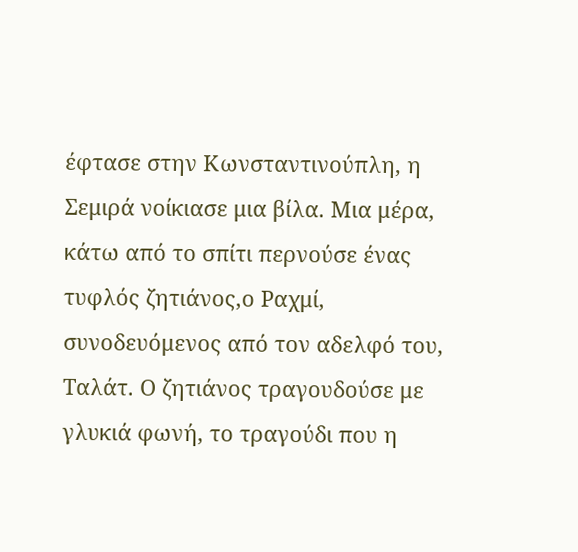έφτασε στην Κωνσταντινούπλη, η Σεμιρά νοίκιασε μια βίλα. Μια μέρα, κάτω από το σπίτι περνούσε ένας τυφλός ζητιάνος,ο Ραχμί, συνοδευόμενος από τον αδελφό του, Ταλάτ. Ο ζητιάνος τραγουδούσε με γλυκιά φωνή, το τραγούδι που η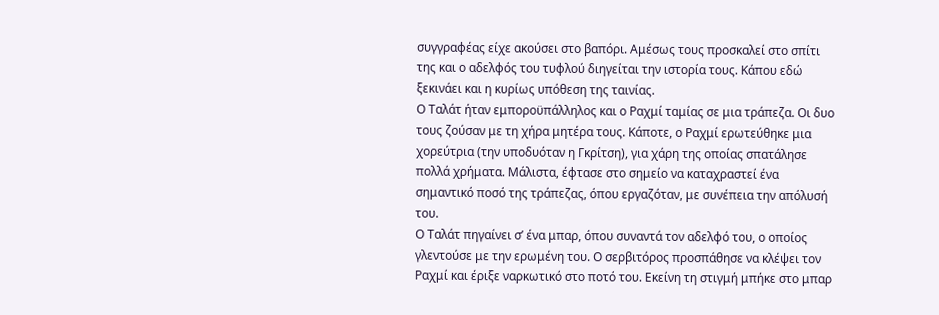συγγραφέας είχε ακούσει στο βαπόρι. Αμέσως τους προσκαλεί στο σπίτι της και ο αδελφός του τυφλού διηγείται την ιστορία τους. Κάπου εδώ ξεκινάει και η κυρίως υπόθεση της ταινίας.
Ο Ταλάτ ήταν εμποροϋπάλληλος και ο Ραχμί ταμίας σε μια τράπεζα. Οι δυο τους ζούσαν με τη χήρα μητέρα τους. Κάποτε, ο Ραχμί ερωτεύθηκε μια χορεύτρια (την υποδυόταν η Γκρίτση), για χάρη της οποίας σπατάλησε πολλά χρήματα. Μάλιστα, έφτασε στο σημείο να καταχραστεί ένα σημαντικό ποσό της τράπεζας, όπου εργαζόταν, με συνέπεια την απόλυσή του.
Ο Ταλάτ πηγαίνει σ’ ένα μπαρ, όπου συναντά τον αδελφό του, ο οποίος γλεντούσε με την ερωμένη του. Ο σερβιτόρος προσπάθησε να κλέψει τον Ραχμί και έριξε ναρκωτικό στο ποτό του. Εκείνη τη στιγμή μπήκε στο μπαρ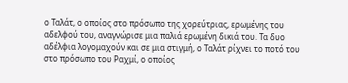ο Ταλάτ, ο οποίος στο πρόσωπο της χορεύτριας, ερωμένης του αδελφού του, αναγνώρισε μια παλιά ερωμένη δικιά του. Τα δυο αδέλφια λογομαχούν και σε μια στιγμή, ο Ταλάτ ρίχνει το ποτό του στο πρόσωπο του Ραχμί, ο οποίος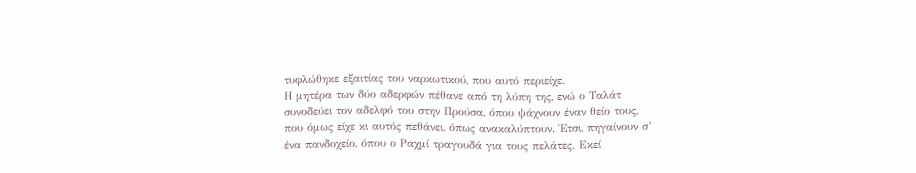τυφλώθηκε εξαιτίας του ναρκωτικού, που αυτό περιείχε.
Η μητέρα των δύο αδερφών πέθανε από τη λύπη της, ενώ ο Ταλάτ συνοδεύει τον αδελφό του στην Προύσα, όπου ψάχνουν έναν θείο τους, που όμως είχε κι αυτός πεθάνει, όπως ανακαλύπτουν. Έτσι, πηγαίνουν σ’ ένα πανδοχείο, όπου ο Ραχμί τραγουδά για τους πελάτες. Εκεί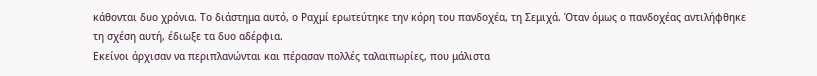κάθονται δυο χρόνια. Το διάστημα αυτό, ο Ραχμί ερωτεύτηκε την κόρη του πανδοχέα, τη Σεμιχά. Όταν όμως ο πανδοχέας αντιλήφθηκε τη σχέση αυτή, έδιωξε τα δυο αδέρφια.
Εκείνοι άρχισαν να περιπλανώνται και πέρασαν πολλές ταλαιπωρίες, που μάλιστα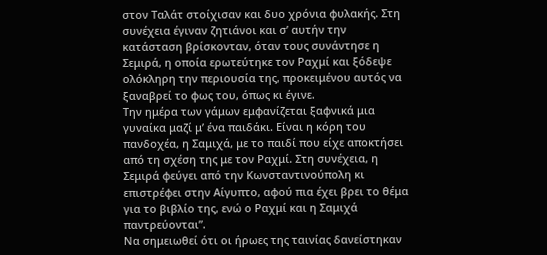στον Ταλάτ στοίχισαν και δυο χρόνια φυλακής. Στη συνέχεια έγιναν ζητιάνοι και σ’ αυτήν την κατάσταση βρίσκονταν, όταν τους συνάντησε η Σεμιρά, η οποία ερωτεύτηκε τον Ραχμί και ξόδεψε ολόκληρη την περιουσία της, προκειμένου αυτός να ξαναβρεί το φως του, όπως κι έγινε.
Την ημέρα των γάμων εμφανίζεται ξαφνικά μια γυναίκα μαζί μ’ ένα παιδάκι. Είναι η κόρη του πανδοχέα, η Σαμιχά, με το παιδί που είχε αποκτήσει από τη σχέση της με τον Ραχμί. Στη συνέχεια, η Σεμιρά φεύγει από την Κωνσταντινούπολη κι επιστρέφει στην Αίγυπτο, αφού πια έχει βρει το θέμα για το βιβλίο της, ενώ ο Ραχμί και η Σαμιχά παντρεύονται”.
Να σημειωθεί ότι οι ήρωες της ταινίας δανείστηκαν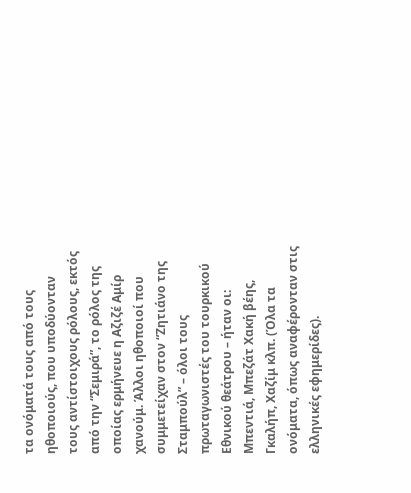τα ονόματά τους από τους ηθοποιούς, που υποδύονταν τους αντίστοιχους ρόλους, εκτός από την “Σεμιρά”, το ρόλος της οποίας ερμήνευε η Αζιζέ Αμίρ χανούμ. Άλλοι ηθοποιοί που συμμετείχαν στον “Ζητιάνο της Σταμπούλ” – όλοι τους πρωταγωνιστές του τουρκικού Εθνικού θεάτρου – ήταν οι: Μπεντιά, Μπεζάτ Χακή βέης, Γκαλήπ, Χαζίμ κλπ. (Όλα τα ονόματα, όπως αναφέρονταν στις ελληνικές εφημερίδες).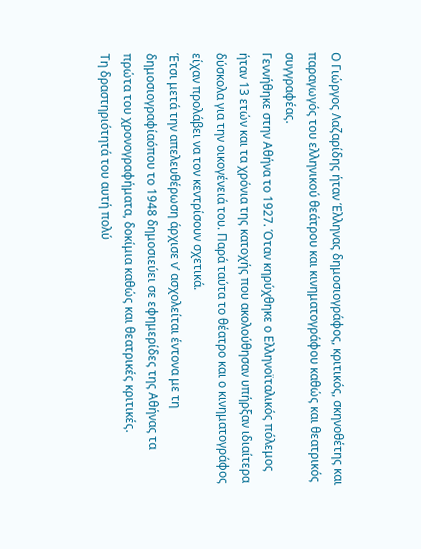Ο Γιώργος Λαζαρίδης ήταν Έλληνας δημοσιογράφος, κριτικός, σκηνοθέτης και παραγωγός του ελληνικού θεάτρου και κινηματογράφου καθώς και θεατρικός συγγραφέας.
Γεννήθηκε στην Αθήνα το 1927. Όταν κηρύχθηκε ο Ελληνοϊταλικός πόλεμος ήταν 13 ετών και τα χρόνια της κατοχής που ακολούθησαν υπήρξαν ιδιαίτερα δύσκολα για την οικογένειά του. Παρά ταύτα το θέατρο και ο κινηματογράφος είχαν προλάβει να τον κεντρίσουν σχετικά.
Έτσι μετά την απελευθέρωση άρχισε ν’ ασχολείται έντονα με τη δημοσιογραφίαόπου το 1948 δημοσιεύει σε εφημερίδες της Αθήνας τα πρώτα του χρονογραφήματα, δοκίμια καθώς και θεατρικές κριτικές.
Τη δραστηριότητά του αυτή πολύ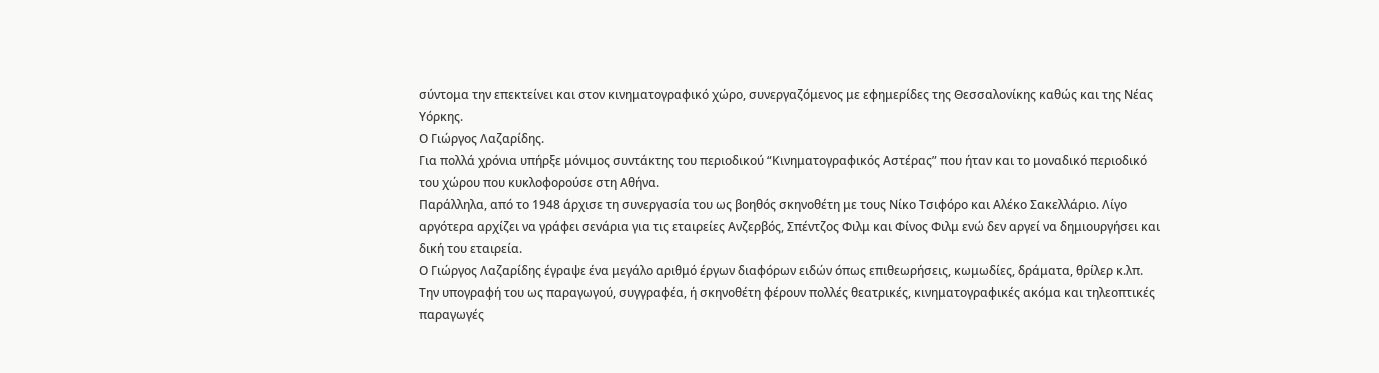σύντομα την επεκτείνει και στον κινηματογραφικό χώρο, συνεργαζόμενος με εφημερίδες της Θεσσαλονίκης καθώς και της Νέας Υόρκης.
Ο Γιώργος Λαζαρίδης.
Για πολλά χρόνια υπήρξε μόνιμος συντάκτης του περιοδικού “Κινηματογραφικός Αστέρας” που ήταν και το μοναδικό περιοδικό του χώρου που κυκλοφορούσε στη Αθήνα.
Παράλληλα, από το 1948 άρχισε τη συνεργασία του ως βοηθός σκηνοθέτη με τους Νίκο Τσιφόρο και Αλέκο Σακελλάριο. Λίγο αργότερα αρχίζει να γράφει σενάρια για τις εταιρείες Ανζερβός, Σπέντζος Φιλμ και Φίνος Φιλμ ενώ δεν αργεί να δημιουργήσει και δική του εταιρεία.
Ο Γιώργος Λαζαρίδης έγραψε ένα μεγάλο αριθμό έργων διαφόρων ειδών όπως επιθεωρήσεις, κωμωδίες, δράματα, θρίλερ κ.λπ.
Την υπογραφή του ως παραγωγού, συγγραφέα, ή σκηνοθέτη φέρουν πολλές θεατρικές, κινηματογραφικές ακόμα και τηλεοπτικές παραγωγές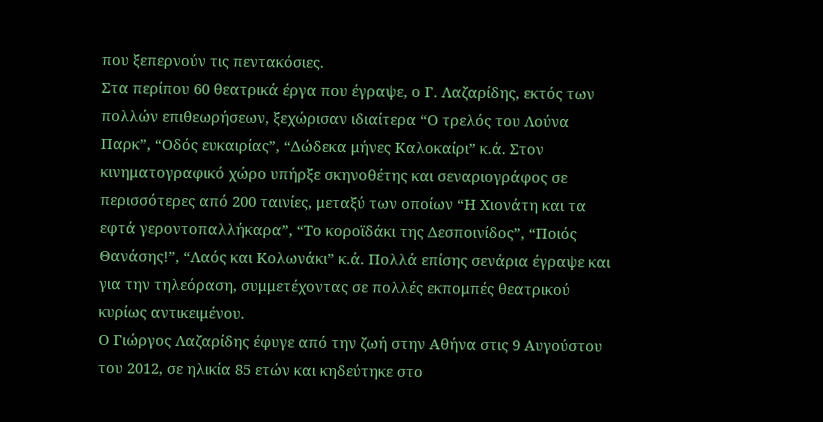που ξεπερνούν τις πεντακόσιες.
Στα περίπου 60 θεατρικά έργα που έγραψε, ο Γ. Λαζαρίδης, εκτός των πολλών επιθεωρήσεων, ξεχώρισαν ιδιαίτερα “Ο τρελός του Λούνα Παρκ”, “Οδός ευκαιρίας”, “Δώδεκα μήνες Καλοκαίρι” κ.ά. Στον κινηματογραφικό χώρο υπήρξε σκηνοθέτης και σεναριογράφος σε περισσότερες από 200 ταινίες, μεταξύ των οποίων “Η Χιονάτη και τα εφτά γεροντοπαλλήκαρα”, “Το κοροϊδάκι της Δεσποινίδος”, “Ποιός Θανάσης!”, “Λαός και Κολωνάκι” κ.ά. Πολλά επίσης σενάρια έγραψε και για την τηλεόραση, συμμετέχοντας σε πολλές εκπομπές θεατρικού κυρίως αντικειμένου.
Ο Γιώργος Λαζαρίδης έφυγε από την ζωή στην Αθήνα στις 9 Αυγούστου του 2012, σε ηλικία 85 ετών και κηδεύτηκε στο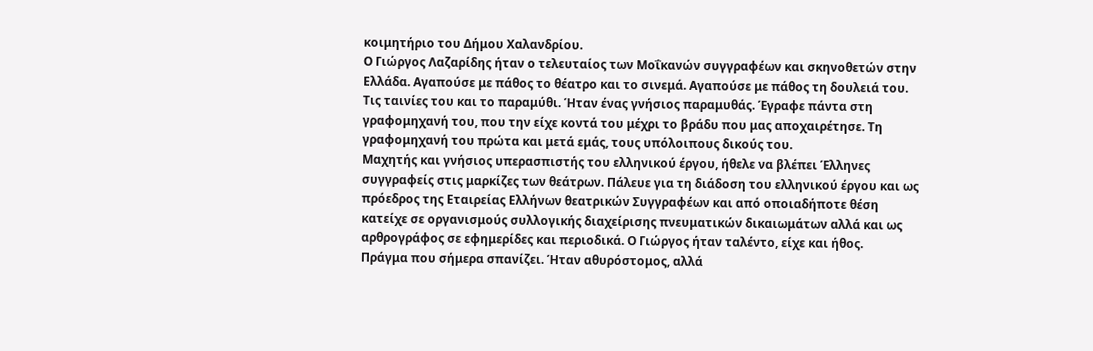κοιμητήριο του Δήμου Χαλανδρίου.
Ο Γιώργος Λαζαρίδης ήταν ο τελευταίος των Mοΐκανών συγγραφέων και σκηνοθετών στην Ελλάδα. Αγαπούσε με πάθος το θέατρο και το σινεμά. Αγαπούσε με πάθος τη δουλειά του. Τις ταινίες του και το παραμύθι. Ήταν ένας γνήσιος παραμυθάς. Έγραφε πάντα στη γραφομηχανή του, που την είχε κοντά του μέχρι το βράδυ που μας αποχαιρέτησε. Τη γραφομηχανή του πρώτα και μετά εμάς, τους υπόλοιπους δικούς του.
Μαχητής και γνήσιος υπερασπιστής του ελληνικού έργου, ήθελε να βλέπει Έλληνες συγγραφείς στις μαρκίζες των θεάτρων. Πάλευε για τη διάδοση του ελληνικού έργου και ως πρόεδρος της Εταιρείας Ελλήνων θεατρικών Συγγραφέων και από οποιαδήποτε θέση κατείχε σε οργανισμούς συλλογικής διαχείρισης πνευματικών δικαιωμάτων αλλά και ως αρθρογράφος σε εφημερίδες και περιοδικά. Ο Γιώργος ήταν ταλέντο, είχε και ήθος.
Πράγμα που σήμερα σπανίζει. Ήταν αθυρόστομος, αλλά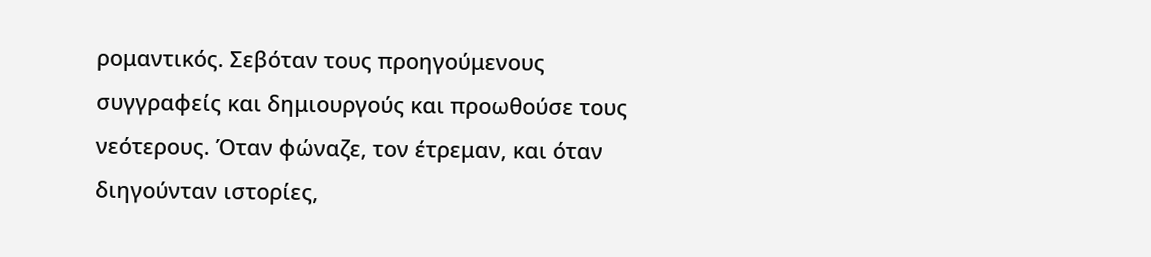ρομαντικός. Σεβόταν τους προηγούμενους συγγραφείς και δημιουργούς και προωθούσε τους νεότερους. Όταν φώναζε, τον έτρεμαν, και όταν διηγούνταν ιστορίες,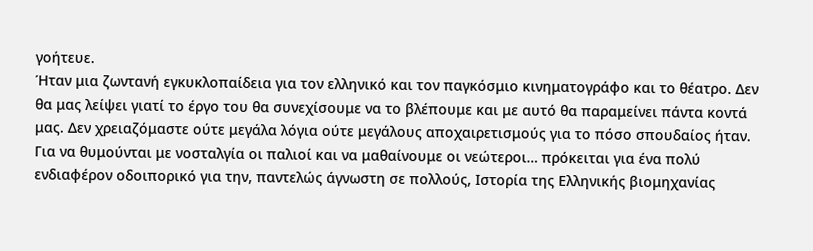γοήτευε.
Ήταν μια ζωντανή εγκυκλοπαίδεια για τον ελληνικό και τον παγκόσμιο κινηματογράφο και το θέατρο. Δεν θα μας λείψει γιατί το έργο του θα συνεχίσουμε να το βλέπουμε και με αυτό θα παραμείνει πάντα κοντά μας. Δεν χρειαζόμαστε ούτε μεγάλα λόγια ούτε μεγάλους αποχαιρετισμούς για το πόσο σπουδαίος ήταν.
Για να θυμούνται με νοσταλγία οι παλιοί και να μαθαίνουμε οι νεώτεροι… πρόκειται για ένα πολύ ενδιαφέρον οδοιπορικό για την, παντελώς άγνωστη σε πολλούς, Ιστορία της Ελληνικής βιομηχανίας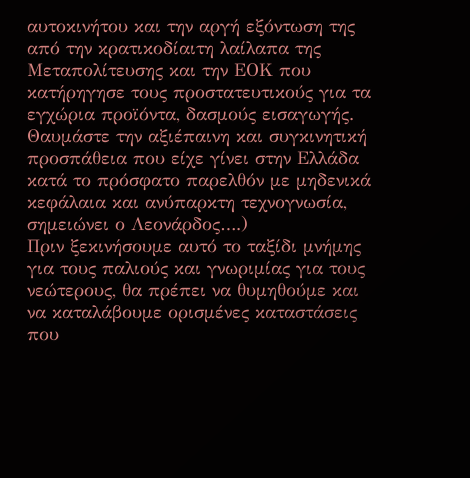αυτοκινήτου και την αργή εξόντωση της από την κρατικοδίαιτη λαίλαπα της Μεταπολίτευσης και την ΕΟΚ που κατήρηγησε τους προστατευτικούς για τα εγχώρια προϊόντα, δασμούς εισαγωγής.
Θαυμάστε την αξιέπαινη και συγκινητική προσπάθεια που είχε γίνει στην Ελλάδα κατά το πρόσφατο παρελθόν με μηδενικά κεφάλαια και ανύπαρκτη τεχνογνωσία, σημειώνει ο Λεονάρδος….)
Πριν ξεκινήσουμε αυτό το ταξίδι μνήμης για τους παλιούς και γνωριμίας για τους νεώτερους, θα πρέπει να θυμηθούμε και να καταλάβουμε ορισμένες καταστάσεις που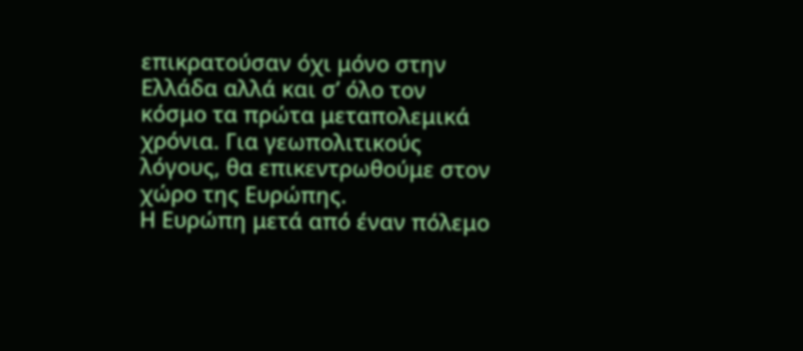επικρατούσαν όχι μόνο στην Ελλάδα αλλά και σ’ όλο τον κόσμο τα πρώτα μεταπολεμικά χρόνια. Για γεωπολιτικούς λόγους, θα επικεντρωθούμε στον χώρο της Ευρώπης.
Η Ευρώπη μετά από έναν πόλεμο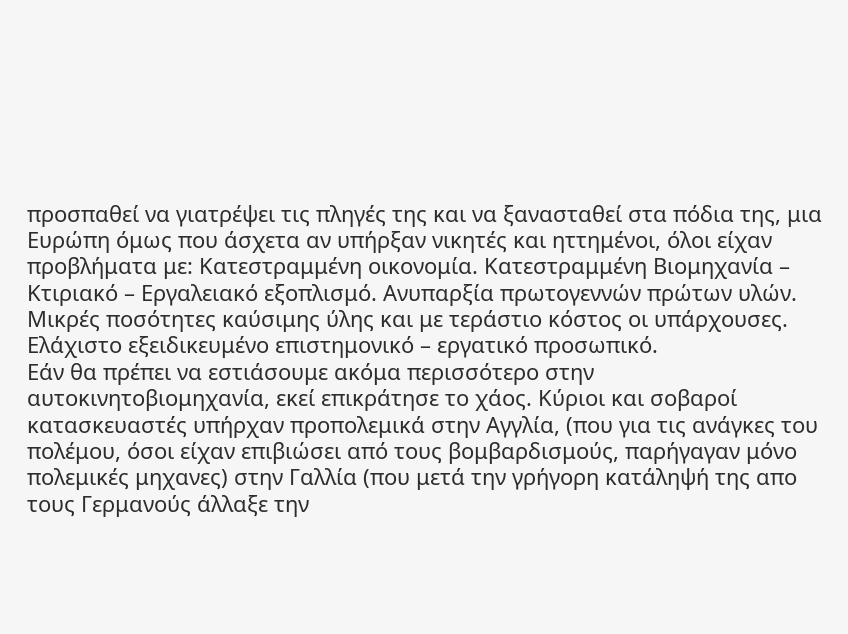προσπαθεί να γιατρέψει τις πληγές της και να ξανασταθεί στα πόδια της, μια Ευρώπη όμως που άσχετα αν υπήρξαν νικητές και ηττημένοι, όλοι είχαν προβλήματα με: Κατεστραμμένη οικονομία. Κατεστραμμένη Βιομηχανία – Κτιριακό – Εργαλειακό εξοπλισμό. Ανυπαρξία πρωτογεννών πρώτων υλών. Μικρές ποσότητες καύσιμης ύλης και με τεράστιο κόστος οι υπάρχουσες. Ελάχιστο εξειδικευμένο επιστημονικό – εργατικό προσωπικό.
Εάν θα πρέπει να εστιάσουμε ακόμα περισσότερο στην αυτοκινητοβιομηχανία, εκεί επικράτησε το χάος. Κύριοι και σοβαροί κατασκευαστές υπήρχαν προπολεμικά στην Αγγλία, (που για τις ανάγκες του πολέμου, όσοι είχαν επιβιώσει από τους βομβαρδισμούς, παρήγαγαν μόνο πολεμικές μηχανες) στην Γαλλία (που μετά την γρήγορη κατάληψή της απο τους Γερμανούς άλλαξε την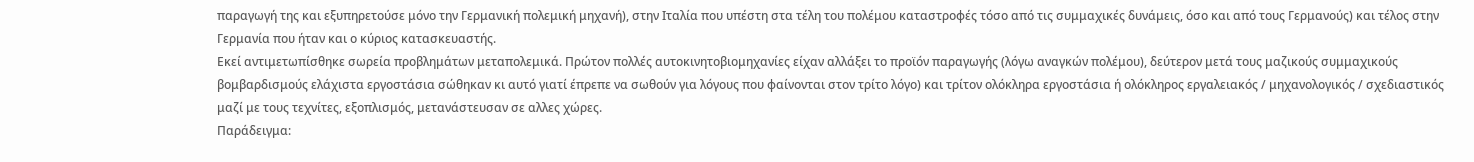παραγωγή της και εξυπηρετούσε μόνο την Γερμανική πολεμική μηχανή), στην Ιταλία που υπέστη στα τέλη του πολέμου καταστροφές τόσο από τις συμμαχικές δυνάμεις, όσο και από τους Γερμανούς) και τέλος στην Γερμανία που ήταν και ο κύριος κατασκευαστής.
Εκεί αντιμετωπίσθηκε σωρεία προβλημάτων μεταπολεμικά. Πρώτον πολλές αυτοκινητοβιομηχανίες είχαν αλλάξει το προϊόν παραγωγής (λόγω αναγκών πολέμου), δεύτερον μετά τους μαζικούς συμμαχικούς βομβαρδισμούς ελάχιστα εργοστάσια σώθηκαν κι αυτό γιατί έπρεπε να σωθούν για λόγους που φαίνονται στον τρίτο λόγο) και τρίτον ολόκληρα εργοστάσια ή ολόκληρος εργαλειακός / μηχανολογικός / σχεδιαστικός μαζί με τους τεχνίτες, εξοπλισμός, μετανάστευσαν σε αλλες χώρες.
Παράδειγμα: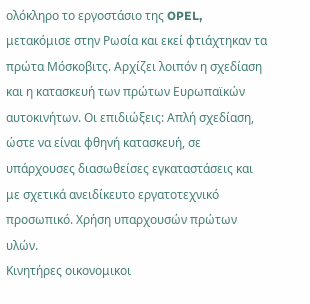ολόκληρο το εργοστάσιο της OPEL, μετακόμισε στην Ρωσία και εκεί φτιάχτηκαν τα πρώτα Μόσκοβιτς. Αρχίζει λοιπόν η σχεδίαση και η κατασκευή των πρώτων Ευρωπαϊκών αυτοκινήτων. Οι επιδιώξεις: Απλή σχεδίαση, ώστε να είναι φθηνή κατασκευή, σε υπάρχουσες διασωθείσες εγκαταστάσεις και με σχετικά ανειδίκευτο εργατοτεχνικό προσωπικό. Χρήση υπαρχουσών πρώτων υλών.
Κινητήρες οικονομικοι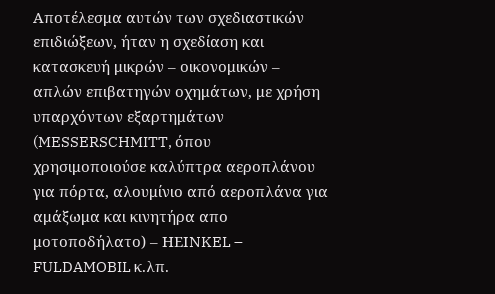Αποτέλεσμα αυτών των σχεδιαστικών επιδιώξεων, ήταν η σχεδίαση και κατασκευή μικρών – οικονομικών – απλών επιβατηγών οχημάτων, με χρήση υπαρχόντων εξαρτημάτων (MESSERSCHMITT, όπου χρησιμοποιούσε καλύπτρα αεροπλάνου για πόρτα, αλουμίνιο από αεροπλάνα για αμάξωμα και κινητήρα απο μοτοποδήλατο) – ΗΕΙNKEL – FULDAMOBIL κ.λπ.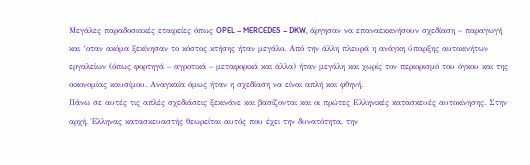Μεγάλες παραδοσιακές εταιρείες όπως OPEL – MERCEDES – DKW, άργησαν να επαναεκκινήσουν σχεδίαση – παραγωγή και ‘οταν ακόμα ξεκίνησαν το κόστος κτήσης ήταν μεγάλο. Από την άλλη πλευρά η ανάγκη ύπαρξης αυτοκινήτων εργαλείων (όπως φορτηγά – αγροτικά – μεταφορικά και άλλα) ήταν μεγάλη και χωρίς τον περιορισμό του όγκου και της οικονομίας καυσίμου. Αναγκαία όμως ήταν η σχεδίαση να είναι απλή και φθηνή.
Πάνω σε αυτές τις απλές σχεδιάσεις ξεκινάνε και βασίζονται και οι πρώτες Ελληνικές κατασκευές αυτοκίνησης. Στην αρχή, Έλληνας κατασκευαστής θεωρείται αυτός που έχει την δυνατότητα, την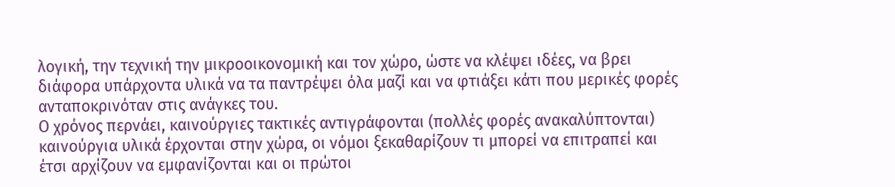λογική, την τεχνική την μικροοικονομική και τον χώρο, ώστε να κλέψει ιδέες, να βρει διάφορα υπάρχοντα υλικά να τα παντρέψει όλα μαζί και να φτιάξει κάτι που μερικές φορές ανταποκρινόταν στις ανάγκες του.
Ο χρόνος περνάει, καινούργιες τακτικές αντιγράφονται (πολλές φορές ανακαλύπτονται) καινούργια υλικά έρχονται στην χώρα, οι νόμοι ξεκαθαρίζουν τι μπορεί να επιτραπεί και έτσι αρχίζουν να εμφανίζονται και οι πρώτοι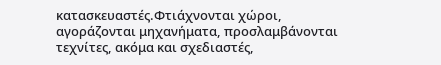κατασκευαστές.Φτιάχνονται χώροι, αγοράζονται μηχανήματα, προσλαμβάνονται τεχνίτες, ακόμα και σχεδιαστές,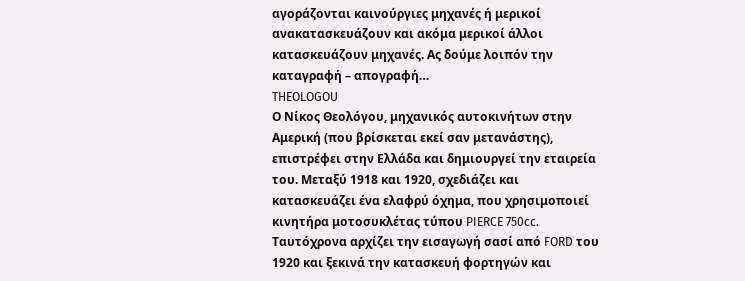αγοράζονται καινούργιες μηχανές ή μερικοί ανακατασκευάζουν και ακόμα μερικοί άλλοι κατασκευάζουν μηχανές. Ας δούμε λοιπόν την καταγραφή – απογραφή…
THEOLOGOU
Ο Νίκος Θεολόγου, μηχανικός αυτοκινήτων στην Αμερική (που βρίσκεται εκεί σαν μετανάστης), επιστρέφει στην Ελλάδα και δημιουργεί την εταιρεία του. Μεταξύ 1918 και 1920, σχεδιάζει και κατασκευάζει ένα ελαφρύ όχημα, που χρησιμοποιεί κινητήρα μοτοσυκλέτας τύπου PIERCE 750cc. Ταυτόχρονα αρχίζει την εισαγωγή σασί από FORD του 1920 και ξεκινά την κατασκευή φορτηγών και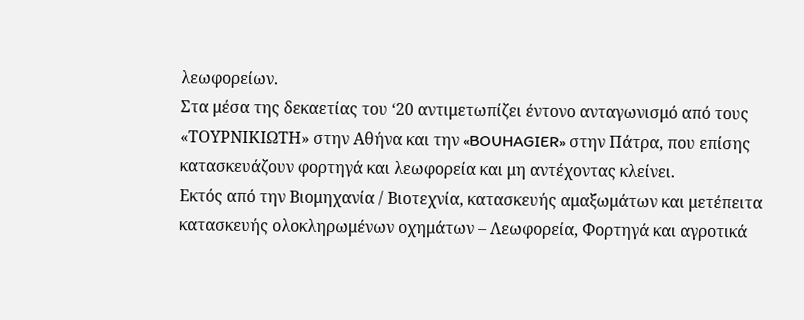λεωφορείων.
Στα μέσα της δεκαετίας του ‘20 αντιμετωπίζει έντονο ανταγωνισμό από τους «ΤΟΥΡΝΙΚΙΩΤΗ» στην Αθήνα και την «BOUHAGIER» στην Πάτρα, που επίσης κατασκευάζουν φορτηγά και λεωφορεία και μη αντέχοντας κλείνει.
Εκτός από την Βιομηχανία / Βιοτεχνία, κατασκευής αμαξωμάτων και μετέπειτα κατασκευής ολοκληρωμένων οχημάτων – Λεωφορεία, Φορτηγά και αγροτικά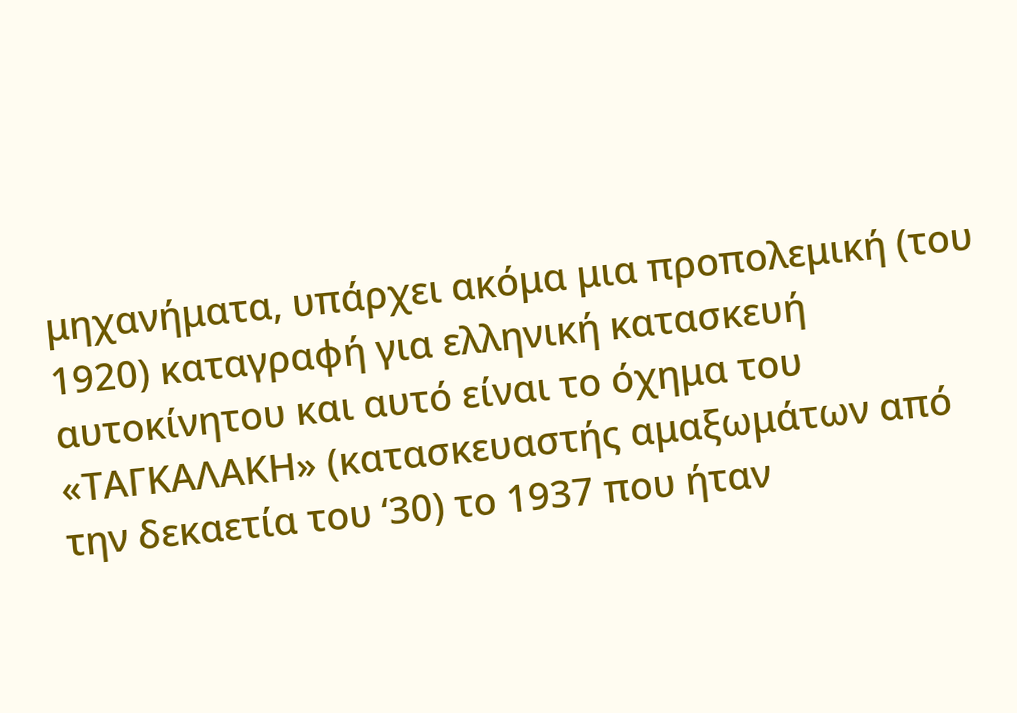μηχανήματα, υπάρχει ακόμα μια προπολεμική (του 1920) καταγραφή για ελληνική κατασκευή αυτοκίνητου και αυτό είναι το όχημα του «ΤΑΓΚΑΛΑΚΗ» (κατασκευαστής αμαξωμάτων από την δεκαετία του ‘30) το 1937 που ήταν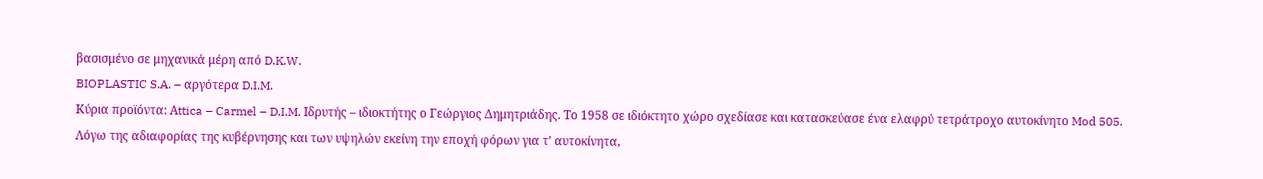βασισμένο σε μηχανικά μέρη από D.K.W.
BIOPLASTIC S.A. – αργότερα D.I.M.
Κύρια προϊόντα: Αttica – Carmel – D.I.M. Iδρυτής – ιδιοκτήτης ο Γεώργιος Δημητριάδης. Το 1958 σε ιδιόκτητο χώρο σχεδίασε και κατασκεύασε ένα ελαφρύ τετράτροχο αυτοκίνητο Mod 505. Λόγω της αδιαφορίας της κυβέρνησης και των υψηλών εκείνη την εποχή φόρων για τ’ αυτοκίνητα,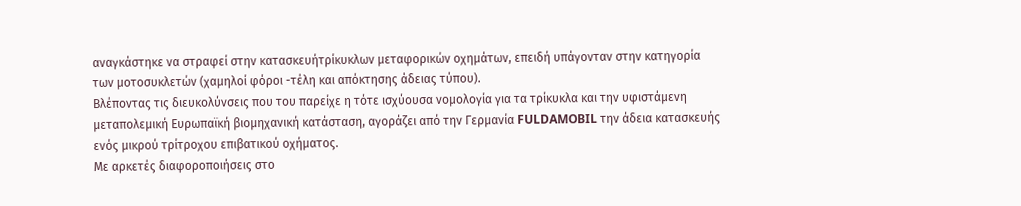αναγκάστηκε να στραφεί στην κατασκευήτρίκυκλων μεταφορικών οχημάτων, επειδή υπάγονταν στην κατηγορία των μοτοσυκλετών (χαμηλοί φόροι -τέλη και απόκτησης άδειας τύπου).
Βλέποντας τις διευκολύνσεις που του παρείχε η τότε ισχύουσα νομολογία για τα τρίκυκλα και την υφιστάμενη μεταπολεμική Ευρωπαϊκή βιομηχανική κατάσταση, αγοράζει από την Γερμανία FULDAMOBIL την άδεια κατασκευής ενός μικρού τρίτροχου επιβατικού οχήματος.
Με αρκετές διαφοροποιήσεις στο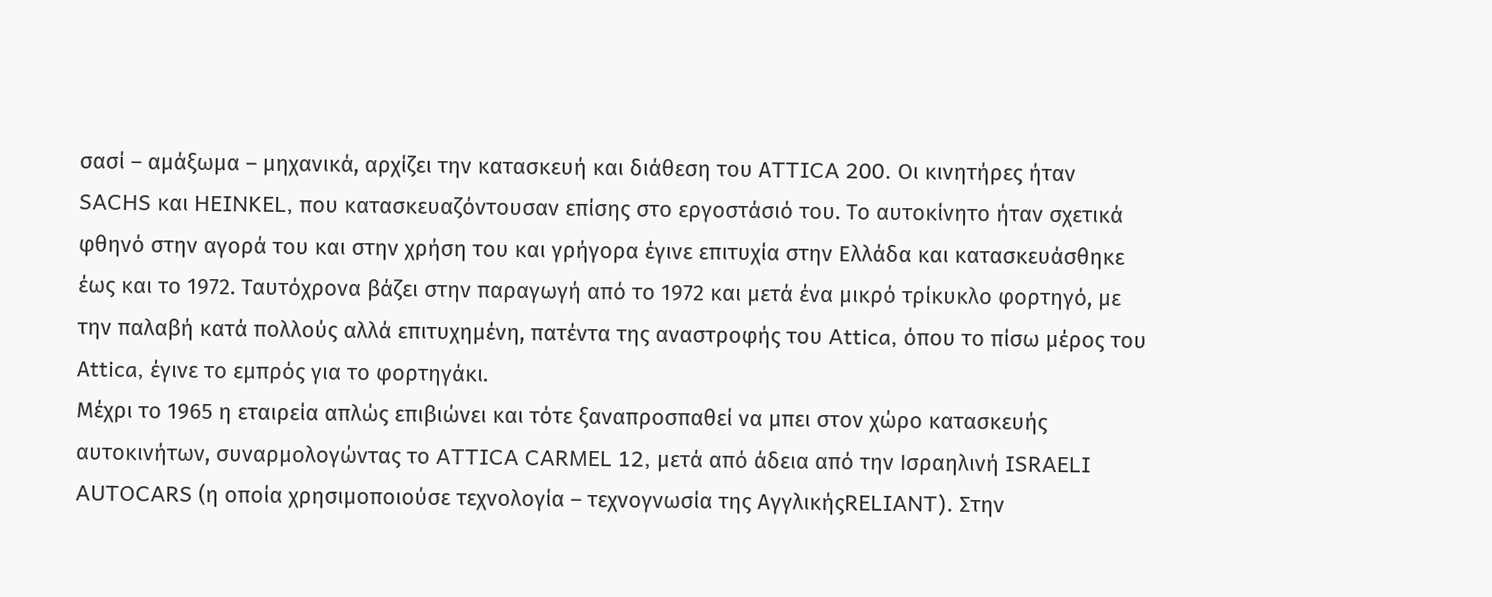σασί – αμάξωμα – μηχανικά, αρχίζει την κατασκευή και διάθεση του ΑTTICA 200. Oι κινητήρες ήταν SACHS και HEINKEL, που κατασκευαζόντουσαν επίσης στο εργοστάσιό του. Το αυτοκίνητο ήταν σχετικά φθηνό στην αγορά του και στην χρήση του και γρήγορα έγινε επιτυχία στην Ελλάδα και κατασκευάσθηκε έως και το 1972. Ταυτόχρονα βάζει στην παραγωγή από το 1972 και μετά ένα μικρό τρίκυκλο φορτηγό, με την παλαβή κατά πολλούς αλλά επιτυχημένη, πατέντα της αναστροφής του Attica, όπου το πίσω μέρος του Αttica, έγινε το εμπρός για το φορτηγάκι.
Μέχρι το 1965 η εταιρεία απλώς επιβιώνει και τότε ξαναπροσπαθεί να μπει στον χώρο κατασκευής αυτοκινήτων, συναρμολογώντας το ATTICA CARMEL 12, μετά από άδεια από την Ισραηλινή ISRAELI AUTOCARS (η οποία χρησιμοποιούσε τεχνολογία – τεχνογνωσία της ΑγγλικήςRELIANT). Στην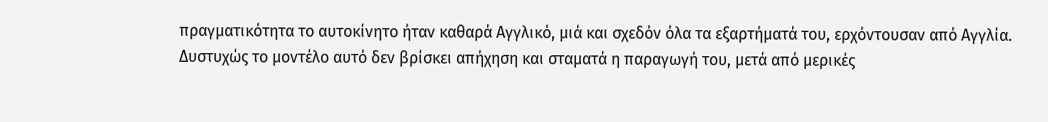πραγματικότητα το αυτοκίνητο ήταν καθαρά Αγγλικό, μιά και σχεδόν όλα τα εξαρτήματά του, ερχόντουσαν από Αγγλία. Δυστυχώς το μοντέλο αυτό δεν βρίσκει απήχηση και σταματά η παραγωγή του, μετά από μερικές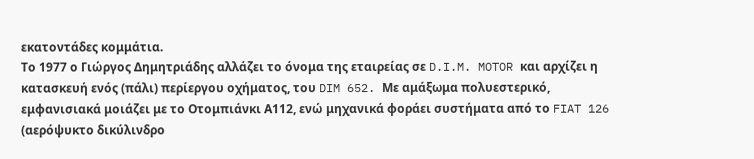εκατοντάδες κομμάτια.
Το 1977 ο Γιώργος Δημητριάδης αλλάζει το όνομα της εταιρείας σε D.I.M. MOTOR και αρχίζει η κατασκευή ενός (πάλι) περίεργου οχήματος, του DIM 652. Με αμάξωμα πολυεστερικό, εμφανισιακά μοιάζει με το Οτομπιάνκι Α112, ενώ μηχανικά φοράει συστήματα από το FIAT 126 (αερόψυκτο δικύλινδρο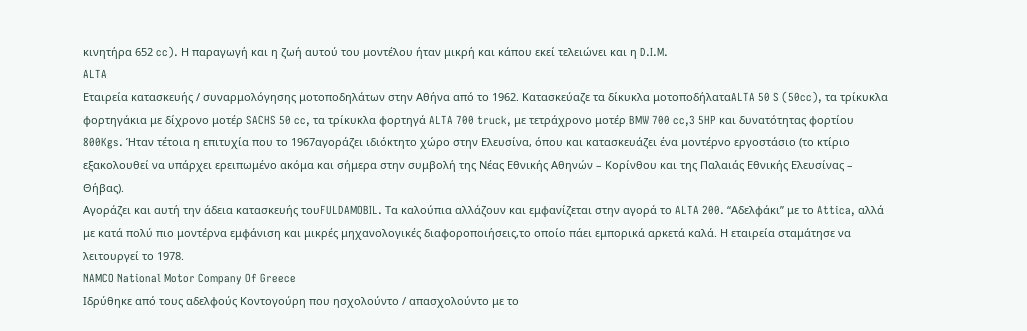κινητήρα 652 cc). Η παραγωγή και η ζωή αυτού του μοντέλου ήταν μικρή και κάπου εκεί τελειώνει και η D.I.M.
ALTA
Eταιρεία κατασκευής / συναρμολόγησης μοτοποδηλάτων στην Αθήνα από το 1962. Κατασκεύαζε τα δίκυκλα μοτοποδήλαταALTA 50 S (50cc), τα τρίκυκλα φορτηγάκια με δίχρονο μοτέρ SACHS 50 cc, τα τρίκυκλα φορτηγά ALTA 700 truck, με τετράχρονο μοτέρ BMW 700 cc,3 5HP και δυνατότητας φορτίου 800Kgs. Ήταν τέτοια η επιτυχία που το 1967αγοράζει ιδιόκτητο χώρο στην Ελευσίνα, όπου και κατασκευάζει ένα μοντέρνο εργοστάσιο (το κτίριο εξακολουθεί να υπάρχει ερειπωμένο ακόμα και σήμερα στην συμβολή της Νέας Εθνικής Αθηνών – Κορίνθου και της Παλαιάς Εθνικής Ελευσίνας – Θήβας).
Αγοράζει και αυτή την άδεια κατασκευής τουFULDAMOBIL. Τα καλούπια αλλάζουν και εμφανίζεται στην αγορά το ALTA 200. “Αδελφάκι” με το Attica, αλλά με κατά πολύ πιο μοντέρνα εμφάνιση και μικρές μηχανολογικές διαφοροποιήσεις,το οποίο πάει εμπορικά αρκετά καλά. Η εταιρεία σταμάτησε να λειτουργεί το 1978.
NAMCO National Motor Company Of Greece
Ιδρύθηκε από τους αδελφούς Κοντογούρη που ησχολούντο / απασχολούντο με το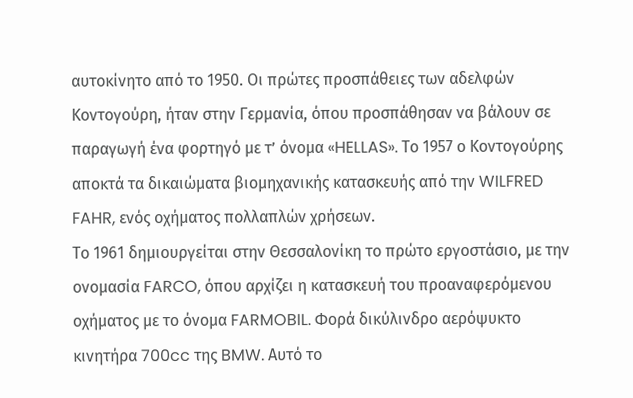αυτοκίνητο από το 1950. Οι πρώτες προσπάθειες των αδελφών Κοντογούρη, ήταν στην Γερμανία, όπου προσπάθησαν να βάλουν σε παραγωγή ένα φορτηγό με τ’ όνομα «HELLAS». Το 1957 ο Κοντογούρης αποκτά τα δικαιώματα βιομηχανικής κατασκευής από την WILFRED FAHR, ενός οχήματος πολλαπλών χρήσεων.
Το 1961 δημιουργείται στην Θεσσαλονίκη το πρώτο εργοστάσιο, με την ονομασία FARCO, όπου αρχίζει η κατασκευή του προαναφερόμενου οχήματος με το όνομα FARMOBIL. Φορά δικύλινδρο αερόψυκτο κινητήρα 700cc της BMW. Αυτό το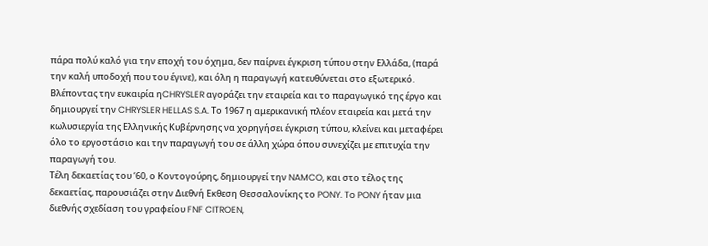πάρα πολύ καλό για την εποχή του όχημα, δεν παίρνει έγκριση τύπου στην Ελλάδα, (παρά την καλή υποδοχή που του έγινε), και όλη η παραγωγή κατευθύνεται στο εξωτερικό.
Βλέποντας την ευκαιρία ηCHRYSLER αγοράζει την εταιρεία και το παραγωγικό της έργο και δημιουργεί την CHRYSLER HELLAS S.A. Το 1967 η αμερικανική πλέον εταιρεία και μετά την κωλυσιεργία της Ελληνικής Κυβέρνησης να χορηγήσει έγκριση τύπου, κλείνει και μεταφέρει όλο το εργοστάσιο και την παραγωγή του σε άλλη χώρα όπου συνεχίζει με επιτυχία την παραγωγή του.
Τέλη δεκαετίας του ‘60, ο Κοντογούρης, δημιουργεί την NAMCO, και στο τέλος της δεκαετίας, παρουσιάζει στην Διεθνή Εκθεση Θεσσαλονίκης το PONY. To PONY ήταν μια διεθνής σχεδίαση του γραφείου FNF CITROEN,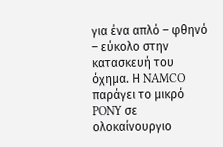για ένα απλό – φθηνό – εύκολο στην κατασκευή του όχημα. Η NAMCO παράγει το μικρό PONY σε ολοκαίνουργιο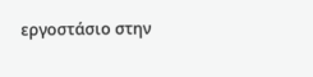εργοστάσιο στην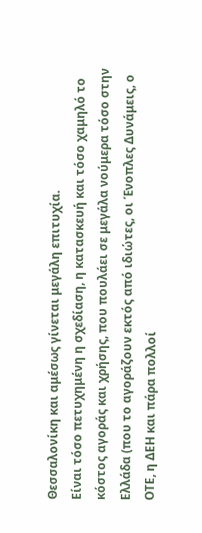Θεσσαλονίκη και αμέσως γίνεται μεγάλη επιτυχία.
Είναι τόσο πετυχημένη η σχεδίαση, η κατασκευή και τόσο χαμηλό το κόστος αγοράς και χρήσης, που πουλάει σε μεγάλα νούμερα τόσο στην Ελλάδα (που το αγοράζουν εκτός από ιδιώτες, οι Ένοπλες Δυνάμεις, ο ΟΤΕ, η ΔΕΗ και πάρα πολλοί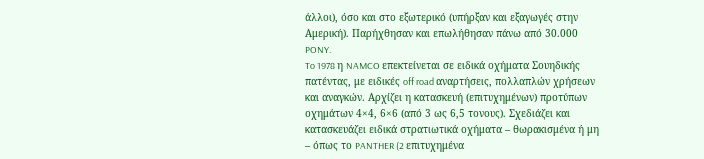άλλοι), όσο και στο εξωτερικό (υπήρξαν και εξαγωγές στην Αμερική). Παρήχθησαν και επωλήθησαν πάνω από 30.000 PONY.
To 1978 η NAMCO επεκτείνεται σε ειδικά οχήματα Σουηδικής πατέντας, με ειδικές off road αναρτήσεις, πολλαπλών χρήσεων και αναγκών. Αρχίζει η κατασκευή (επιτυχημένων) προτύπων οχημάτων 4×4, 6×6 (από 3 ως 6,5 τονους). Σχεδιάζει και κατασκευάζει ειδικά στρατιωτικά οχήματα – θωρακισμένα ή μη – όπως το PANTHER (2 επιτυχημένα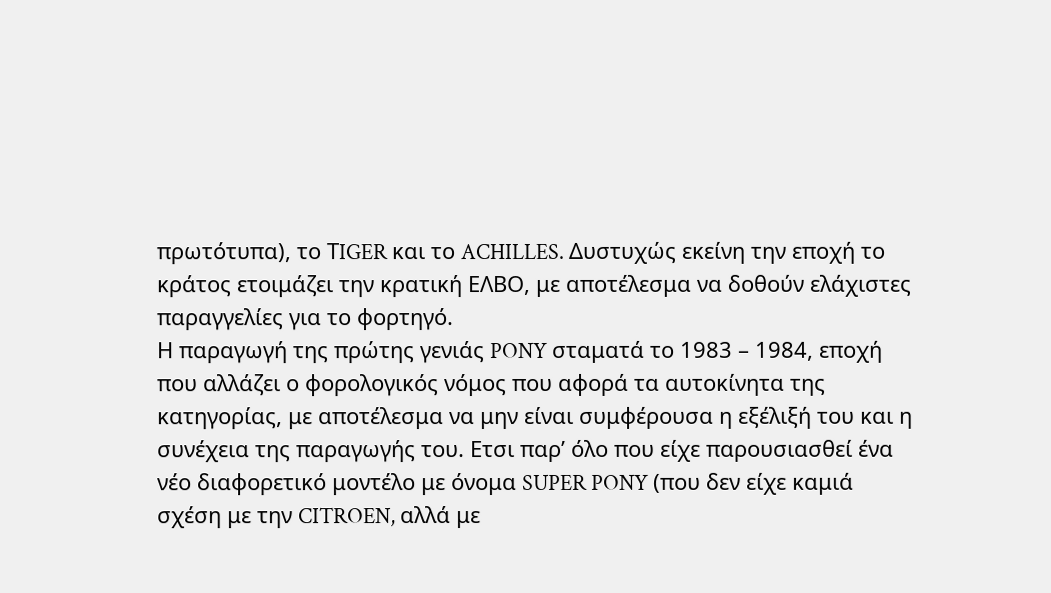πρωτότυπα), το ΤIGER και το ACHILLES. Δυστυχώς εκείνη την εποχή το κράτος ετοιμάζει την κρατική ΕΛΒΟ, με αποτέλεσμα να δοθούν ελάχιστες παραγγελίες για το φορτηγό.
Η παραγωγή της πρώτης γενιάς PONY σταματά το 1983 – 1984, εποχή που αλλάζει ο φορολογικός νόμος που αφορά τα αυτοκίνητα της κατηγορίας, με αποτέλεσμα να μην είναι συμφέρουσα η εξέλιξή του και η συνέχεια της παραγωγής του. Ετσι παρ’ όλο που είχε παρουσιασθεί ένα νέο διαφορετικό μοντέλο με όνομα SUPER PONY (που δεν είχε καμιά σχέση με την CITROEN, αλλά με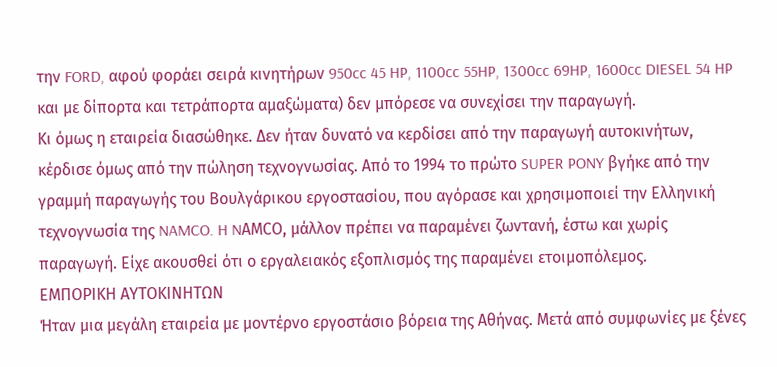την FORD, αφού φοράει σειρά κινητήρων 950cc 45 HP, 1100cc 55HP, 1300cc 69HP, 1600cc DIESEL 54 HP και με δίπορτα και τετράπορτα αμαξώματα) δεν μπόρεσε να συνεχίσει την παραγωγή.
Κι όμως η εταιρεία διασώθηκε. Δεν ήταν δυνατό να κερδίσει από την παραγωγή αυτοκινήτων, κέρδισε όμως από την πώληση τεχνογνωσίας. Από το 1994 το πρώτο SUPER PONY βγήκε από την γραμμή παραγωγής του Βουλγάρικου εργοστασίου, που αγόρασε και χρησιμοποιεί την Ελληνική τεχνογνωσία της NAMCO. H NΑΜCO, μάλλον πρέπει να παραμένει ζωντανή, έστω και χωρίς παραγωγή. Είχε ακουσθεί ότι ο εργαλειακός εξοπλισμός της παραμένει ετοιμοπόλεμος.
ΕΜΠΟΡΙΚΗ ΑΥΤΟΚΙΝΗΤΩΝ
Ήταν μια μεγάλη εταιρεία με μοντέρνο εργοστάσιο βόρεια της Αθήνας. Μετά από συμφωνίες με ξένες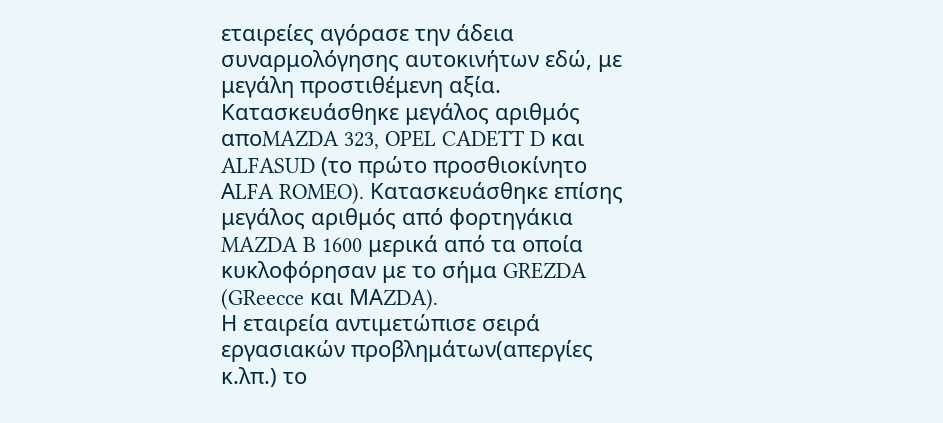εταιρείες αγόρασε την άδεια συναρμολόγησης αυτοκινήτων εδώ, με μεγάλη προστιθέμενη αξία. Κατασκευάσθηκε μεγάλος αριθμός αποMAZDA 323, OPEL CADETT D και ALFASUD (το πρώτο προσθιοκίνητο ΑLFA ROMEO). Kατασκευάσθηκε επίσης μεγάλος αριθμός από φορτηγάκια MAZDA B 1600 μερικά από τα οποία κυκλοφόρησαν με το σήμα GREZDA (GReecce και ΜΑZDA).
Η εταιρεία αντιμετώπισε σειρά εργασιακών προβλημάτων(απεργίες κ.λπ.) το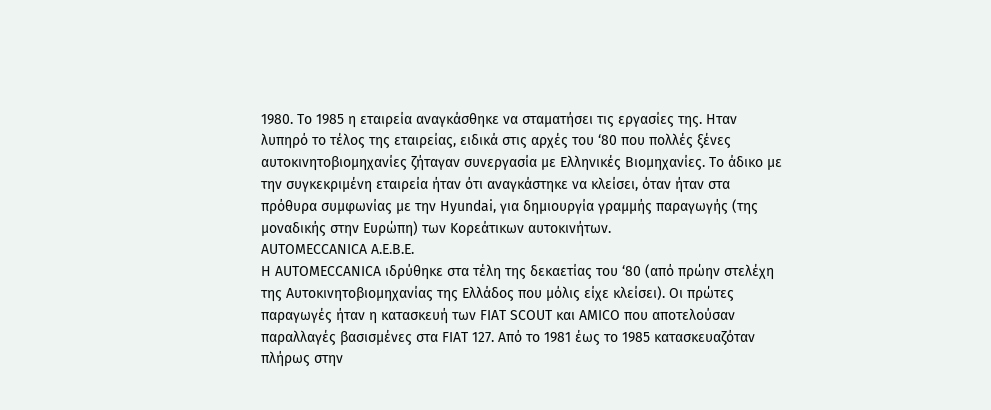1980. Το 1985 η εταιρεία αναγκάσθηκε να σταματήσει τις εργασίες της. Ηταν λυπηρό το τέλος της εταιρείας, ειδικά στις αρχές του ‘80 που πολλές ξένες αυτοκινητοβιομηχανίες ζήταγαν συνεργασία με Ελληνικές Βιομηχανίες. Το άδικο με την συγκεκριμένη εταιρεία ήταν ότι αναγκάστηκε να κλείσει, όταν ήταν στα πρόθυρα συμφωνίας με την Hyundai, για δημιουργία γραμμής παραγωγής (της μοναδικής στην Ευρώπη) των Κορεάτικων αυτοκινήτων.
AUTOMECCANICA Α.Ε.Β.Ε.
H AUTOMECCANICA ιδρύθηκε στα τέλη της δεκαετίας του ‘80 (από πρώην στελέχη της Αυτοκινητοβιομηχανίας της Ελλάδος που μόλις είχε κλείσει). Οι πρώτες παραγωγές ήταν η κατασκευή των FIAT SCOUT και AMICO που αποτελούσαν παραλλαγές βασισμένες στα FIAT 127. Από το 1981 έως το 1985 κατασκευαζόταν πλήρως στην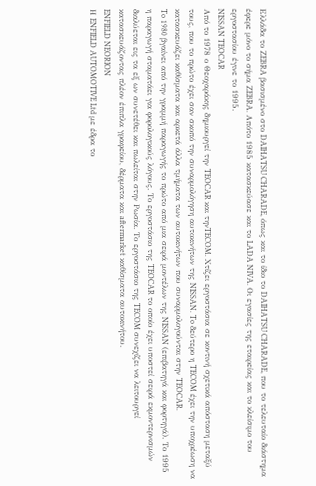Ελλάδα το ZEBRA βασισμένο στο DAIHATSU CHARADE, όπως και το ίδιο το DAIHATSU CHARADE, που το τελευταίο διάστημα έφερε μόνο το σήμα ZEBRA. Aπότο 1985 κατασκεύασε και το LADA NIVA. Οι εγασίες της εταιρείας και το κλείσιμο του εργοστασίου έγινε το 1995.
NISSAN TEOCAR
Aπό το 1978 ο Θεοχαράκης δημιουργεί την TEOCAR και τηνTECOM. Χτίζει εργοστάσια σε κοντινή σχετικά απόσταση μεταξύ τους, που το πρώτο έχει σαν σκοπό την συναρμολόγηση αυτοκινήτων της NISSAN. To δεύτερο η TECOM έχει την υποχρέωση να κατασκευάζει καθίσματα και αρκετά άλλα τμήματα των αυτοκινήτων που συναρμολογούνται στην TEOCAR.
To 1980 βγαίνει από την γραμμή παραγωγής το πρώτο από μια σειρά μοντέλων της NISSAN (επιβατηγά και φορτηγά). Το 1995 η παραγωγή σταματάει για φορολογικούς λόγους. Το εργοστάσιο της TEOCAR το οποίο έχει υποστεί σειρά εκμοντερνισμών διαλύεται εις τα εξ ων συνετέθει και πωλείται στην Ρωσία. Το εργοστάσιο της TECOM συνεχίζει να λειτουργεί κατασκευάζοντας πλέον έπιπλα γραφείου, δέρματα και aftermarket καθίσματα αυτοκινήτου.
ENFIELD NEORION
Η ENFIELD AUTOMOTIVE Ltd με έδρα το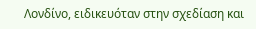Λονδίνο, ειδικευόταν στην σχεδίαση και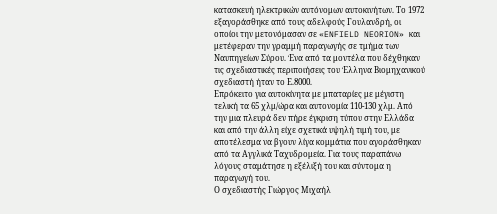κατασκευή ηλεκτρικών αυτόνομων αυτοκινήτων. Το 1972 εξαγοράσθηκε από τους αδελφούς Γουλανδρή, οι οποίοι την μετονόμασαν σε «ENFIELD NEORION» και μετέφεραν την γραμμή παραγωγής σε τμήμα των Ναυπηγείων Σύρου. Ένα από τα μοντέλα που δέχθηκαν τις σχεδιαστικές περιποιήσεις του Έλληνα Βιομηχανικού σχεδιαστή ήταν το Ε.8000.
Επρόκειτο για αυτοκίνητα με μπαταρίες με μέγιστη τελική τα 65 χλμ/ώρα και αυτονομία 110-130 χλμ. Από την μια πλευρά δεν πήρε έγκριση τύπου στην Ελλάδα και από την άλλη είχε σχετικά υψηλή τιμή του, με αποτέλεσμα να βγουν λίγα κομμάτια που αγοράσθηκαν από τα Αγγλικά Ταχυδρομεία. Για τους παραπάνω λόγους σταμάτησε η εξέλιξή του και σύντομα η παραγωγή του.
Ο σχεδιαστής Γιώργος Μιχαήλ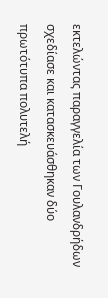εκτελώντας παραγγελία των Γουλανδρήδων σχεδίασε και κατασκευάσθηκαν δύο πρωτότυπα πολυτελή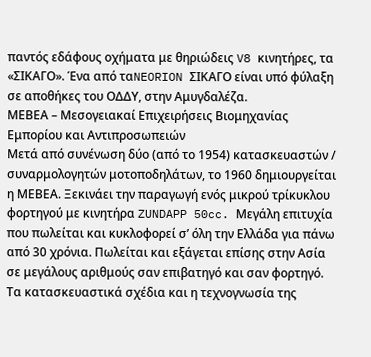παντός εδάφους οχήματα με θηριώδεις V8 κινητήρες, τα «ΣΙΚΑΓΟ». Ένα από ταNEORION ΣΙΚΑΓΟ είναι υπό φύλαξη σε αποθήκες του ΟΔΔΥ, στην Αμυγδαλέζα.
ΜΕΒΕΑ – Μεσογειακαί Επιχειρήσεις Βιομηχανίας Εμπορίου και Αντιπροσωπειών
Μετά από συνένωση δύο (από το 1954) κατασκευαστών / συναρμολογητών μοτοποδηλάτων, το 1960 δημιουργείται η ΜΕΒΕΑ. Ξεκινάει την παραγωγή ενός μικρού τρίκυκλου φορτηγού με κινητήρα ZUNDAPP 50cc. Mεγάλη επιτυχία που πωλείται και κυκλοφορεί σ’ όλη την Ελλάδα για πάνω από 30 χρόνια. Πωλείται και εξάγεται επίσης στην Ασία σε μεγάλους αριθμούς σαν επιβατηγό και σαν φορτηγό.
Τα κατασκευαστικά σχέδια και η τεχνογνωσία της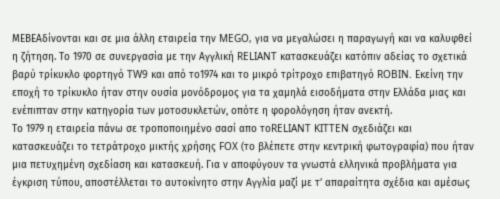ΜΕΒΕΑδίνονται και σε μια άλλη εταιρεία την MEGO, για να μεγαλώσει η παραγωγή και να καλυφθεί η ζήτηση. Το 1970 σε συνεργασία με την Αγγλική RELIANT κατασκευάζει κατόπιν αδείας το σχετικά βαρύ τρίκυκλο φορτηγό TW9 και από το1974 και το μικρό τρίτροχο επιβατηγό ROBIN. Εκείνη την εποχή το τρίκυκλο ήταν στην ουσία μονόδρομος για τα χαμηλά εισοδήματα στην Ελλάδα μιας και ενέπιπταν στην κατηγορία των μοτοσυκλετών, οπότε η φορολόγηση ήταν ανεκτή.
Το 1979 η εταιρεία πάνω σε τροποποιημένο σασί απο τοRELIANT KITTEN σχεδιάζει και κατασκευάζει το τετράτροχο μικτής χρήσης FOX (το βλέπετε στην κεντρική φωτογραφία) που ήταν μια πετυχημένη σχεδίαση και κατασκευή. Για ν αποφύγουν τα γνωστά ελληνικά προβλήματα για έγκριση τύπου, αποστέλλεται το αυτοκίνητο στην Αγγλία μαζί με τ’ απαραίτητα σχέδια και αμέσως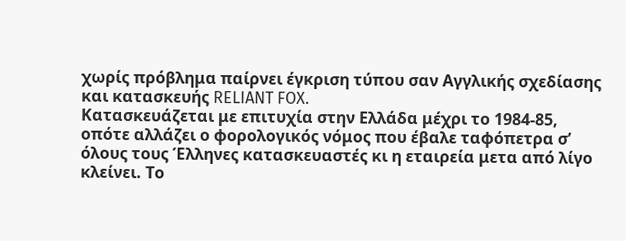χωρίς πρόβλημα παίρνει έγκριση τύπου σαν Αγγλικής σχεδίασης και κατασκευής RELIANT FOX.
Κατασκευάζεται με επιτυχία στην Ελλάδα μέχρι το 1984-85, οπότε αλλάζει ο φορολογικός νόμος που έβαλε ταφόπετρα σ’ όλους τους Έλληνες κατασκευαστές κι η εταιρεία μετα από λίγο κλείνει. Το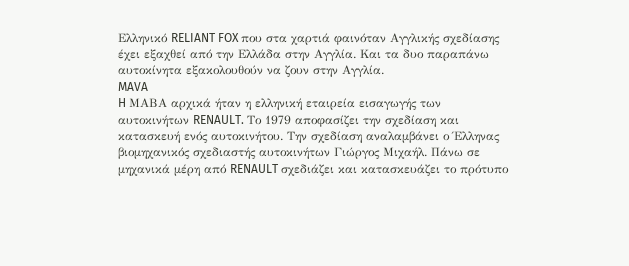Ελληνικό RELIANT FOX που στα χαρτιά φαινόταν Αγγλικής σχεδίασης έχει εξαχθεί από την Ελλάδα στην Αγγλία. Και τα δυο παραπάνω αυτοκίνητα εξακολουθούν να ζουν στην Αγγλία.
MAVA
H ΜΑΒΑ αρχικά ήταν η ελληνική εταιρεία εισαγωγής των αυτοκινήτων RENAULT. Το 1979 αποφασίζει την σχεδίαση και κατασκευή ενός αυτοκινήτου. Την σχεδίαση αναλαμβάνει ο Έλληνας βιομηχανικός σχεδιαστής αυτοκινήτων Γιώργος Μιχαήλ. Πάνω σε μηχανικά μέρη από RENAULT σχεδιάζει και κατασκευάζει το πρότυπο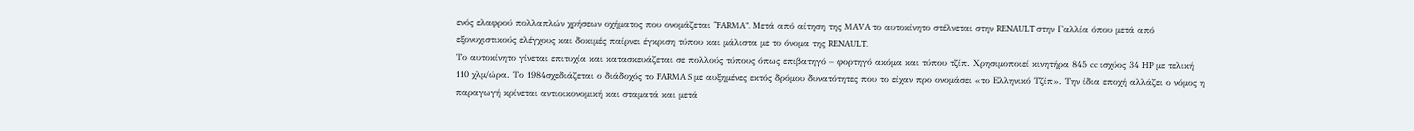ενός ελαφρού πολλαπλών χρήσεων οχήματος που ονομάζεται “FARMA”. Μετά από αίτηση της MAVA το αυτοκίνητο στέλνεται στην RENAULT στην Γαλλία όπου μετά από εξονυχιστικούς ελέγχους και δοκιμές παίρνει έγκριση τύπου και μάλιστα με το όνομα της RENAULT.
Το αυτοκίνητο γίνεται επιτυχία και κατασκευάζεται σε πολλούς τύπους όπως επιβατηγό – φορτηγό ακόμα και τύπου τζίπ. Χρησιμοποιεί κινητήρα 845 cc ισχύος 34 HP με τελική 110 χλμ/ώρα. Το 1984σχεδιάζεται ο διάδοχός το FARMA S με αυξημένες εκτός δρόμου δυνατότητες που το είχαν προ ονομάσει «το Ελληνικό Τζίπ». Την ίδια εποχή αλλάζει ο νόμος η παραγωγή κρίνεται αντιοικονομική και σταματά και μετά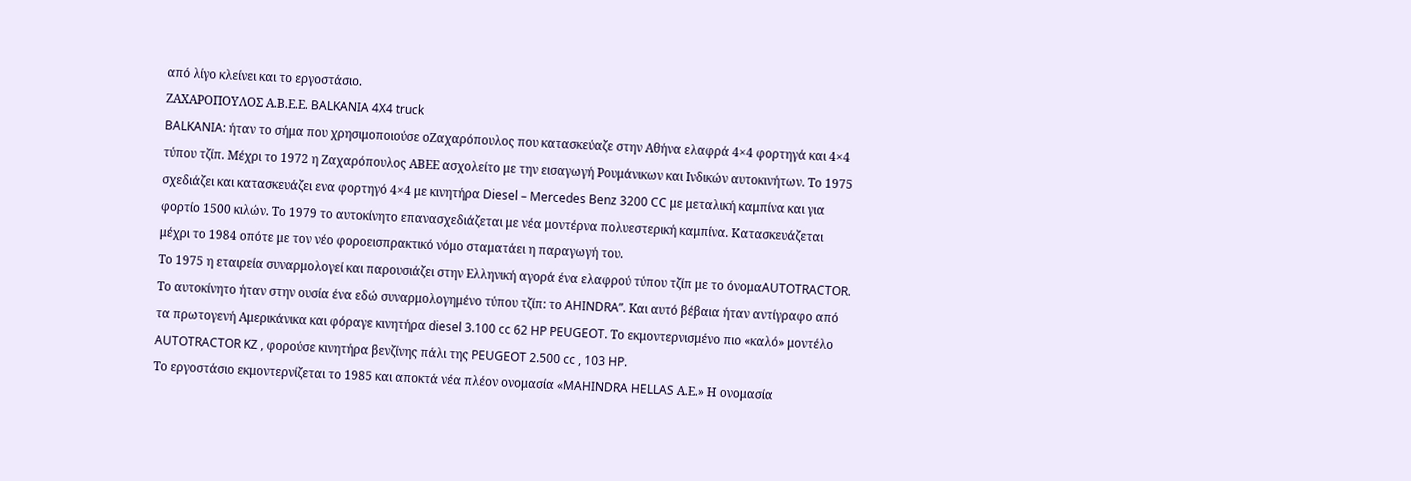από λίγο κλείνει και το εργοστάσιο.
ΖΑΧΑΡΟΠΟΥΛΟΣ Α.Β.Ε.Ε. BALKANIA 4X4 truck
BALKANIA: ήταν το σήμα που χρησιμοποιούσε οΖαχαρόπουλος που κατασκεύαζε στην Αθήνα ελαφρά 4×4 φορτηγά και 4×4 τύπου τζίπ. Μέχρι το 1972 η Ζαχαρόπουλος ΑΒΕΕ ασχολείτο με την εισαγωγή Ρουμάνικων και Ινδικών αυτοκινήτων. Το 1975 σχεδιάζει και κατασκευάζει ενα φορτηγό 4×4 με κινητήρα Diesel – Mercedes Benz 3200 CC με μεταλική καμπίνα και για φορτίο 1500 κιλών. Το 1979 το αυτοκίνητο επανασχεδιάζεται με νέα μοντέρνα πολυεστερική καμπίνα. Κατασκευάζεται μέχρι το 1984 οπότε με τον νέο φοροεισπρακτικό νόμο σταματάει η παραγωγή του.
Το 1975 η εταιρεία συναρμολογεί και παρουσιάζει στην Ελληνική αγορά ένα ελαφρού τύπου τζίπ με το όνομαAUTOTRACTOR. Το αυτοκίνητο ήταν στην ουσία ένα εδώ συναρμολογημένο τύπου τζίπ: το AHINDRA”. Kαι αυτό βέβαια ήταν αντίγραφο από τα πρωτογενή Αμερικάνικα και φόραγε κινητήρα diesel 3.100 cc 62 HP PEUGEOT. Το εκμοντερνισμένο πιο «καλό» μοντέλο AUTOTRACTOR KZ , φορούσε κινητήρα βενζίνης πάλι της PEUGEOT 2.500 cc , 103 HP.
Το εργοστάσιο εκμοντερνίζεται το 1985 και αποκτά νέα πλέον ονομασία «MAHINDRA HELLAS Α.Ε.» Η ονομασία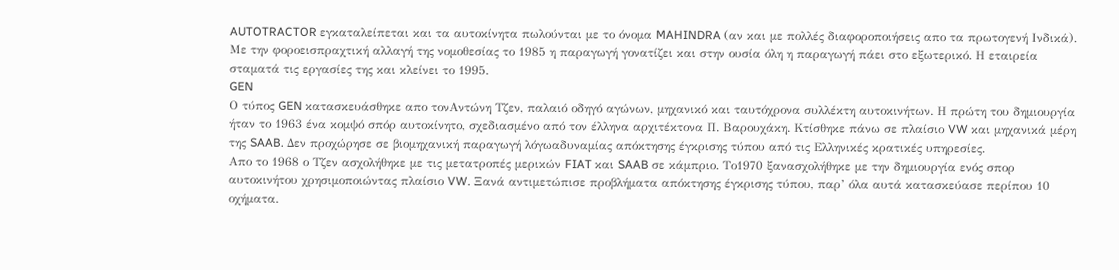AUTOTRACTOR εγκαταλείπεται και τα αυτοκίνητα πωλούνται με το όνομα MAHINDRA (αν και με πολλές διαφοροποιήσεις απο τα πρωτογενή Ινδικά). Με την φοροεισπραχτική αλλαγή της νομοθεσίας το 1985 η παραγωγή γονατίζει και στην ουσία όλη η παραγωγή πάει στο εξωτερικό. Η εταιρεία σταματά τις εργασίες της και κλείνει το 1995.
GEN
Ο τύπος GEN κατασκευάσθηκε απο τονΑντώνη Τζεν, παλαιό οδηγό αγώνων, μηχανικό και ταυτόχρονα συλλέκτη αυτοκινήτων. Η πρώτη του δημιουργία ήταν το 1963 ένα κομψό σπόρ αυτοκίνητο, σχεδιασμένο από τον έλληνα αρχιτέκτονα Π. Βαρουχάκη. Κτίσθηκε πάνω σε πλαίσιο VW και μηχανικά μέρη της SAAB. Δεν προχώρησε σε βιομηχανική παραγωγή λόγωαδυναμίας απόκτησης έγκρισης τύπου από τις Ελληνικές κρατικές υπηρεσίες.
Απο το 1968 ο Τζεν ασχολήθηκε με τις μετατροπές μερικών FIAT και SAAB σε κάμπριο. Το1970 ξανασχολήθηκε με την δημιουργία ενός σπορ αυτοκινήτου χρησιμοποιώντας πλαίσιο VW. Ξανά αντιμετώπισε προβλήματα απόκτησης έγκρισης τύπου, παρ’ όλα αυτά κατασκεύασε περίπου 10 οχήματα.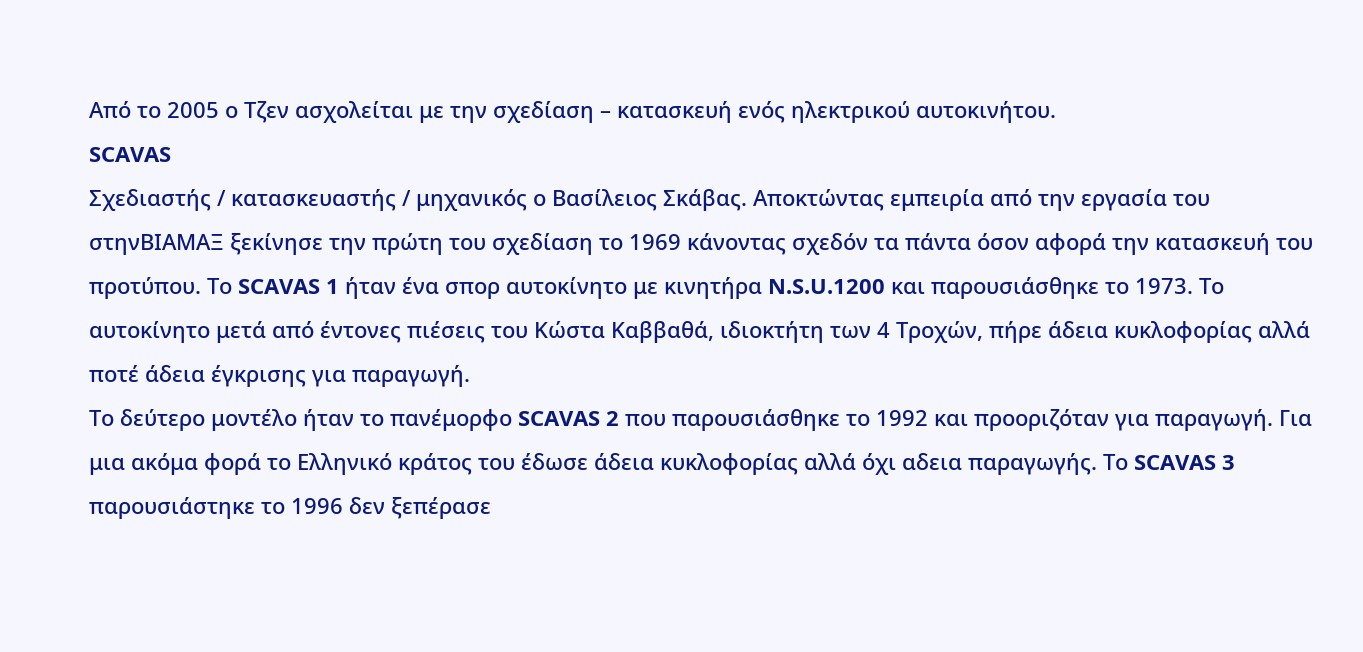Από το 2005 ο Τζεν ασχολείται με την σχεδίαση – κατασκευή ενός ηλεκτρικού αυτοκινήτου.
SCAVAS
Σχεδιαστής / κατασκευαστής / μηχανικός ο Βασίλειος Σκάβας. Αποκτώντας εμπειρία από την εργασία του στηνΒΙΑΜΑΞ ξεκίνησε την πρώτη του σχεδίαση το 1969 κάνοντας σχεδόν τα πάντα όσον αφορά την κατασκευή του πρoτύπου. Το SCAVAS 1 ήταν ένα σπορ αυτοκίνητο με κινητήρα N.S.U.1200 και παρουσιάσθηκε το 1973. Το αυτοκίνητο μετά από έντονες πιέσεις του Κώστα Καββαθά, ιδιοκτήτη των 4 Τροχών, πήρε άδεια κυκλοφορίας αλλά ποτέ άδεια έγκρισης για παραγωγή.
Το δεύτερο μοντέλο ήταν το πανέμορφο SCAVAS 2 που παρουσιάσθηκε το 1992 και προοριζόταν για παραγωγή. Για μια ακόμα φορά το Ελληνικό κράτος του έδωσε άδεια κυκλοφορίας αλλά όχι αδεια παραγωγής. Το SCAVAS 3 παρουσιάστηκε το 1996 δεν ξεπέρασε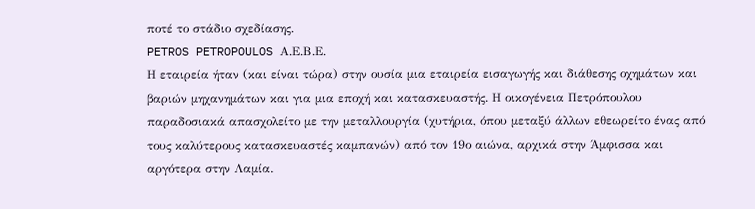ποτέ το στάδιο σχεδίασης.
PETROS PETROPOULOS Α.Ε.Β.Ε.
Η εταιρεία ήταν (και είναι τώρα) στην ουσία μια εταιρεία εισαγωγής και διάθεσης οχημάτων και βαριών μηχανημάτων και για μια εποχή και κατασκευαστής. Η οικογένεια Πετρόπουλου παραδοσιακά απασχολείτο με την μεταλλουργία (χυτήρια, όπου μεταξύ άλλων εθεωρείτο ένας από τους καλύτερους κατασκευαστές καμπανών) από τον 19ο αιώνα, αρχικά στην Άμφισσα και αργότερα στην Λαμία.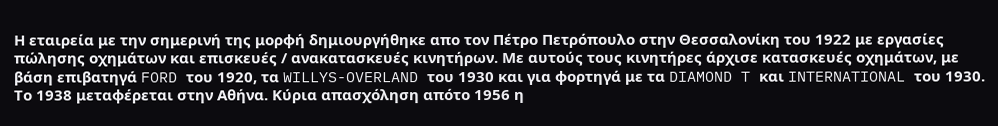Η εταιρεία με την σημερινή της μορφή δημιουργήθηκε απο τον Πέτρο Πετρόπουλο στην Θεσσαλονίκη του 1922 με εργασίες πώλησης οχημάτων και επισκευές / ανακατασκευές κινητήρων. Με αυτούς τους κινητήρες άρχισε κατασκευές οχημάτων, με βάση επιβατηγά FORD του 1920, τα WILLYS-OVERLAND του 1930 και για φορτηγά με τα DIAMOND T και INTERNATIONAL του 1930.
Το 1938 μεταφέρεται στην Αθήνα. Κύρια απασχόληση απότο 1956 η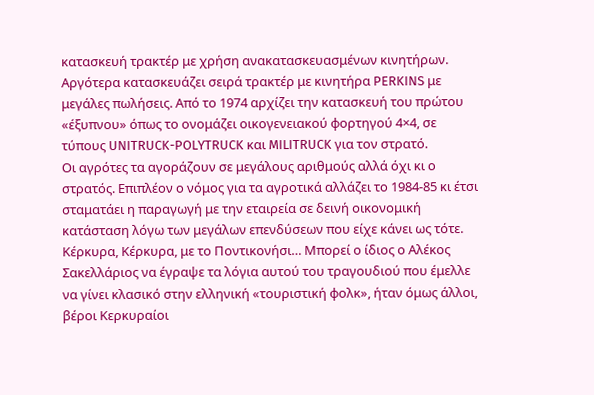κατασκευή τρακτέρ με χρήση ανακατασκευασμένων κινητήρων. Αργότερα κατασκευάζει σειρά τρακτέρ με κινητήρα PERKINS με μεγάλες πωλήσεις. Από το 1974 αρχίζει την κατασκευή του πρώτου «έξυπνου» όπως το ονομάζει οικογενειακού φορτηγού 4×4, σε τύπους UNITRUCK-POLYTRUCK και MILITRUCK για τον στρατό.
Οι αγρότες τα αγοράζουν σε μεγάλους αριθμούς αλλά όχι κι ο στρατός. Επιπλέον ο νόμος για τα αγροτικά αλλάζει το 1984-85 κι έτσι σταματάει η παραγωγή με την εταιρεία σε δεινή οικονομική κατάσταση λόγω των μεγάλων επενδύσεων που είχε κάνει ως τότε.
Κέρκυρα, Κέρκυρα, με το Ποντικονήσι… Μπορεί ο ίδιος ο Αλέκος Σακελλάριος να έγραψε τα λόγια αυτού του τραγουδιού που έμελλε να γίνει κλασικό στην ελληνική «τουριστική φολκ», ήταν όμως άλλοι, βέροι Κερκυραίοι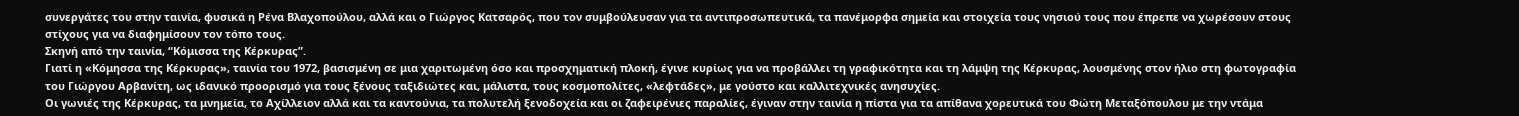συνεργάτες του στην ταινία, φυσικά η Ρένα Βλαχοπούλου, αλλά και ο Γιώργος Κατσαρός, που τον συμβούλευσαν για τα αντιπροσωπευτικά, τα πανέμορφα σημεία και στοιχεία τους νησιού τους που έπρεπε να χωρέσουν στους στίχους για να διαφημίσουν τον τόπο τους.
Σκηνή από την ταινία, “Κόμισσα της Κέρκυρας”.
Γιατί η «Κόμησσα της Κέρκυρας», ταινία του 1972, βασισμένη σε μια χαριτωμένη όσο και προσχηματική πλοκή, έγινε κυρίως για να προβάλλει τη γραφικότητα και τη λάμψη της Κέρκυρας, λουσμένης στον ήλιο στη φωτογραφία του Γιώργου Αρβανίτη, ως ιδανικό προορισμό για τους ξένους ταξιδιώτες και, μάλιστα, τους κοσμοπολίτες, «λεφτάδες», με γούστο και καλλιτεχνικές ανησυχίες.
Οι γωνιές της Κέρκυρας, τα μνημεία, το Αχίλλειον αλλά και τα καντούνια, τα πολυτελή ξενοδοχεία και οι ζαφειρένιες παραλίες, έγιναν στην ταινία η πίστα για τα απίθανα χορευτικά του Φώτη Μεταξόπουλου με την ντάμα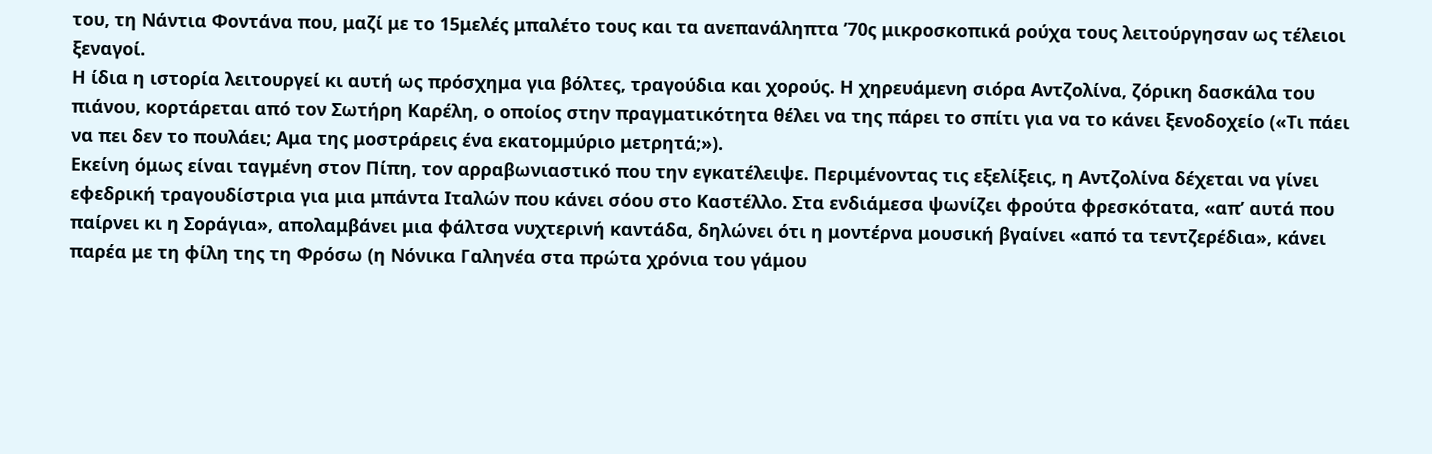του, τη Νάντια Φοντάνα που, μαζί με το 15μελές μπαλέτο τους και τα ανεπανάληπτα ’70ς μικροσκοπικά ρούχα τους λειτούργησαν ως τέλειοι ξεναγοί.
Η ίδια η ιστορία λειτουργεί κι αυτή ως πρόσχημα για βόλτες, τραγούδια και χορούς. Η χηρευάμενη σιόρα Αντζολίνα, ζόρικη δασκάλα του πιάνου, κορτάρεται από τον Σωτήρη Καρέλη, ο οποίος στην πραγματικότητα θέλει να της πάρει το σπίτι για να το κάνει ξενοδοχείο («Τι πάει να πει δεν το πουλάει; Αμα της μοστράρεις ένα εκατομμύριο μετρητά;»).
Εκείνη όμως είναι ταγμένη στον Πίπη, τον αρραβωνιαστικό που την εγκατέλειψε. Περιμένοντας τις εξελίξεις, η Αντζολίνα δέχεται να γίνει εφεδρική τραγουδίστρια για μια μπάντα Ιταλών που κάνει σόου στο Καστέλλο. Στα ενδιάμεσα ψωνίζει φρούτα φρεσκότατα, «απ’ αυτά που παίρνει κι η Σοράγια», απολαμβάνει μια φάλτσα νυχτερινή καντάδα, δηλώνει ότι η μοντέρνα μουσική βγαίνει «από τα τεντζερέδια», κάνει παρέα με τη φίλη της τη Φρόσω (η Νόνικα Γαληνέα στα πρώτα χρόνια του γάμου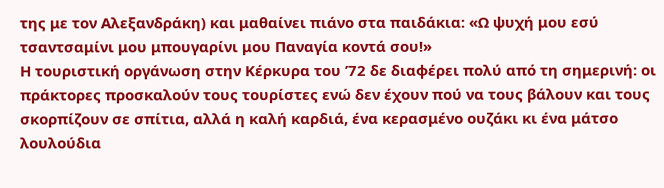της με τον Αλεξανδράκη) και μαθαίνει πιάνο στα παιδάκια: «Ω ψυχή μου εσύ τσαντσαμίνι μου μπουγαρίνι μου Παναγία κοντά σου!»
Η τουριστική οργάνωση στην Κέρκυρα του ’72 δε διαφέρει πολύ από τη σημερινή: οι πράκτορες προσκαλούν τους τουρίστες ενώ δεν έχουν πού να τους βάλουν και τους σκορπίζουν σε σπίτια, αλλά η καλή καρδιά, ένα κερασμένο ουζάκι κι ένα μάτσο λουλούδια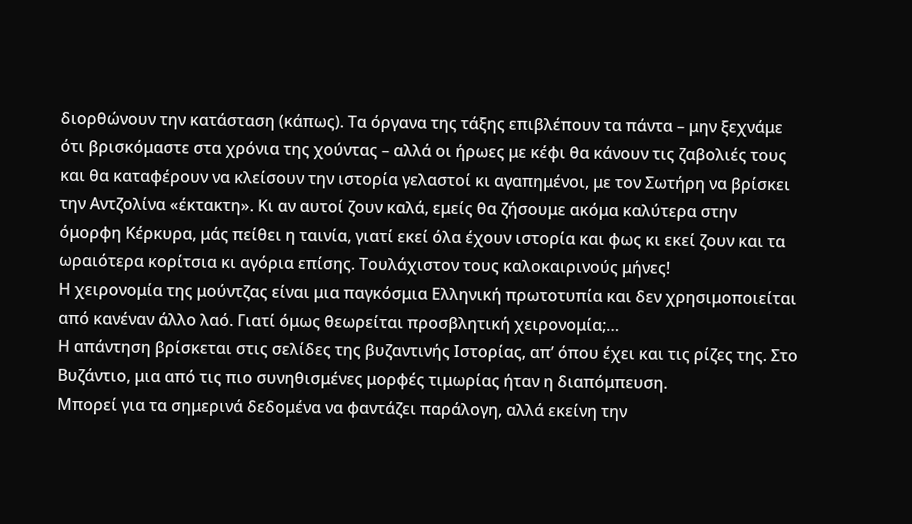διορθώνουν την κατάσταση (κάπως). Τα όργανα της τάξης επιβλέπουν τα πάντα – μην ξεχνάμε ότι βρισκόμαστε στα χρόνια της χούντας – αλλά οι ήρωες με κέφι θα κάνουν τις ζαβολιές τους και θα καταφέρουν να κλείσουν την ιστορία γελαστοί κι αγαπημένοι, με τον Σωτήρη να βρίσκει την Αντζολίνα «έκτακτη». Κι αν αυτοί ζουν καλά, εμείς θα ζήσουμε ακόμα καλύτερα στην όμορφη Κέρκυρα, μάς πείθει η ταινία, γιατί εκεί όλα έχουν ιστορία και φως κι εκεί ζουν και τα ωραιότερα κορίτσια κι αγόρια επίσης. Τουλάχιστον τους καλοκαιρινούς μήνες!
Η χειρονομία της μούντζας είναι μια παγκόσμια Ελληνική πρωτοτυπία και δεν χρησιμοποιείται από κανέναν άλλο λαό. Γιατί όμως θεωρείται προσβλητική χειρονομία;…
Η απάντηση βρίσκεται στις σελίδες της βυζαντινής Ιστορίας, απ’ όπου έχει και τις ρίζες της. Στο Βυζάντιο, μια από τις πιο συνηθισμένες μορφές τιμωρίας ήταν η διαπόμπευση.
Μπορεί για τα σημερινά δεδομένα να φαντάζει παράλογη, αλλά εκείνη την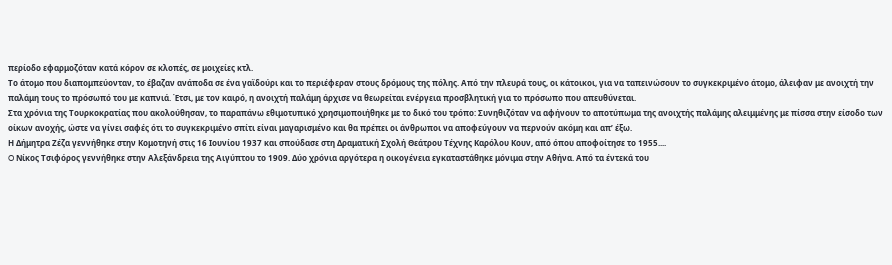περίοδο εφαρμοζόταν κατά κόρον σε κλοπές, σε μοιχείες κτλ.
Το άτομο που διαπομπεύονταν, το έβαζαν ανάποδα σε ένα γαϊδούρι και το περιέφεραν στους δρόμους της πόλης. Από την πλευρά τους, οι κάτοικοι, για να ταπεινώσουν το συγκεκριμένο άτομο, άλειφαν με ανοιχτή την παλάμη τους το πρόσωπό του με καπνιά. Έτσι, με τον καιρό, η ανοιχτή παλάμη άρχισε να θεωρείται ενέργεια προσβλητική για το πρόσωπο που απευθύνεται.
Στα χρόνια της Τουρκοκρατίας που ακολούθησαν, το παραπάνω εθιμοτυπικό χρησιμοποιήθηκε με το δικό του τρόπο: Συνηθιζόταν να αφήνουν το αποτύπωμα της ανοιχτής παλάμης αλειμμένης με πίσσα στην είσοδο των οίκων ανοχής, ώστε να γίνει σαφές ότι το συγκεκριμένο σπίτι είναι μαγαρισμένο και θα πρέπει οι άνθρωποι να αποφεύγουν να περνούν ακόμη και απ’ έξω.
Η Δήμητρα Ζέζα γεννήθηκε στην Κομοτηνή στις 16 Ιουνίου 1937 και σπούδασε στη Δραματική Σχολή Θεάτρου Τέχνης Καρόλου Κουν, από όπου αποφοίτησε το 1955....
O Νίκος Τσιφόρος γεννήθηκε στην Αλεξάνδρεια της Αιγύπτου το 1909. Δύο χρόνια αργότερα η οικογένεια εγκαταστάθηκε μόνιμα στην Αθήνα. Από τα έντεκά του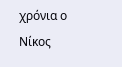χρόνια ο Νίκος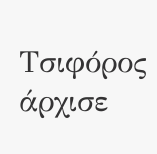Τσιφόρος άρχισε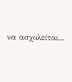να ασχολείται...